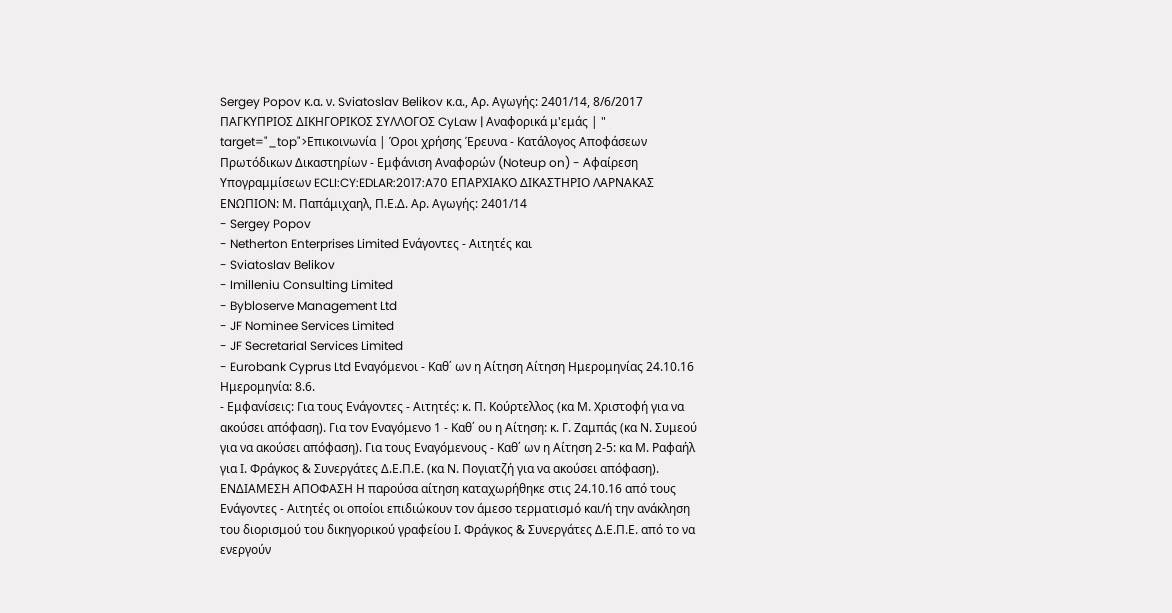Sergey Popov κ.α. ν. Sviatoslav Belikov κ.α., Αρ. Αγωγής: 2401/14, 8/6/2017 ΠΑΓΚΥΠΡΙΟΣ ΔΙΚΗΓΟΡΙΚΟΣ ΣΥΛΛΟΓΟΣ CyLaw | Αναφορικά μ'εμάς | " target="_top">Επικοινωνία | Όροι χρήσης Έρευνα - Κατάλογος Αποφάσεων Πρωτόδικων Δικαστηρίων - Εμφάνιση Αναφορών (Noteup on) - Αφαίρεση Υπογραμμίσεων ECLI:CY:EDLAR:2017:A70 ΕΠΑΡΧΙΑΚΟ ΔΙΚΑΣΤΗΡΙΟ ΛΑΡΝΑΚΑΣ ΕΝΩΠΙΟΝ: Μ. Παπάμιχαηλ, Π.Ε.Δ. Αρ. Αγωγής: 2401/14
- Sergey Popov
- Netherton Enterprises Limited Ενάγοντες - Αιτητές και
- Sviatoslav Belikov
- Imilleniu Consulting Limited
- Bybloserve Management Ltd
- JF Nominee Services Limited
- JF Secretarial Services Limited
- Eurobank Cyprus Ltd Εναγόμενοι - Καθ΄ ων η Αίτηση Αίτηση Ημερομηνίας 24.10.16 Ημερομηνία: 8.6.
- Εμφανίσεις: Για τους Ενάγοντες - Αιτητές: κ. Π. Κούρτελλος (κα Μ. Χριστοφή για να ακούσει απόφαση). Για τον Εναγόμενο 1 - Καθ΄ ου η Αίτηση: κ. Γ. Ζαμπάς (κα Ν. Συμεού για να ακούσει απόφαση). Για τους Εναγόμενους - Καθ΄ ων η Αίτηση 2-5: κα Μ. Ραφαήλ για Ι. Φράγκος & Συνεργάτες Δ.Ε.Π.Ε. (κα Ν. Πογιατζή για να ακούσει απόφαση). EΝΔΙΑΜΕΣΗ ΑΠΟΦΑΣΗ Η παρούσα αίτηση καταχωρήθηκε στις 24.10.16 από τους Ενάγοντες - Αιτητές οι οποίοι επιδιώκουν τον άμεσο τερματισμό και/ή την ανάκληση του διορισμού του δικηγορικού γραφείου Ι. Φράγκος & Συνεργάτες Δ.Ε.Π.Ε. από το να ενεργούν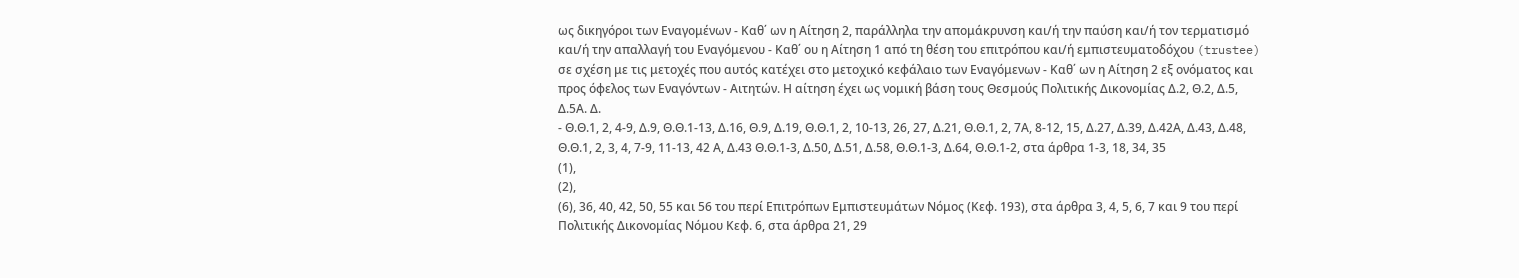ως δικηγόροι των Εναγομένων - Καθ΄ ων η Αίτηση 2, παράλληλα την απομάκρυνση και/ή την παύση και/ή τον τερματισμό και/ή την απαλλαγή του Εναγόμενου - Καθ΄ ου η Αίτηση 1 από τη θέση του επιτρόπου και/ή εμπιστευματοδόχου (trustee) σε σχέση με τις μετοχές που αυτός κατέχει στο μετοχικό κεφάλαιο των Εναγόμενων - Καθ΄ ων η Αίτηση 2 εξ ονόματος και προς όφελος των Εναγόντων - Αιτητών. Η αίτηση έχει ως νομική βάση τους Θεσμούς Πολιτικής Δικονομίας Δ.2, Θ.2, Δ.5, Δ.5Α. Δ.
- Θ.Θ.1, 2, 4-9, Δ.9, Θ.Θ.1-13, Δ.16, Θ.9, Δ.19, Θ.Θ.1, 2, 10-13, 26, 27, Δ.21, Θ.Θ.1, 2, 7Α, 8-12, 15, Δ.27, Δ.39, Δ.42Α, Δ.43, Δ.48, Θ.Θ.1, 2, 3, 4, 7-9, 11-13, 42 Α, Δ.43 Θ.Θ.1-3, Δ.50, Δ.51, Δ.58, Θ.Θ.1-3, Δ.64, Θ.Θ.1-2, στα άρθρα 1-3, 18, 34, 35
(1),
(2),
(6), 36, 40, 42, 50, 55 και 56 του περί Επιτρόπων Εμπιστευμάτων Νόμος (Κεφ. 193), στα άρθρα 3, 4, 5, 6, 7 και 9 του περί Πολιτικής Δικονομίας Νόμου Κεφ. 6, στα άρθρα 21, 29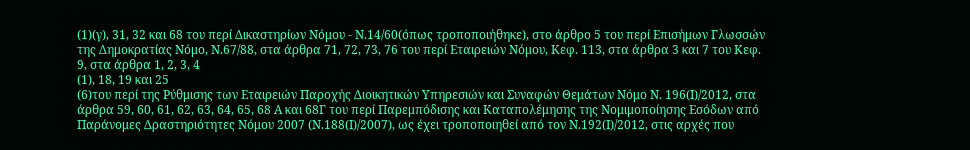(1)(γ), 31, 32 και 68 του περί Δικαστηρίων Νόμου - Ν.14/60(όπως τροποποιήθηκε), στο άρθρο 5 του περί Επισήμων Γλωσσών της Δημοκρατίας Νόμο, Ν.67/88, στα άρθρα 71, 72, 73, 76 του περί Εταιρειών Νόμου, Κεφ. 113, στα άρθρα 3 και 7 του Κεφ. 9, στα άρθρα 1, 2, 3, 4
(1), 18, 19 και 25
(6)του περί της Ρύθμισης των Εταιρειών Παροχής Διοικητικών Υπηρεσιών και Συναφών Θεμάτων Νόμο Ν. 196(Ι)/2012, στα άρθρα 59, 60, 61, 62, 63, 64, 65, 68 Α και 68Γ του περί Παρεμπόδισης και Καταπολέμησης της Νομιμοποίησης Εσόδων από Παράνομες Δραστηριότητες Νόμου 2007 (Ν.188(Ι)/2007), ως έχει τροποποιηθεί από τον Ν.192(Ι)/2012, στις αρχές που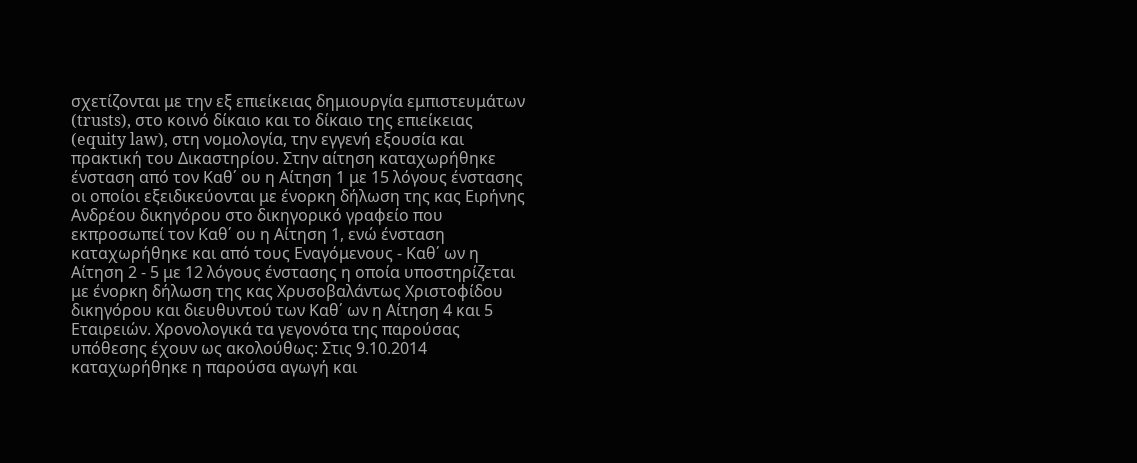σχετίζονται με την εξ επιείκειας δημιουργία εμπιστευμάτων (trusts), στο κοινό δίκαιο και το δίκαιο της επιείκειας (equity law), στη νομολογία, την εγγενή εξουσία και πρακτική του Δικαστηρίου. Στην αίτηση καταχωρήθηκε ένσταση από τον Καθ΄ ου η Αίτηση 1 με 15 λόγους ένστασης οι οποίοι εξειδικεύονται με ένορκη δήλωση της κας Ειρήνης Ανδρέου δικηγόρου στο δικηγορικό γραφείο που εκπροσωπεί τον Καθ΄ ου η Αίτηση 1, ενώ ένσταση καταχωρήθηκε και από τους Εναγόμενους - Καθ΄ ων η Αίτηση 2 - 5 με 12 λόγους ένστασης η οποία υποστηρίζεται με ένορκη δήλωση της κας Χρυσοβαλάντως Χριστοφίδου δικηγόρου και διευθυντού των Καθ΄ ων η Αίτηση 4 και 5 Εταιρειών. Χρονολογικά τα γεγονότα της παρούσας υπόθεσης έχουν ως ακολούθως: Στις 9.10.2014 καταχωρήθηκε η παρούσα αγωγή και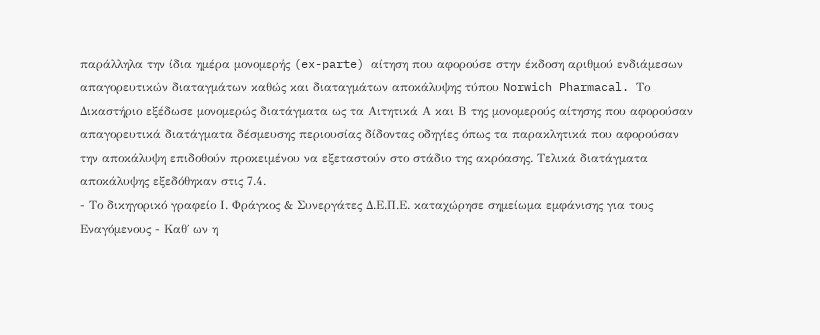παράλληλα την ίδια ημέρα μονομερής (ex-parte) αίτηση που αφορούσε στην έκδοση αριθμού ενδιάμεσων απαγορευτικών διαταγμάτων καθώς και διαταγμάτων αποκάλυψης τύπου Norwich Pharmacal. Το Δικαστήριο εξέδωσε μονομερώς διατάγματα ως τα Αιτητικά Α και Β της μονομερούς αίτησης που αφορούσαν απαγορευτικά διατάγματα δέσμευσης περιουσίας δίδοντας οδηγίες όπως τα παρακλητικά που αφορούσαν την αποκάλυψη επιδοθούν προκειμένου να εξεταστούν στο στάδιο της ακρόασης. Τελικά διατάγματα αποκάλυψης εξεδόθηκαν στις 7.4.
- Το δικηγορικό γραφείο Ι. Φράγκος & Συνεργάτες Δ.Ε.Π.Ε. καταχώρησε σημείωμα εμφάνισης για τους Εναγόμενους - Καθ΄ ων η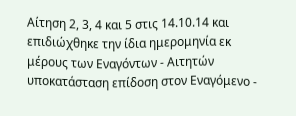Αίτηση 2, 3, 4 και 5 στις 14.10.14 και επιδιώχθηκε την ίδια ημερομηνία εκ μέρους των Εναγόντων - Αιτητών υποκατάσταση επίδοση στον Εναγόμενο -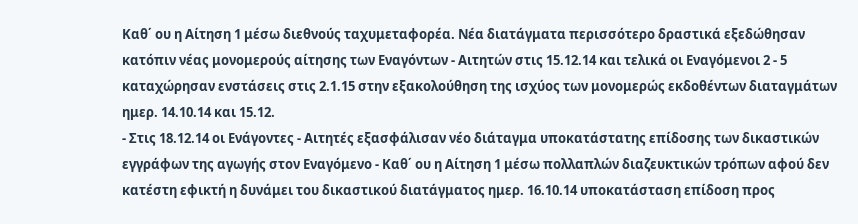Καθ΄ ου η Αίτηση 1 μέσω διεθνούς ταχυμεταφορέα. Νέα διατάγματα περισσότερο δραστικά εξεδώθησαν κατόπιν νέας μονομερούς αίτησης των Εναγόντων - Αιτητών στις 15.12.14 και τελικά οι Εναγόμενοι 2 - 5 καταχώρησαν ενστάσεις στις 2.1.15 στην εξακολούθηση της ισχύος των μονομερώς εκδοθέντων διαταγμάτων ημερ. 14.10.14 και 15.12.
- Στις 18.12.14 οι Ενάγοντες - Αιτητές εξασφάλισαν νέο διάταγμα υποκατάστατης επίδοσης των δικαστικών εγγράφων της αγωγής στον Εναγόμενο - Καθ΄ ου η Αίτηση 1 μέσω πολλαπλών διαζευκτικών τρόπων αφού δεν κατέστη εφικτή η δυνάμει του δικαστικού διατάγματος ημερ. 16.10.14 υποκατάσταση επίδοση προς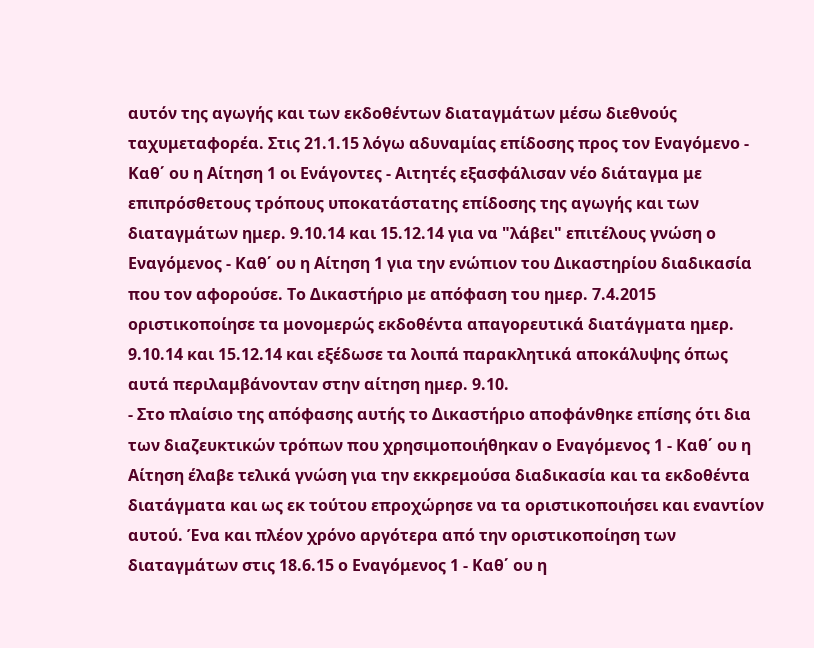αυτόν της αγωγής και των εκδοθέντων διαταγμάτων μέσω διεθνούς ταχυμεταφορέα. Στις 21.1.15 λόγω αδυναμίας επίδοσης προς τον Εναγόμενο - Καθ΄ ου η Αίτηση 1 οι Ενάγοντες - Αιτητές εξασφάλισαν νέο διάταγμα με επιπρόσθετους τρόπους υποκατάστατης επίδοσης της αγωγής και των διαταγμάτων ημερ. 9.10.14 και 15.12.14 για να "λάβει" επιτέλους γνώση ο Εναγόμενος - Καθ΄ ου η Αίτηση 1 για την ενώπιον του Δικαστηρίου διαδικασία που τον αφορούσε. Το Δικαστήριο με απόφαση του ημερ. 7.4.2015 οριστικοποίησε τα μονομερώς εκδοθέντα απαγορευτικά διατάγματα ημερ. 9.10.14 και 15.12.14 και εξέδωσε τα λοιπά παρακλητικά αποκάλυψης όπως αυτά περιλαμβάνονταν στην αίτηση ημερ. 9.10.
- Στο πλαίσιο της απόφασης αυτής το Δικαστήριο αποφάνθηκε επίσης ότι δια των διαζευκτικών τρόπων που χρησιμοποιήθηκαν ο Εναγόμενος 1 - Καθ΄ ου η Αίτηση έλαβε τελικά γνώση για την εκκρεμούσα διαδικασία και τα εκδοθέντα διατάγματα και ως εκ τούτου επροχώρησε να τα οριστικοποιήσει και εναντίον αυτού. Ένα και πλέον χρόνο αργότερα από την οριστικοποίηση των διαταγμάτων στις 18.6.15 ο Εναγόμενος 1 - Καθ΄ ου η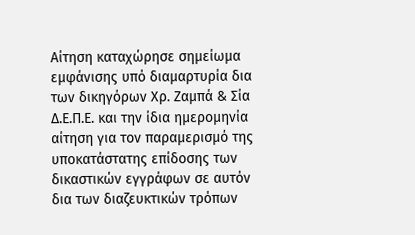Αίτηση καταχώρησε σημείωμα εμφάνισης υπό διαμαρτυρία δια των δικηγόρων Χρ. Ζαμπά & Σία Δ.Ε.Π.Ε. και την ίδια ημερομηνία αίτηση για τον παραμερισμό της υποκατάστατης επίδοσης των δικαστικών εγγράφων σε αυτόν δια των διαζευκτικών τρόπων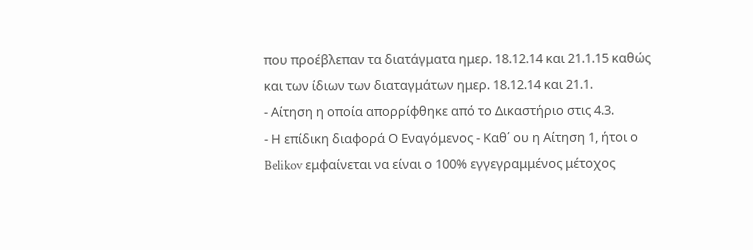που προέβλεπαν τα διατάγματα ημερ. 18.12.14 και 21.1.15 καθώς και των ίδιων των διαταγμάτων ημερ. 18.12.14 και 21.1.
- Αίτηση η οποία απορρίφθηκε από το Δικαστήριο στις 4.3.
- Η επίδικη διαφορά Ο Εναγόμενος - Καθ΄ ου η Αίτηση 1, ήτοι ο Belikov εμφαίνεται να είναι ο 100% εγγεγραμμένος μέτοχος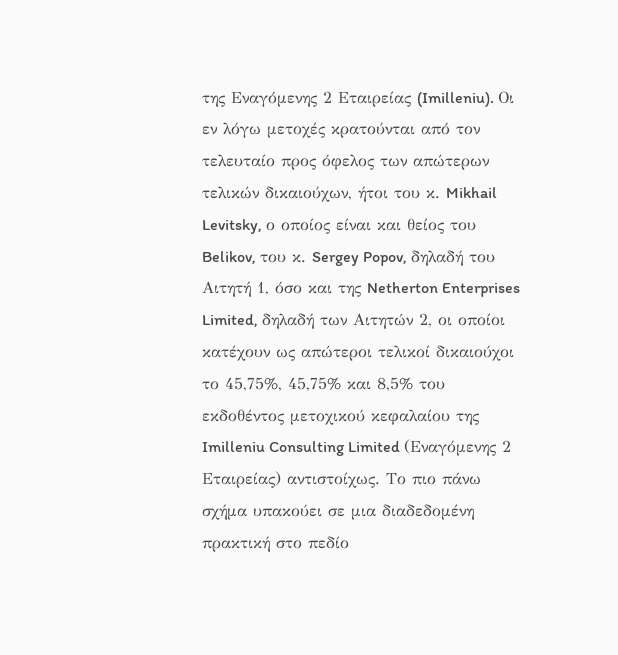της Εναγόμενης 2 Εταιρείας (Imilleniu). Οι εν λόγω μετοχές κρατούνται από τον τελευταίο προς όφελος των απώτερων τελικών δικαιούχων, ήτοι του κ. Mikhail Levitsky, ο οποίος είναι και θείος του Belikov, του κ. Sergey Popov, δηλαδή του Αιτητή 1, όσο και της Netherton Enterprises Limited, δηλαδή των Αιτητών 2, οι οποίοι κατέχουν ως απώτεροι τελικοί δικαιούχοι το 45,75%, 45,75% και 8,5% του εκδοθέντος μετοχικού κεφαλαίου της Imilleniu Consulting Limited (Εναγόμενης 2 Εταιρείας) αντιστοίχως. Το πιο πάνω σχήμα υπακούει σε μια διαδεδομένη πρακτική στο πεδίο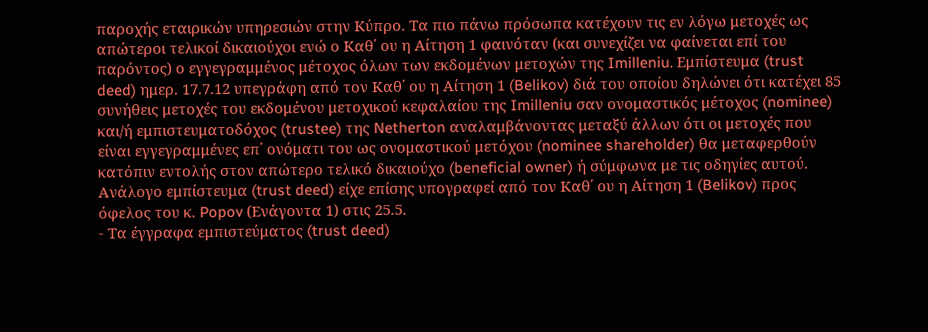παροχής εταιρικών υπηρεσιών στην Κύπρο. Τα πιο πάνω πρόσωπα κατέχουν τις εν λόγω μετοχές ως απώτεροι τελικοί δικαιούχοι ενώ ο Καθ΄ ου η Αίτηση 1 φαινόταν (και συνεχίζει να φαίνεται επί του παρόντος) ο εγγεγραμμένος μέτοχος όλων των εκδομένων μετοχών της Imilleniu. Εμπίστευμα (trust deed) ημερ. 17.7.12 υπεγράφη από τον Καθ΄ ου η Αίτηση 1 (Belikov) διά του οποίου δηλώνει ότι κατέχει 85 συνήθεις μετοχές του εκδομένου μετοχικού κεφαλαίου της Imilleniu σαν ονομαστικός μέτοχος (nominee) και/ή εμπιστευματοδόχος (trustee) της Netherton αναλαμβάνοντας μεταξύ άλλων ότι οι μετοχές που είναι εγγεγραμμένες επ΄ ονόματι του ως ονομαστικού μετόχου (nominee shareholder) θα μεταφερθούν κατόπιν εντολής στον απώτερο τελικό δικαιούχο (beneficial owner) ή σύμφωνα με τις οδηγίες αυτού. Ανάλογο εμπίστευμα (trust deed) είχε επίσης υπογραφεί από τον Καθ΄ ου η Αίτηση 1 (Belikov) προς όφελος του κ. Popov (Ενάγοντα 1) στις 25.5.
- Τα έγγραφα εμπιστεύματος (trust deed)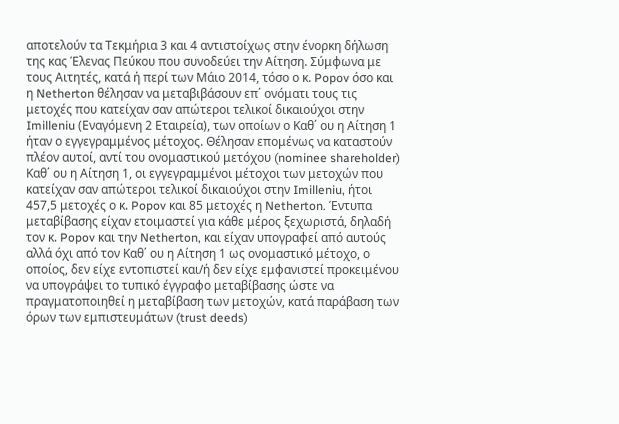αποτελούν τα Τεκμήρια 3 και 4 αντιστοίχως στην ένορκη δήλωση της κας Έλενας Πεύκου που συνοδεύει την Αίτηση. Σύμφωνα με τους Αιτητές, κατά ή περί των Μάιο 2014, τόσο ο κ. Popov όσο και η Netherton θέλησαν να μεταβιβάσουν επ΄ ονόματι τους τις μετοχές που κατείχαν σαν απώτεροι τελικοί δικαιούχοι στην Imilleniu (Εναγόμενη 2 Εταιρεία), των οποίων ο Καθ΄ ου η Αίτηση 1 ήταν ο εγγεγραμμένος μέτοχος. Θέλησαν επομένως να καταστούν πλέον αυτοί, αντί του ονομαστικού μετόχου (nominee shareholder) Καθ΄ ου η Αίτηση 1, οι εγγεγραμμένοι μέτοχοι των μετοχών που κατείχαν σαν απώτεροι τελικοί δικαιούχοι στην Imilleniu, ήτοι 457,5 μετοχές ο κ. Popov και 85 μετοχές η Netherton. Έντυπα μεταβίβασης είχαν ετοιμαστεί για κάθε μέρος ξεχωριστά, δηλαδή τον κ. Popov και την Netherton, και είχαν υπογραφεί από αυτούς αλλά όχι από τον Καθ΄ ου η Αίτηση 1 ως ονομαστικό μέτοχο, ο οποίος, δεν είχε εντοπιστεί και/ή δεν είχε εμφανιστεί προκειμένου να υπογράψει το τυπικό έγγραφο μεταβίβασης ώστε να πραγματοποιηθεί η μεταβίβαση των μετοχών, κατά παράβαση των όρων των εμπιστευμάτων (trust deeds)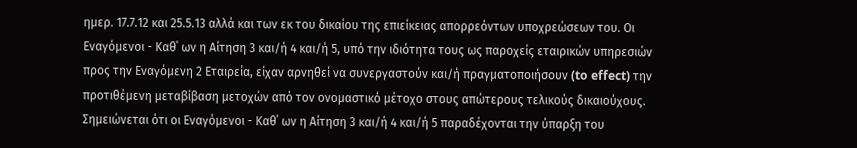ημερ. 17.7.12 και 25.5.13 αλλά και των εκ του δικαίου της επιείκειας απορρεόντων υποχρεώσεων του. Οι Εναγόμενοι - Καθ΄ ων η Αίτηση 3 και/ή 4 και/ή 5, υπό την ιδιότητα τους ως παροχείς εταιρικών υπηρεσιών προς την Εναγόμενη 2 Εταιρεία, είχαν αρνηθεί να συνεργαστούν και/ή πραγματοποιήσουν (to effect) την προτιθέμενη μεταβίβαση μετοχών από τον ονομαστικό μέτοχο στους απώτερους τελικούς δικαιούχους. Σημειώνεται ότι οι Εναγόμενοι - Καθ΄ ων η Αίτηση 3 και/ή 4 και/ή 5 παραδέχονται την ύπαρξη του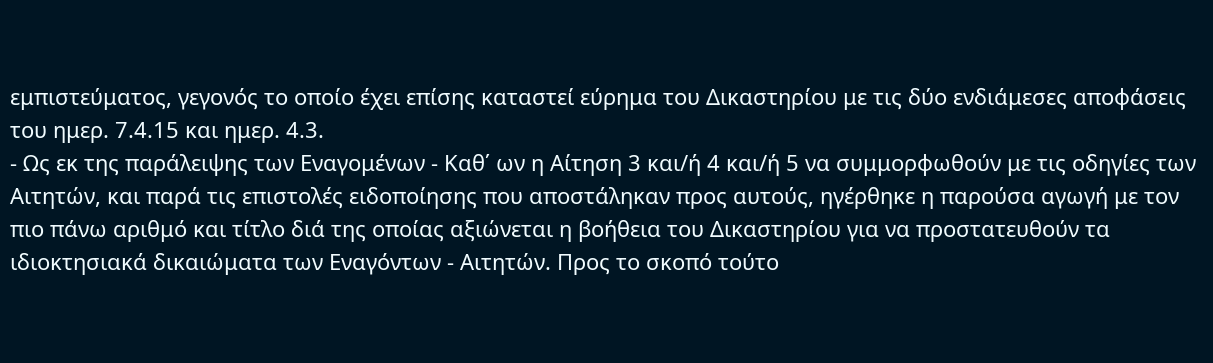εμπιστεύματος, γεγονός το οποίο έχει επίσης καταστεί εύρημα του Δικαστηρίου με τις δύο ενδιάμεσες αποφάσεις του ημερ. 7.4.15 και ημερ. 4.3.
- Ως εκ της παράλειψης των Εναγομένων - Καθ΄ ων η Αίτηση 3 και/ή 4 και/ή 5 να συμμορφωθούν με τις οδηγίες των Αιτητών, και παρά τις επιστολές ειδοποίησης που αποστάληκαν προς αυτούς, ηγέρθηκε η παρούσα αγωγή με τον πιο πάνω αριθμό και τίτλο διά της οποίας αξιώνεται η βοήθεια του Δικαστηρίου για να προστατευθούν τα ιδιοκτησιακά δικαιώματα των Εναγόντων - Αιτητών. Προς το σκοπό τούτο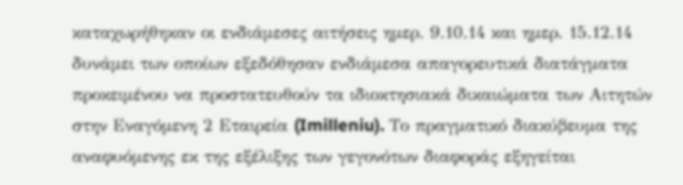καταχωρήθηκαν οι ενδιάμεσες αιτήσεις ημερ. 9.10.14 και ημερ. 15.12.14 δυνάμει των οποίων εξεδόθησαν ενδιάμεσα απαγορευτικά διατάγματα προκειμένου να προστατευθούν τα ιδιοκτησιακά δικαιώματα των Αιτητών στην Εναγόμενη 2 Εταιρεία (Imilleniu). Το πραγματικό διακύβευμα της αναφυόμενης εκ της εξέλιξης των γεγονότων διαφοράς εξηγείται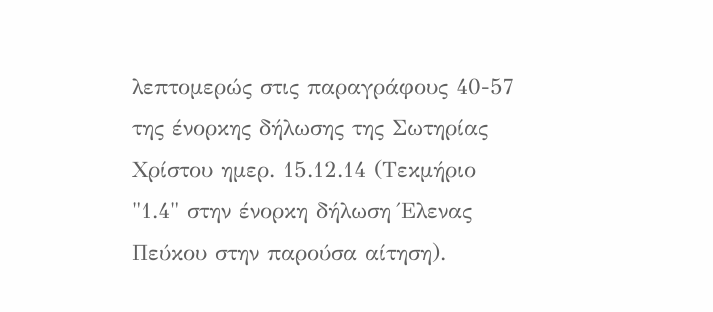λεπτομερώς στις παραγράφους 40-57 της ένορκης δήλωσης της Σωτηρίας Χρίστου ημερ. 15.12.14 (Τεκμήριο "1.4" στην ένορκη δήλωση Έλενας Πεύκου στην παρούσα αίτηση).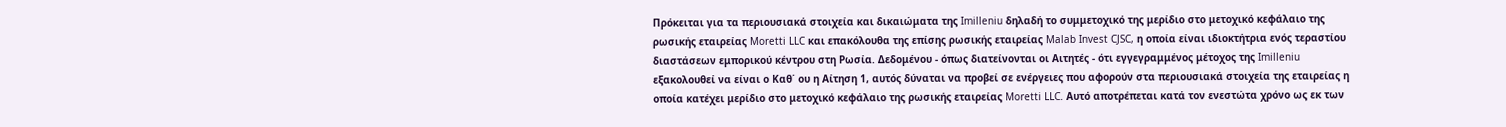Πρόκειται για τα περιουσιακά στοιχεία και δικαιώματα της Imilleniu δηλαδή το συμμετοχικό της μερίδιο στο μετοχικό κεφάλαιο της ρωσικής εταιρείας Moretti LLC και επακόλουθα της επίσης ρωσικής εταιρείας Malab Invest CJSC, η οποία είναι ιδιοκτήτρια ενός τεραστίου διαστάσεων εμπορικού κέντρου στη Ρωσία. Δεδομένου - όπως διατείνονται οι Αιτητές - ότι εγγεγραμμένος μέτοχος της Imilleniu εξακολουθεί να είναι ο Καθ΄ ου η Αίτηση 1, αυτός δύναται να προβεί σε ενέργειες που αφορούν στα περιουσιακά στοιχεία της εταιρείας η οποία κατέχει μερίδιο στο μετοχικό κεφάλαιο της ρωσικής εταιρείας Moretti LLC. Αυτό αποτρέπεται κατά τον ενεστώτα χρόνο ως εκ των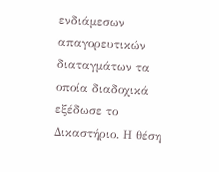ενδιάμεσων απαγορευτικών διαταγμάτων τα οποία διαδοχικά εξέδωσε το Δικαστήριο. Η θέση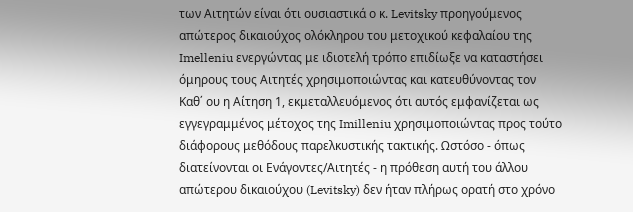των Αιτητών είναι ότι ουσιαστικά ο κ. Levitsky προηγούμενος απώτερος δικαιούχος ολόκληρου του μετοχικού κεφαλαίου της Imelleniu ενεργώντας με ιδιοτελή τρόπο επιδίωξε να καταστήσει όμηρους τους Αιτητές χρησιμοποιώντας και κατευθύνοντας τον Καθ΄ ου η Αίτηση 1, εκμεταλλευόμενος ότι αυτός εμφανίζεται ως εγγεγραμμένος μέτοχος της Imilleniu χρησιμοποιώντας προς τούτο διάφορους μεθόδους παρελκυστικής τακτικής. Ωστόσο - όπως διατείνονται οι Ενάγοντες/Αιτητές - η πρόθεση αυτή του άλλου απώτερου δικαιούχου (Levitsky) δεν ήταν πλήρως ορατή στο χρόνο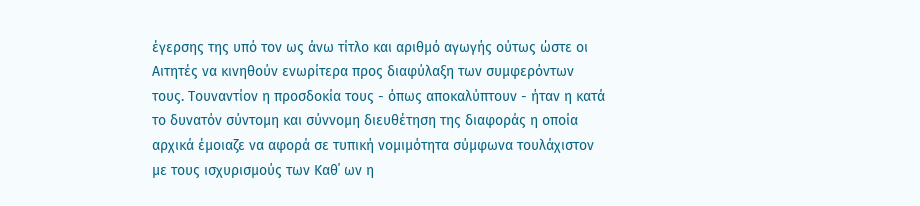έγερσης της υπό τον ως άνω τίτλο και αριθμό αγωγής ούτως ώστε οι Αιτητές να κινηθούν ενωρίτερα προς διαφύλαξη των συμφερόντων τους. Τουναντίον η προσδοκία τους - όπως αποκαλύπτουν - ήταν η κατά το δυνατόν σύντομη και σύννομη διευθέτηση της διαφοράς η οποία αρχικά έμοιαζε να αφορά σε τυπική νομιμότητα σύμφωνα τουλάχιστον με τους ισχυρισμούς των Καθ΄ ων η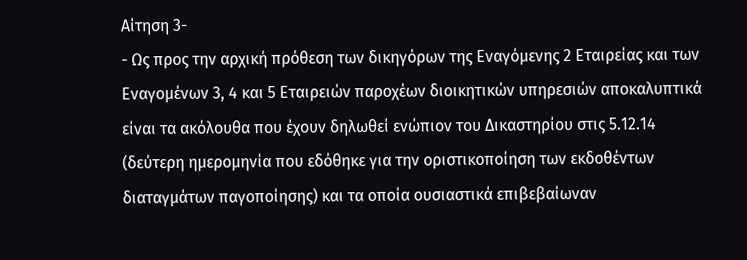Αίτηση 3-
- Ως προς την αρχική πρόθεση των δικηγόρων της Εναγόμενης 2 Εταιρείας και των Εναγομένων 3, 4 και 5 Εταιρειών παροχέων διοικητικών υπηρεσιών αποκαλυπτικά είναι τα ακόλουθα που έχουν δηλωθεί ενώπιον του Δικαστηρίου στις 5.12.14 (δεύτερη ημερομηνία που εδόθηκε για την οριστικοποίηση των εκδοθέντων διαταγμάτων παγοποίησης) και τα οποία ουσιαστικά επιβεβαίωναν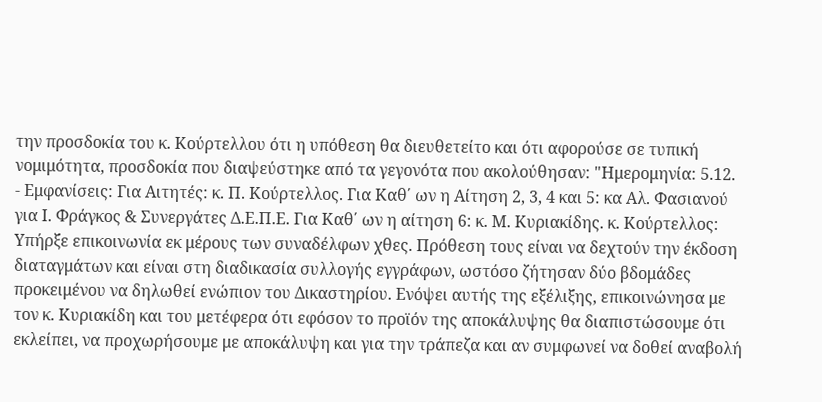την προσδοκία του κ. Κούρτελλου ότι η υπόθεση θα διευθετείτο και ότι αφορούσε σε τυπική νομιμότητα, προσδοκία που διαψεύστηκε από τα γεγονότα που ακολούθησαν: "Ημερομηνία: 5.12.
- Εμφανίσεις: Για Αιτητές: κ. Π. Κούρτελλος. Για Καθ΄ ων η Αίτηση 2, 3, 4 και 5: κα Αλ. Φασιανού για Ι. Φράγκος & Συνεργάτες Δ.Ε.Π.Ε. Για Καθ΄ ων η αίτηση 6: κ. Μ. Κυριακίδης. κ. Κούρτελλος: Υπήρξε επικοινωνία εκ μέρους των συναδέλφων χθες. Πρόθεση τους είναι να δεχτούν την έκδοση διαταγμάτων και είναι στη διαδικασία συλλογής εγγράφων, ωστόσο ζήτησαν δύο βδομάδες προκειμένου να δηλωθεί ενώπιον του Δικαστηρίου. Ενόψει αυτής της εξέλιξης, επικοινώνησα με τον κ. Κυριακίδη και του μετέφερα ότι εφόσον το προϊόν της αποκάλυψης θα διαπιστώσουμε ότι εκλείπει, να προχωρήσουμε με αποκάλυψη και για την τράπεζα και αν συμφωνεί να δοθεί αναβολή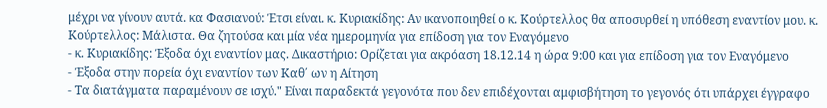μέχρι να γίνουν αυτά. κα Φασιανού: Έτσι είναι. κ. Κυριακίδης: Αν ικανοποιηθεί ο κ. Κούρτελλος θα αποσυρθεί η υπόθεση εναντίον μου. κ. Κούρτελλος: Μάλιστα. Θα ζητούσα και μία νέα ημερομηνία για επίδοση για τον Εναγόμενο
- κ. Κυριακίδης: Έξοδα όχι εναντίον μας. Δικαστήριο: Ορίζεται για ακρόαση 18.12.14 η ώρα 9:00 και για επίδοση για τον Εναγόμενο
- Έξοδα στην πορεία όχι εναντίον των Καθ΄ ων η Αίτηση
- Τα διατάγματα παραμένουν σε ισχύ." Είναι παραδεκτά γεγονότα που δεν επιδέχονται αμφισβήτηση το γεγονός ότι υπάρχει έγγραφο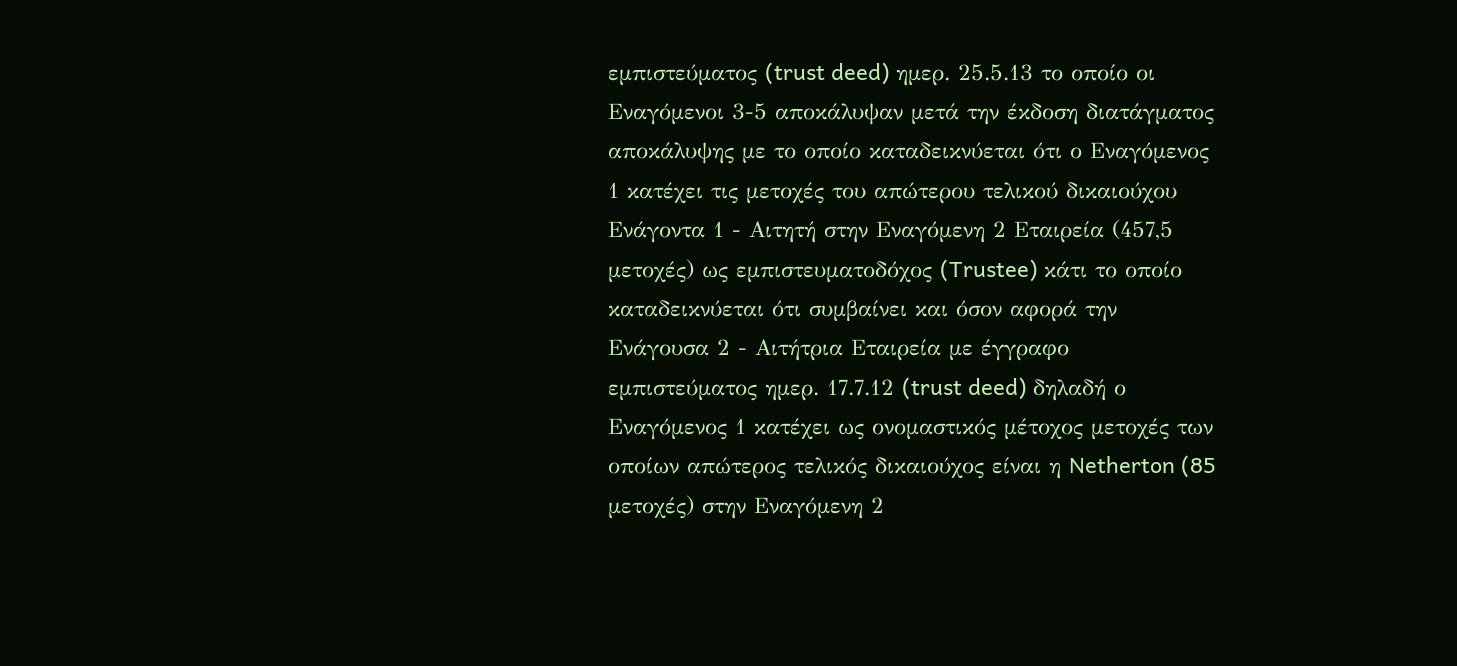εμπιστεύματος (trust deed) ημερ. 25.5.13 το οποίο οι Εναγόμενοι 3-5 αποκάλυψαν μετά την έκδοση διατάγματος αποκάλυψης με το οποίο καταδεικνύεται ότι ο Εναγόμενος 1 κατέχει τις μετοχές του απώτερου τελικού δικαιούχου Ενάγοντα 1 - Αιτητή στην Εναγόμενη 2 Εταιρεία (457,5 μετοχές) ως εμπιστευματοδόχος (Trustee) κάτι το οποίο καταδεικνύεται ότι συμβαίνει και όσον αφορά την Ενάγουσα 2 - Αιτήτρια Εταιρεία με έγγραφο εμπιστεύματος ημερ. 17.7.12 (trust deed) δηλαδή ο Εναγόμενος 1 κατέχει ως ονομαστικός μέτοχος μετοχές των οποίων απώτερος τελικός δικαιούχος είναι η Netherton (85 μετοχές) στην Εναγόμενη 2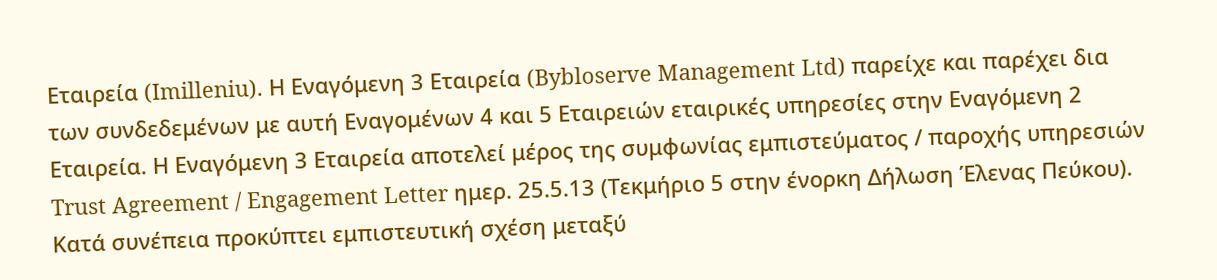Εταιρεία (Imilleniu). Η Εναγόμενη 3 Εταιρεία (Bybloserve Management Ltd) παρείχε και παρέχει δια των συνδεδεμένων με αυτή Εναγομένων 4 και 5 Εταιρειών εταιρικές υπηρεσίες στην Εναγόμενη 2 Εταιρεία. Η Εναγόμενη 3 Εταιρεία αποτελεί μέρος της συμφωνίας εμπιστεύματος / παροχής υπηρεσιών Trust Agreement / Engagement Letter ημερ. 25.5.13 (Τεκμήριο 5 στην ένορκη Δήλωση Έλενας Πεύκου). Κατά συνέπεια προκύπτει εμπιστευτική σχέση μεταξύ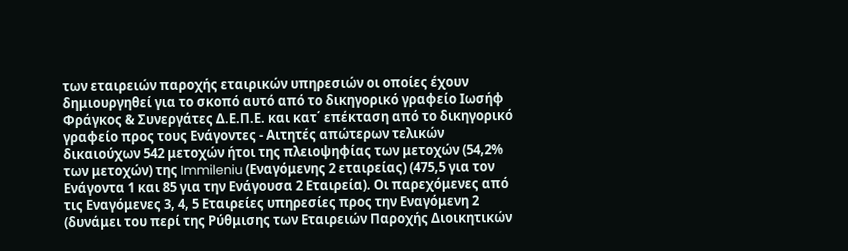των εταιρειών παροχής εταιρικών υπηρεσιών οι οποίες έχουν δημιουργηθεί για το σκοπό αυτό από το δικηγορικό γραφείο Ιωσήφ Φράγκος & Συνεργάτες Δ.Ε.Π.Ε. και κατ΄ επέκταση από το δικηγορικό γραφείο προς τους Ενάγοντες - Αιτητές απώτερων τελικών δικαιούχων 542 μετοχών ήτοι της πλειοψηφίας των μετοχών (54,2% των μετοχών) της Immileniu (Εναγόμενης 2 εταιρείας) (475,5 για τον Ενάγοντα 1 και 85 για την Ενάγουσα 2 Εταιρεία). Οι παρεχόμενες από τις Εναγόμενες 3, 4, 5 Εταιρείες υπηρεσίες προς την Εναγόμενη 2 (δυνάμει του περί της Ρύθμισης των Εταιρειών Παροχής Διοικητικών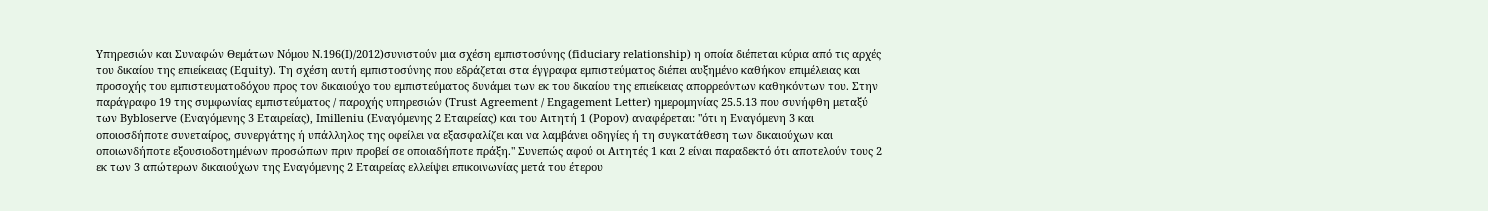Υπηρεσιών και Συναφών Θεμάτων Νόμου Ν.196(Ι)/2012)συνιστούν μια σχέση εμπιστοσύνης (fiduciary relationship) η οποία διέπεται κύρια από τις αρχές του δικαίου της επιείκειας (Εquity). Τη σχέση αυτή εμπιστοσύνης που εδράζεται στα έγγραφα εμπιστεύματος διέπει αυξημένο καθήκον επιμέλειας και προσοχής του εμπιστευματοδόχου προς τον δικαιούχο του εμπιστεύματος δυνάμει των εκ του δικαίου της επιείκειας απορρεόντων καθηκόντων του. Στην παράγραφο 19 της συμφωνίας εμπιστεύματος / παροχής υπηρεσιών (Trust Agreement / Engagement Letter) ημερομηνίας 25.5.13 που συνήφθη μεταξύ των Bybloserve (Εναγόμενης 3 Εταιρείας), Imilleniu (Εναγόμενης 2 Εταιρείας) και του Αιτητή 1 (Popov) αναφέρεται: "ότι η Εναγόμενη 3 και οποιοσδήποτε συνεταίρος, συνεργάτης ή υπάλληλος της οφείλει να εξασφαλίζει και να λαμβάνει οδηγίες ή τη συγκατάθεση των δικαιούχων και οποιωνδήποτε εξουσιοδοτημένων προσώπων πριν προβεί σε οποιαδήποτε πράξη." Συνεπώς αφού οι Αιτητές 1 και 2 είναι παραδεκτό ότι αποτελούν τους 2 εκ των 3 απώτερων δικαιούχων της Εναγόμενης 2 Εταιρείας ελλείψει επικοινωνίας μετά του έτερου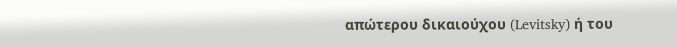απώτερου δικαιούχου (Levitsky) ή του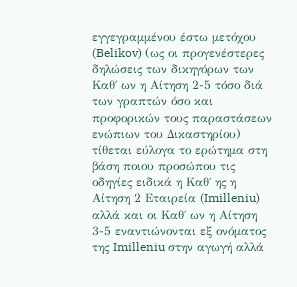εγγεγραμμένου έστω μετόχου (Belikov) (ως οι προγενέστερες δηλώσεις των δικηγόρων των Καθ΄ ων η Αίτηση 2-5 τόσο διά των γραπτών όσο και προφορικών τους παραστάσεων ενώπιων του Δικαστηρίου) τίθεται εύλογα το ερώτημα στη βάση ποιου προσώπου τις οδηγίες ειδικά η Καθ΄ ης η Αίτηση 2 Εταιρεία (Imilleniu) αλλά και οι Καθ΄ ων η Αίτηση 3-5 εναντιώνονται εξ ονόματος της Imilleniu στην αγωγή αλλά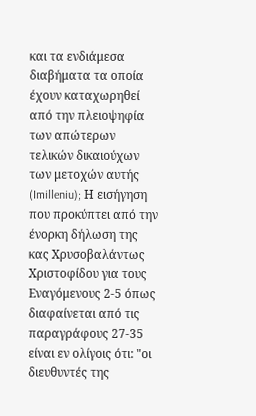και τα ενδιάμεσα διαβήματα τα οποία έχουν καταχωρηθεί από την πλειοψηφία των απώτερων τελικών δικαιούχων των μετοχών αυτής (Imilleniu); Η εισήγηση που προκύπτει από την ένορκη δήλωση της κας Χρυσοβαλάντως Χριστοφίδου για τους Εναγόμενους 2-5 όπως διαφαίνεται από τις παραγράφους 27-35 είναι εν ολίγοις ότι: "οι διευθυντές της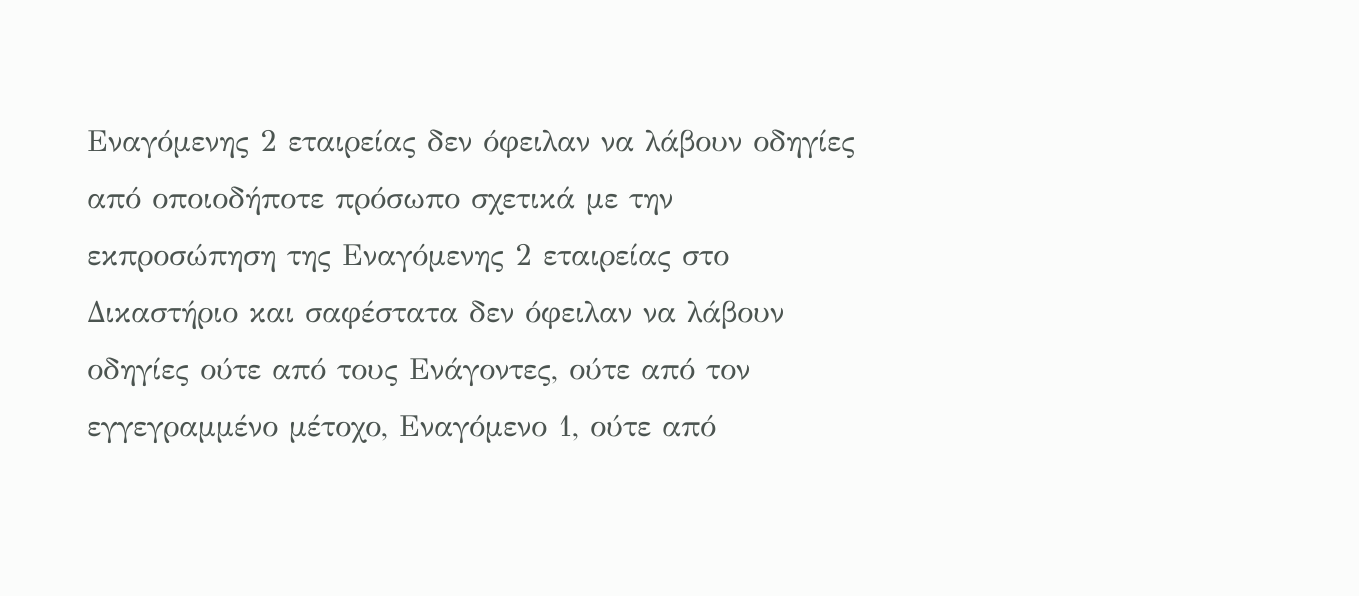Εναγόμενης 2 εταιρείας δεν όφειλαν να λάβουν οδηγίες από οποιοδήποτε πρόσωπο σχετικά με την εκπροσώπηση της Εναγόμενης 2 εταιρείας στο Δικαστήριο και σαφέστατα δεν όφειλαν να λάβουν οδηγίες ούτε από τους Ενάγοντες, ούτε από τον εγγεγραμμένο μέτοχο, Εναγόμενο 1, ούτε από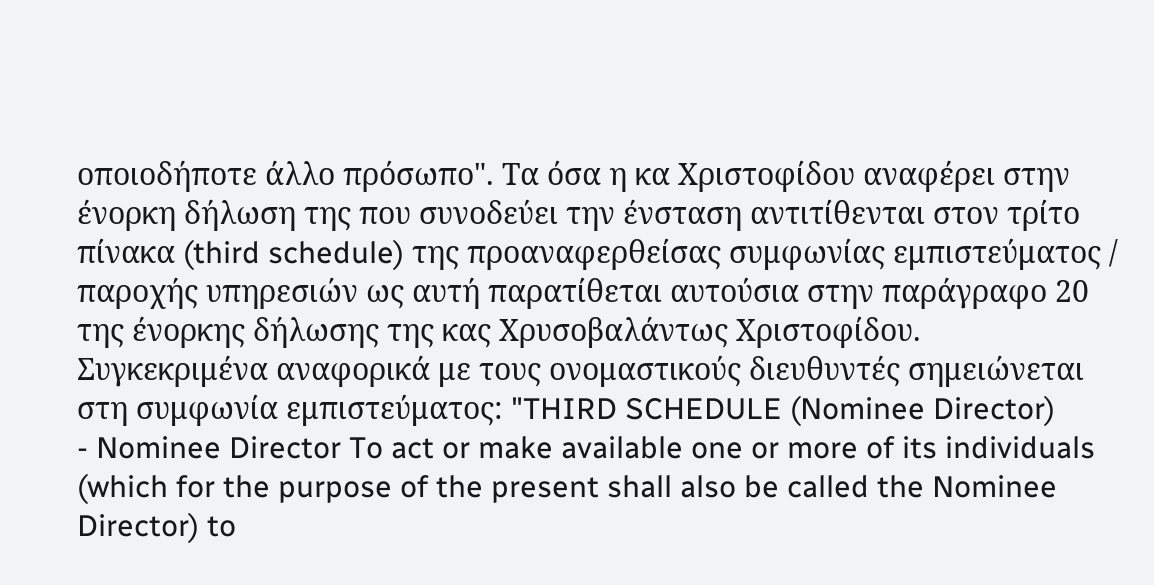οποιοδήποτε άλλο πρόσωπο". Τα όσα η κα Χριστοφίδου αναφέρει στην ένορκη δήλωση της που συνοδεύει την ένσταση αντιτίθενται στον τρίτο πίνακα (third schedule) της προαναφερθείσας συμφωνίας εμπιστεύματος / παροχής υπηρεσιών ως αυτή παρατίθεται αυτούσια στην παράγραφο 20 της ένορκης δήλωσης της κας Χρυσοβαλάντως Χριστοφίδου. Συγκεκριμένα αναφορικά με τους ονομαστικούς διευθυντές σημειώνεται στη συμφωνία εμπιστεύματος: "THIRD SCHEDULE (Nominee Director)
- Nominee Director To act or make available one or more of its individuals (which for the purpose of the present shall also be called the Nominee Director) to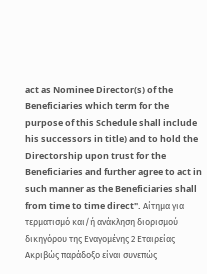act as Nominee Director(s) of the Beneficiaries which term for the purpose of this Schedule shall include his successors in title) and to hold the Directorship upon trust for the Beneficiaries and further agree to act in such manner as the Beneficiaries shall from time to time direct". Αίτημα για τερματισμό και/ή ανάκληση διορισμού δικηγόρου της Εναγομένης 2 Εταιρείας Ακριβώς παράδοξο είναι συνεπώς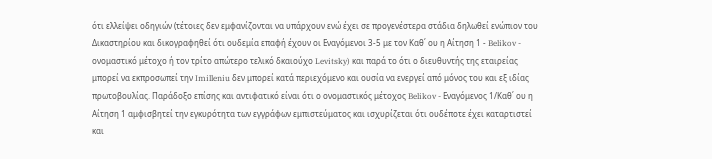ότι ελλείψει οδηγιών (τέτοιες δεν εμφανίζονται να υπάρχουν ενώ έχει σε προγενέστερα στάδια δηλωθεί ενώπιον του Δικαστηρίου και δικογραφηθεί ότι ουδεμία επαφή έχουν οι Εναγόμενοι 3-5 με τον Καθ΄ ου η Αίτηση 1 - Belikov - ονομαστικό μέτοχο ή τον τρίτο απώτερο τελικό δκαιούχο Levitsky) και παρά το ότι ο διευθυντής της εταιρείας μπορεί να εκπροσωπεί την Imilleniu δεν μπορεί κατά περιεχόμενο και ουσία να ενεργεί από μόνος του και εξ ιδίας πρωτοβουλίας. Παράδοξο επίσης και αντιφατικό είναι ότι ο ονομαστικός μέτοχος Belikov - Εναγόμενος 1/Καθ΄ ου η Αίτηση 1 αμφισβητεί την εγκυρότητα των εγγράφων εμπιστεύματος και ισχυρίζεται ότι ουδέποτε έχει καταρτιστεί και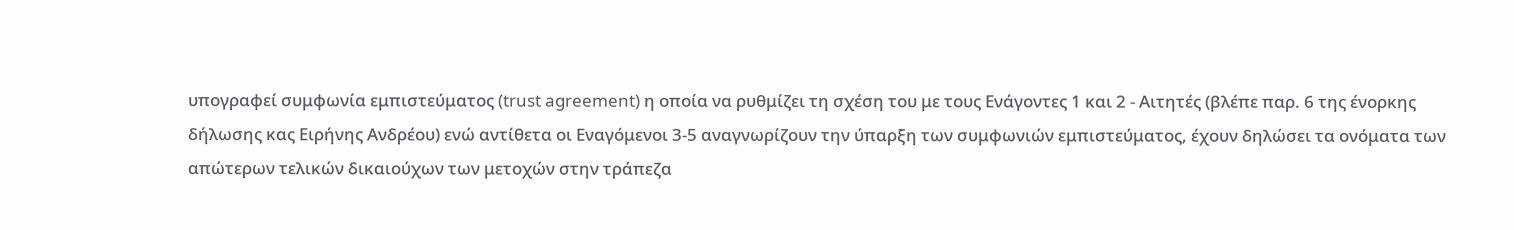υπογραφεί συμφωνία εμπιστεύματος (trust agreement) η οποία να ρυθμίζει τη σχέση του με τους Ενάγοντες 1 και 2 - Αιτητές (βλέπε παρ. 6 της ένορκης δήλωσης κας Ειρήνης Ανδρέου) ενώ αντίθετα οι Εναγόμενοι 3-5 αναγνωρίζουν την ύπαρξη των συμφωνιών εμπιστεύματος, έχουν δηλώσει τα ονόματα των απώτερων τελικών δικαιούχων των μετοχών στην τράπεζα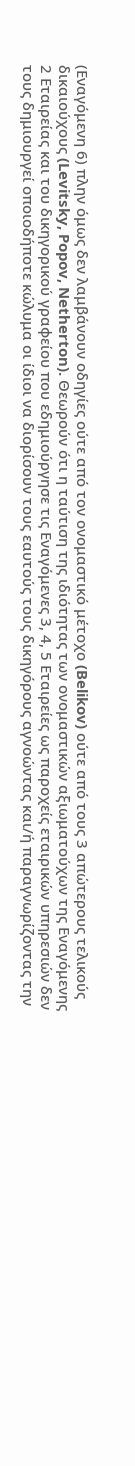(Εναγόμενη 6) πλην όμως δεν λαμβάνουν οδηγίες ούτε από τον ονομαστικό μέτοχο (Belikov) ούτε από τους 3 απώτερους τελικούς δικαιούχους (Levitsky, Popov, Netherton). Θεωρούν ότι η ταύτιση της ιδιότητας των ονομαστικών αξιωματούχων της Εναγόμενης 2 Εταιρείας και του δικηγορικού γραφείου που εδημιούργησε τις Εναγόμενες 3, 4, 5 Εταιρείες ως παροχείς εταιρικών υπηρεσιών δεν τους δημιουργεί οποιοδήποτε κώλυμα οι ίδιοι να διορίσουν τους εαυτούς τους δικηγόρους αγνοώντας και/ή παραγνωρίζοντας την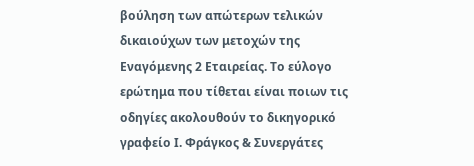βούληση των απώτερων τελικών δικαιούχων των μετοχών της Εναγόμενης 2 Εταιρείας. Το εύλογο ερώτημα που τίθεται είναι ποιων τις οδηγίες ακολουθούν το δικηγορικό γραφείο Ι. Φράγκος & Συνεργάτες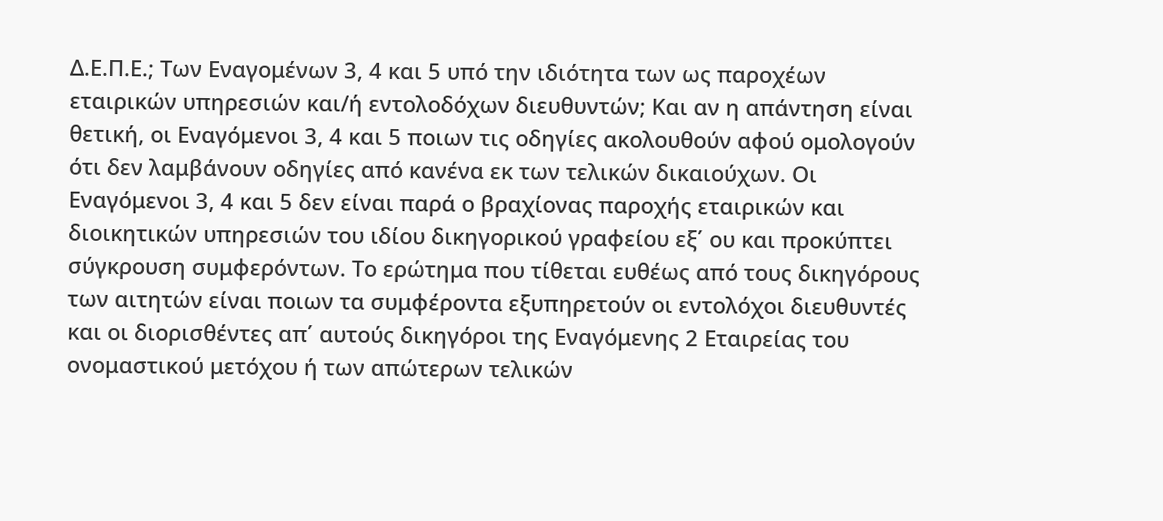Δ.Ε.Π.Ε.; Των Εναγομένων 3, 4 και 5 υπό την ιδιότητα των ως παροχέων εταιρικών υπηρεσιών και/ή εντολοδόχων διευθυντών; Και αν η απάντηση είναι θετική, οι Εναγόμενοι 3, 4 και 5 ποιων τις οδηγίες ακολουθούν αφού ομολογούν ότι δεν λαμβάνουν οδηγίες από κανένα εκ των τελικών δικαιούχων. Οι Εναγόμενοι 3, 4 και 5 δεν είναι παρά ο βραχίονας παροχής εταιρικών και διοικητικών υπηρεσιών του ιδίου δικηγορικού γραφείου εξ΄ ου και προκύπτει σύγκρουση συμφερόντων. Το ερώτημα που τίθεται ευθέως από τους δικηγόρους των αιτητών είναι ποιων τα συμφέροντα εξυπηρετούν οι εντολόχοι διευθυντές και οι διορισθέντες απ΄ αυτούς δικηγόροι της Εναγόμενης 2 Εταιρείας του ονομαστικού μετόχου ή των απώτερων τελικών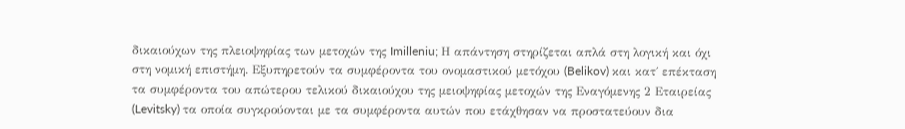δικαιούχων της πλειοψηφίας των μετοχών της Imilleniu; Η απάντηση στηρίζεται απλά στη λογική και όχι στη νομική επιστήμη. Εξυπηρετούν τα συμφέροντα του ονομαστικού μετόχου (Belikov) και κατ΄ επέκταση τα συμφέροντα του απώτερου τελικού δικαιούχου της μειοψηφίας μετοχών της Εναγόμενης 2 Εταιρείας (Levitsky) τα οποία συγκρούονται με τα συμφέροντα αυτών που ετάχθησαν να προστατεύουν δια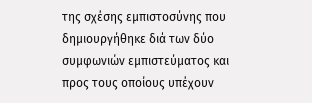της σχέσης εμπιστοσύνης που δημιουργήθηκε διά των δύο συμφωνιών εμπιστεύματος και προς τους οποίους υπέχουν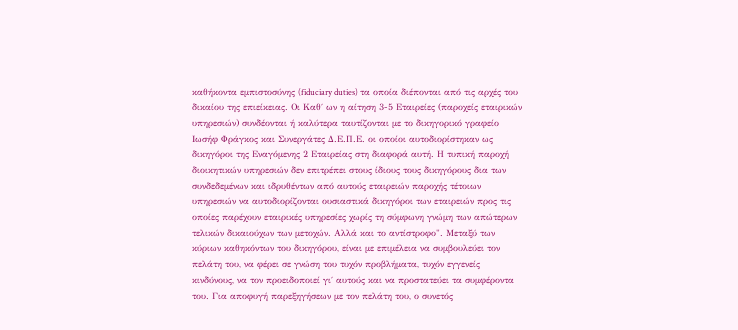καθήκοντα εμπιστοσύνης (fiduciary duties) τα οποία διέπονται από τις αρχές του δικαίου της επιείκειας. Οι Καθ΄ ων η αίτηση 3-5 Εταιρείες (παροχείς εταιρικών υπηρεσιών) συνδέονται ή καλύτερα ταυτίζονται με το δικηγορικό γραφείο Ιωσήφ Φράγκος και Συνεργάτες Δ.Ε.Π.Ε. οι οποίοι αυτοδιορίστηκαν ως δικηγόροι της Εναγόμενης 2 Εταιρείας στη διαφορά αυτή. Η τυπική παροχή διοικητικών υπηρεσιών δεν επιτρέπει στους ίδιους τους δικηγόρους δια των συνδεδεμένων και ιδρυθέντων από αυτούς εταιρειών παροχής τέτοιων υπηρεσιών να αυτοδιορίζονται ουσιαστικά δικηγόροι των εταιρειών προς τις οποίες παρέχουν εταιρικές υπηρεσίες χωρίς τη σύμφωνη γνώμη των απώτερων τελικών δικαιούχων των μετοχών. Αλλά και το αντίστροφο". Μεταξύ των κύριων καθηκόντων του δικηγόρου, είναι με επιμέλεια να συμβουλεύει τον πελάτη του, να φέρει σε γνώση του τυχόν προβλήματα, τυχόν εγγενείς κινδύνους, να τον προειδοποιεί γι΄ αυτούς και να προστατεύει τα συμφέροντα του. Για αποφυγή παρεξηγήσεων με τον πελάτη του, ο συνετός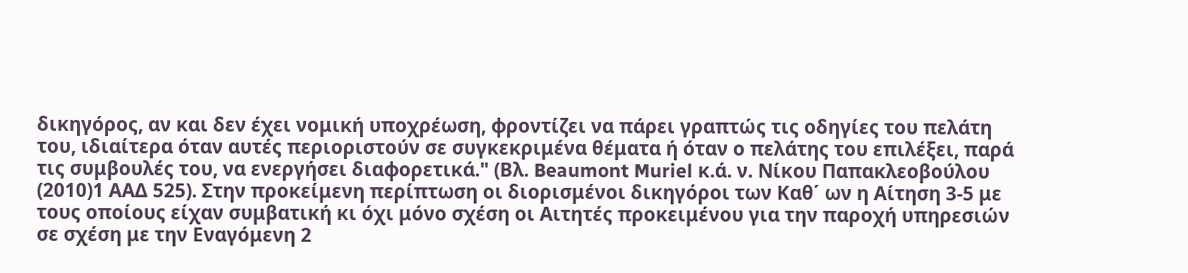δικηγόρος, αν και δεν έχει νομική υποχρέωση, φροντίζει να πάρει γραπτώς τις οδηγίες του πελάτη του, ιδιαίτερα όταν αυτές περιοριστούν σε συγκεκριμένα θέματα ή όταν ο πελάτης του επιλέξει, παρά τις συμβουλές του, να ενεργήσει διαφορετικά." (Βλ. Beaumont Muriel κ.ά. ν. Νίκου Παπακλεοβούλου
(2010)1 ΑΑΔ 525). Στην προκείμενη περίπτωση οι διορισμένοι δικηγόροι των Καθ΄ ων η Αίτηση 3-5 με τους οποίους είχαν συμβατική κι όχι μόνο σχέση οι Αιτητές προκειμένου για την παροχή υπηρεσιών σε σχέση με την Εναγόμενη 2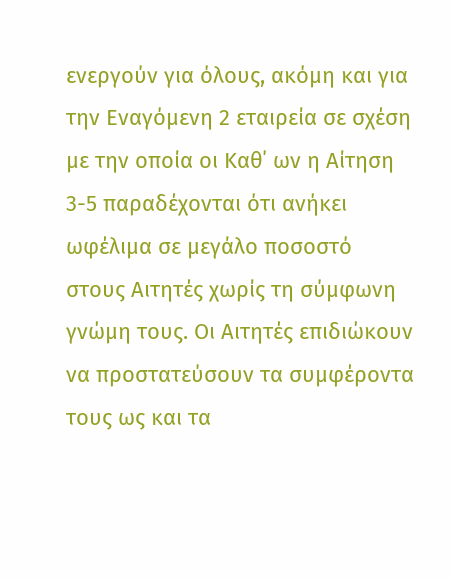ενεργούν για όλους, ακόμη και για την Εναγόμενη 2 εταιρεία σε σχέση με την οποία οι Καθ΄ ων η Αίτηση 3-5 παραδέχονται ότι ανήκει ωφέλιμα σε μεγάλο ποσοστό στους Αιτητές χωρίς τη σύμφωνη γνώμη τους. Οι Αιτητές επιδιώκουν να προστατεύσουν τα συμφέροντα τους ως και τα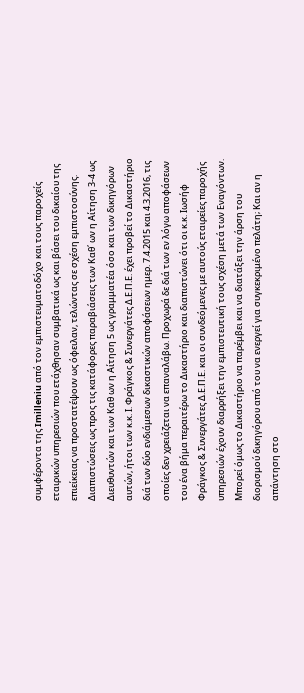συμφέροντα της Imilleniu από τον εμπιστευματοδόχο και τους παροχείς εταιρικών υπηρεσιών που ετάχθησαν συμβατικά ως και βάσει του δικαίου της επιείκειας να προστατέψουν ως όφειλαν, τελώντας σε σχέση εμπιστοσύνης. Διαπιστώσεις ως προς τις κατάφορες παραβιάσεις των Καθ΄ ων η Αίτηση 3-4 ως Διευθυντών και των Καθ ων η Αίτηση 5 ως γραμματέα όσο και των δικηγόρων αυτών, ήτοι των κ.κ. Ι. Φράγκος & Συνεργάτες Δ.Ε.Π.Ε. έχει προβεί το Δικαστήριο διά των δύο ενδιάμεσων δικαστικών αποφάσεων ημερ. 7.4.2015 και 4.3.2016, τις οποίες δεν χρειάζεται να επαναλάβω. Προχωρά δε διά των εν λόγω αποφάσεων του ένα βήμα περαιτέρω το Δικαστήριο και διαπιστώνει ότι οι κ.κ. Ιωσήφ Φράγκος & Συνεργάτες Δ.Ε.Π.Ε. και οι συνδεόμενες με αυτούς εταιρείες παροχής υπηρεσιών έχουν διαρρήξει την εμπιστευτική τους σχέση μετά των Εναγόντων. Μπορεί όμως το Δικαστήριο να παρέμβει και να διατάξει την άρση του διορισμού δικηγόρου από του να ενεργεί για συγκεκριμένο πελάτη; Και αν η απάντηση στο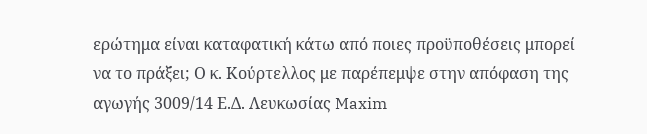ερώτημα είναι καταφατική κάτω από ποιες προϋποθέσεις μπορεί να το πράξει; Ο κ. Κούρτελλος με παρέπεμψε στην απόφαση της αγωγής 3009/14 Ε.Δ. Λευκωσίας Maxim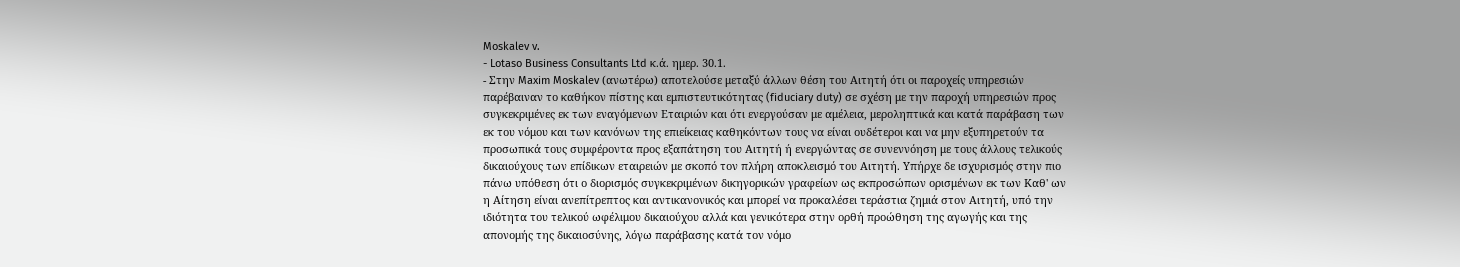Moskalev v.
- Lotaso Business Consultants Ltd κ.ά. ημερ. 30.1.
- Στην Maxim Moskalev (ανωτέρω) αποτελούσε μεταξύ άλλων θέση του Αιτητή ότι οι παροχείς υπηρεσιών παρέβαιναν το καθήκον πίστης και εμπιστευτικότητας (fiduciary duty) σε σχέση με την παροχή υπηρεσιών προς συγκεκριμένες εκ των εναγόμενων Εταιριών και ότι ενεργούσαν με αμέλεια, μεροληπτικά και κατά παράβαση των εκ του νόμου και των κανόνων της επιείκειας καθηκόντων τους να είναι ουδέτεροι και να μην εξυπηρετούν τα προσωπικά τους συμφέροντα προς εξαπάτηση του Αιτητή ή ενεργώντας σε συνεννόηση με τους άλλους τελικούς δικαιούχους των επίδικων εταιρειών με σκοπό τον πλήρη αποκλεισμό του Αιτητή. Υπήρχε δε ισχυρισμός στην πιο πάνω υπόθεση ότι ο διορισμός συγκεκριμένων δικηγορικών γραφείων ως εκπροσώπων ορισμένων εκ των Καθ' ων η Αίτηση είναι ανεπίτρεπτος και αντικανονικός και μπορεί να προκαλέσει τεράστια ζημιά στον Αιτητή, υπό την ιδιότητα του τελικού ωφέλιμου δικαιούχου αλλά και γενικότερα στην ορθή προώθηση της αγωγής και της απονομής της δικαιοσύνης, λόγω παράβασης κατά τον νόμο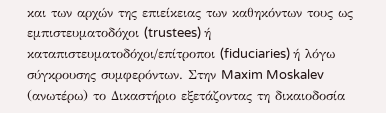και των αρχών της επιείκειας των καθηκόντων τους ως εμπιστευματοδόχοι (trustees) ή καταπιστευματοδόχοι/επίτροποι (fiduciaries) ή λόγω σύγκρουσης συμφερόντων. Στην Maxim Moskalev (ανωτέρω) το Δικαστήριο εξετάζοντας τη δικαιοδοσία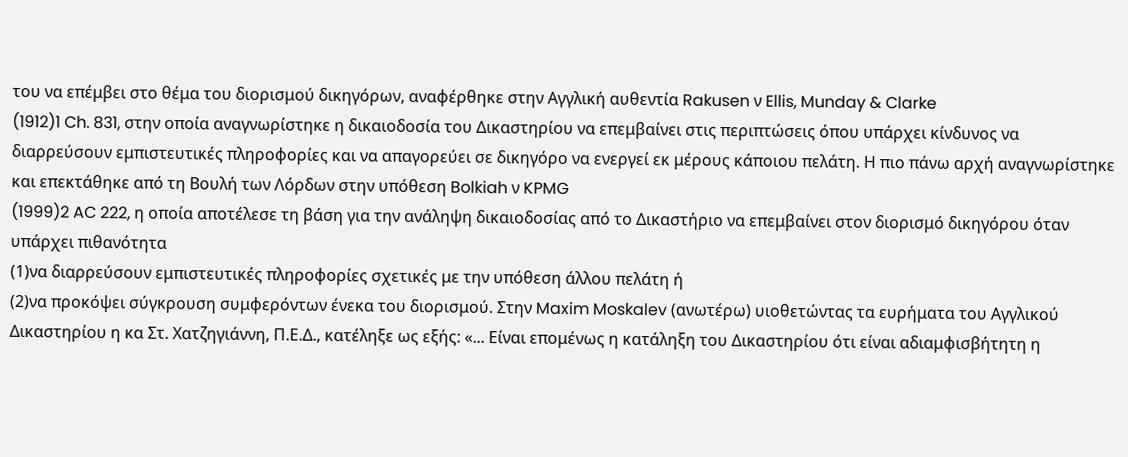του να επέμβει στο θέμα του διορισμού δικηγόρων, αναφέρθηκε στην Αγγλική αυθεντία Rakusen ν Ellis, Munday & Clarke
(1912)1 Ch. 831, στην οποία αναγνωρίστηκε η δικαιοδοσία του Δικαστηρίου να επεμβαίνει στις περιπτώσεις όπου υπάρχει κίνδυνος να διαρρεύσουν εμπιστευτικές πληροφορίες και να απαγορεύει σε δικηγόρο να ενεργεί εκ μέρους κάποιου πελάτη. Η πιο πάνω αρχή αναγνωρίστηκε και επεκτάθηκε από τη Βουλή των Λόρδων στην υπόθεση Bolkiah ν KPMG
(1999)2 AC 222, η οποία αποτέλεσε τη βάση για την ανάληψη δικαιοδοσίας από το Δικαστήριο να επεμβαίνει στον διορισμό δικηγόρου όταν υπάρχει πιθανότητα
(1)να διαρρεύσουν εμπιστευτικές πληροφορίες σχετικές με την υπόθεση άλλου πελάτη ή
(2)να προκόψει σύγκρουση συμφερόντων ένεκα του διορισμού. Στην Maxim Moskalev (ανωτέρω) υιοθετώντας τα ευρήματα του Αγγλικού Δικαστηρίου η κα Στ. Χατζηγιάννη, Π.Ε.Δ., κατέληξε ως εξής: «... Είναι επομένως η κατάληξη του Δικαστηρίου ότι είναι αδιαμφισβήτητη η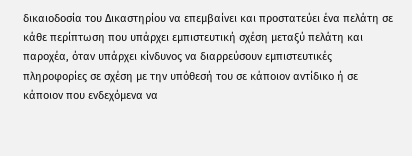δικαιοδοσία του Δικαστηρίου να επεμβαίνει και προστατεύει ένα πελάτη σε κάθε περίπτωση που υπάρχει εμπιστευτική σχέση μεταξύ πελάτη και παροχέα, όταν υπάρχει κίνδυνος να διαρρεύσουν εμπιστευτικές πληροφορίες σε σχέση με την υπόθεσή του σε κάποιον αντίδικο ή σε κάποιον που ενδεχόμενα να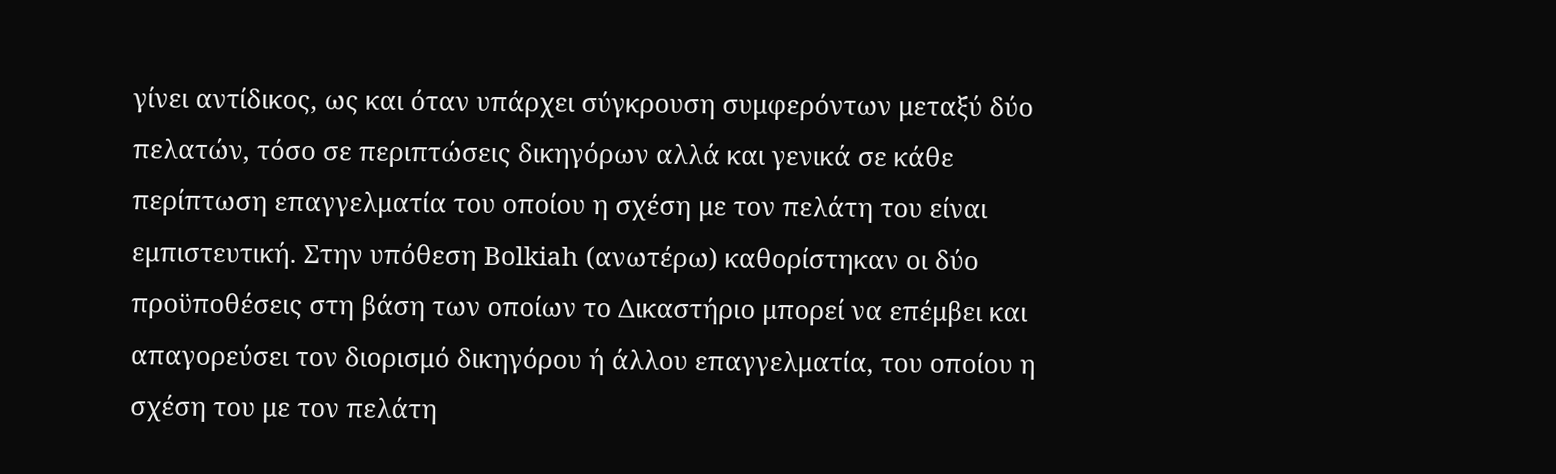γίνει αντίδικος, ως και όταν υπάρχει σύγκρουση συμφερόντων μεταξύ δύο πελατών, τόσο σε περιπτώσεις δικηγόρων αλλά και γενικά σε κάθε περίπτωση επαγγελματία του οποίου η σχέση με τον πελάτη του είναι εμπιστευτική. Στην υπόθεση Bolkiah (ανωτέρω) καθορίστηκαν οι δύο προϋποθέσεις στη βάση των οποίων το Δικαστήριο μπορεί να επέμβει και απαγορεύσει τον διορισμό δικηγόρου ή άλλου επαγγελματία, του οποίου η σχέση του με τον πελάτη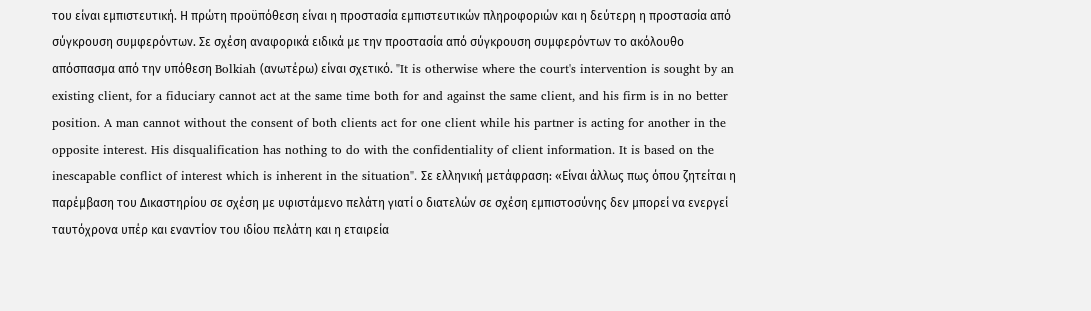του είναι εμπιστευτική. Η πρώτη προϋπόθεση είναι η προστασία εμπιστευτικών πληροφοριών και η δεύτερη η προστασία από σύγκρουση συμφερόντων. Σε σχέση αναφορικά ειδικά με την προστασία από σύγκρουση συμφερόντων το ακόλουθο απόσπασμα από την υπόθεση Bolkiah (ανωτέρω) είναι σχετικό. "It is otherwise where the court's intervention is sought by an existing client, for a fiduciary cannot act at the same time both for and against the same client, and his firm is in no better position. A man cannot without the consent of both clients act for one client while his partner is acting for another in the opposite interest. His disqualification has nothing to do with the confidentiality of client information. It is based on the inescapable conflict of interest which is inherent in the situation". Σε ελληνική μετάφραση: «Είναι άλλως πως όπου ζητείται η παρέμβαση του Δικαστηρίου σε σχέση με υφιστάμενο πελάτη γιατί ο διατελών σε σχέση εμπιστοσύνης δεν μπορεί να ενεργεί ταυτόχρονα υπέρ και εναντίον του ιδίου πελάτη και η εταιρεία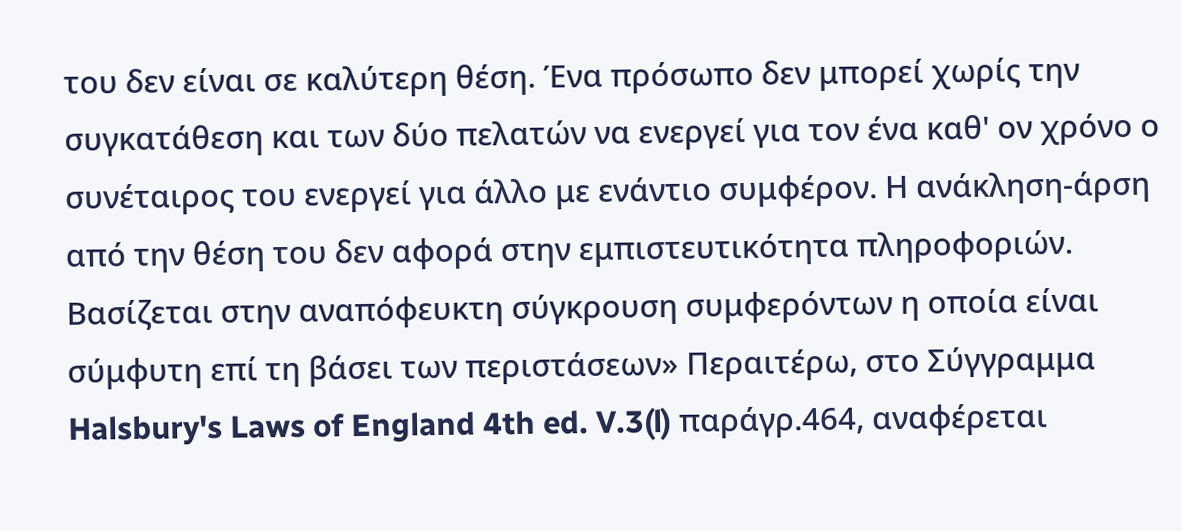του δεν είναι σε καλύτερη θέση. Ένα πρόσωπο δεν μπορεί χωρίς την συγκατάθεση και των δύο πελατών να ενεργεί για τον ένα καθ' ον χρόνο ο συνέταιρος του ενεργεί για άλλο με ενάντιο συμφέρον. Η ανάκληση-άρση από την θέση του δεν αφορά στην εμπιστευτικότητα πληροφοριών. Βασίζεται στην αναπόφευκτη σύγκρουση συμφερόντων η οποία είναι σύμφυτη επί τη βάσει των περιστάσεων» Περαιτέρω, στο Σύγγραμμα Halsbury's Laws of England 4th ed. V.3(l) παράγρ.464, αναφέρεται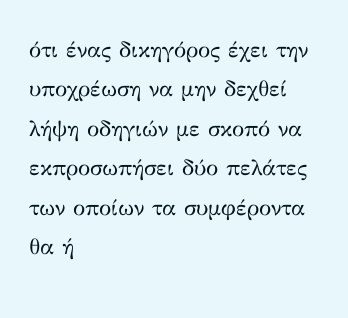ότι ένας δικηγόρος έχει την υποχρέωση να μην δεχθεί λήψη οδηγιών με σκοπό να εκπροσωπήσει δύο πελάτες των οποίων τα συμφέροντα θα ή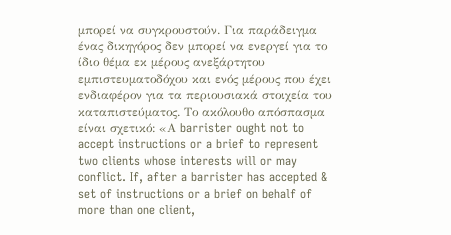μπορεί να συγκρουστούν. Για παράδειγμα ένας δικηγόρος δεν μπορεί να ενεργεί για το ίδιο θέμα εκ μέρους ανεξάρτητου εμπιστευματοδόχου και ενός μέρους που έχει ενδιαφέρον για τα περιουσιακά στοιχεία του καταπιστεύματος. Το ακόλουθο απόσπασμα είναι σχετικό: «Α barrister ought not to accept instructions or a brief to represent two clients whose interests will or may conflict. If, after a barrister has accepted & set of instructions or a brief on behalf of more than one client,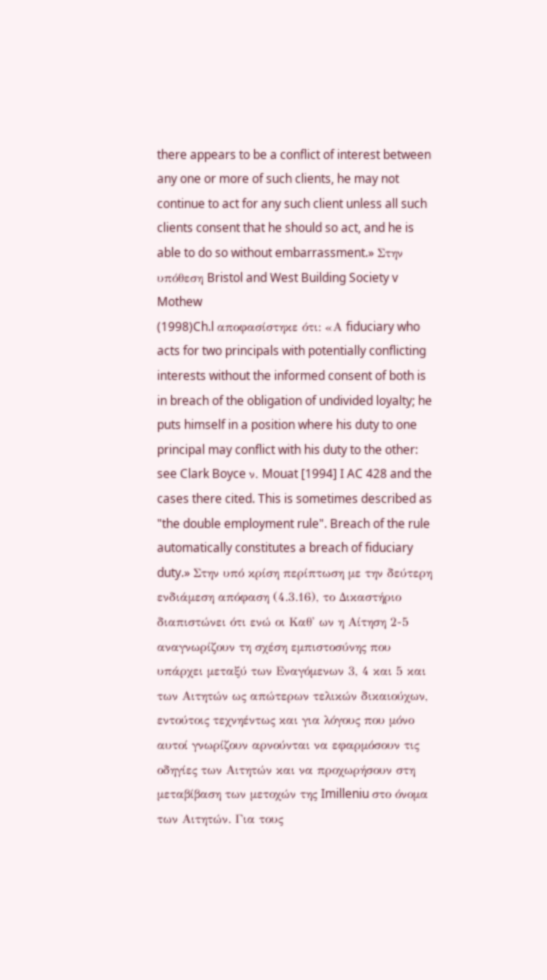there appears to be a conflict of interest between any one or more of such clients, he may not continue to act for any such client unless all such clients consent that he should so act, and he is able to do so without embarrassment.» Στην υπόθεση Bristol and West Building Society v Mothew
(1998)Ch.l αποφασίστηκε ότι: «Α fiduciary who acts for two principals with potentially conflicting interests without the informed consent of both is in breach of the obligation of undivided loyalty; he puts himself in a position where his duty to one principal may conflict with his duty to the other: see Clark Boyce ν. Mouat [1994] I AC 428 and the cases there cited. This is sometimes described as "the double employment rule". Breach of the rule automatically constitutes a breach of fiduciary duty.» Στην υπό κρίση περίπτωση με την δεύτερη ενδιάμεση απόφαση (4.3.16), το Δικαστήριο διαπιστώνει ότι ενώ οι Καθ' ων η Αίτηση 2-5 αναγνωρίζουν τη σχέση εμπιστοσύνης που υπάρχει μεταξύ των Εναγόμενων 3, 4 και 5 και των Αιτητών ως απώτερων τελικών δικαιούχων, εντούτοις τεχνηέντως και για λόγους που μόνο αυτοί γνωρίζουν αρνούνται να εφαρμόσουν τις οδηγίες των Αιτητών και να προχωρήσουν στη μεταβίβαση των μετοχών της Imilleniu στο όνομα των Αιτητών. Για τους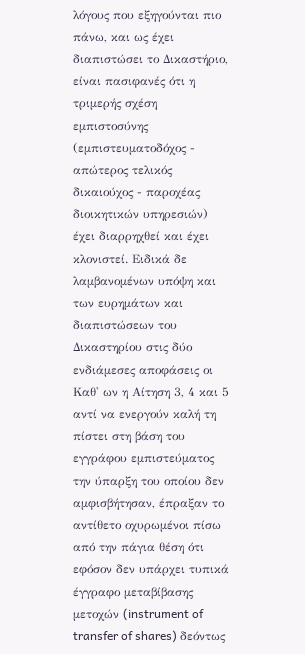λόγους που εξηγούνται πιο πάνω, και ως έχει διαπιστώσει το Δικαστήριο, είναι πασιφανές ότι η τριμερής σχέση εμπιστοσύνης (εμπιστευματοδόχος - απώτερος τελικός δικαιούχος - παροχέας διοικητικών υπηρεσιών) έχει διαρρηχθεί και έχει κλονιστεί. Ειδικά δε λαμβανομένων υπόψη και των ευρημάτων και διαπιστώσεων του Δικαστηρίου στις δύο ενδιάμεσες αποφάσεις οι Καθ' ων η Αίτηση 3, 4 και 5 αντί να ενεργούν καλή τη πίστει στη βάση του εγγράφου εμπιστεύματος την ύπαρξη του οποίου δεν αμφισβήτησαν, έπραξαν το αντίθετο οχυρωμένοι πίσω από την πάγια θέση ότι εφόσον δεν υπάρχει τυπικά έγγραφο μεταβίβασης μετοχών (instrument of transfer of shares) δεόντως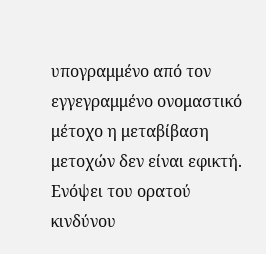υπογραμμένο από τον εγγεγραμμένο ονομαστικό μέτοχο η μεταβίβαση μετοχών δεν είναι εφικτή. Ενόψει του ορατού κινδύνου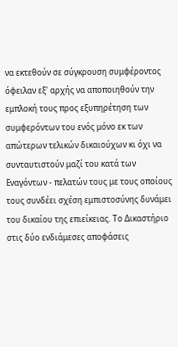να εκτεθούν σε σύγκρουση συμφέροντος όφειλαν εξ' αρχής να αποποιηθούν την εμπλοκή τους προς εξυπηρέτηση των συμφερόντων του ενός μόνο εκ των απώτερων τελικών δικαιούχων κι όχι να συνταυτιστούν μαζί του κατά των Εναγόντων - πελατών τους με τους οποίους τους συνδέει σχέση εμπιστοσύνης δυνάμει του δικαίου της επιείκειας. Το Δικαστήριο στις δύο ενδιάμεσες αποφάσεις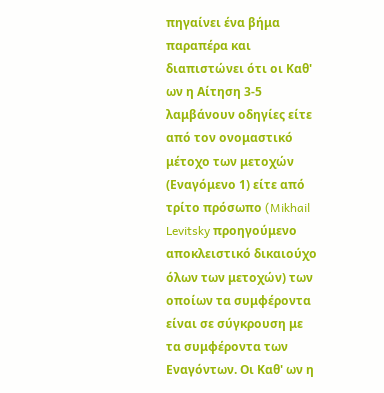πηγαίνει ένα βήμα παραπέρα και διαπιστώνει ότι οι Καθ' ων η Αίτηση 3-5 λαμβάνουν οδηγίες είτε από τον ονομαστικό μέτοχο των μετοχών (Εναγόμενο 1) είτε από τρίτο πρόσωπο (Mikhail Levitsky προηγούμενο αποκλειστικό δικαιούχο όλων των μετοχών) των οποίων τα συμφέροντα είναι σε σύγκρουση με τα συμφέροντα των Εναγόντων. Οι Καθ' ων η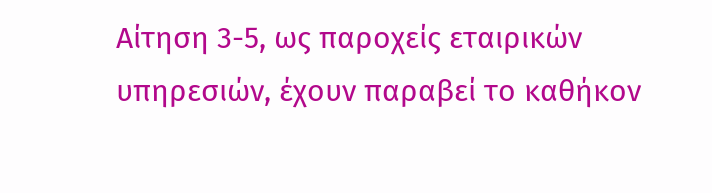Αίτηση 3-5, ως παροχείς εταιρικών υπηρεσιών, έχουν παραβεί το καθήκον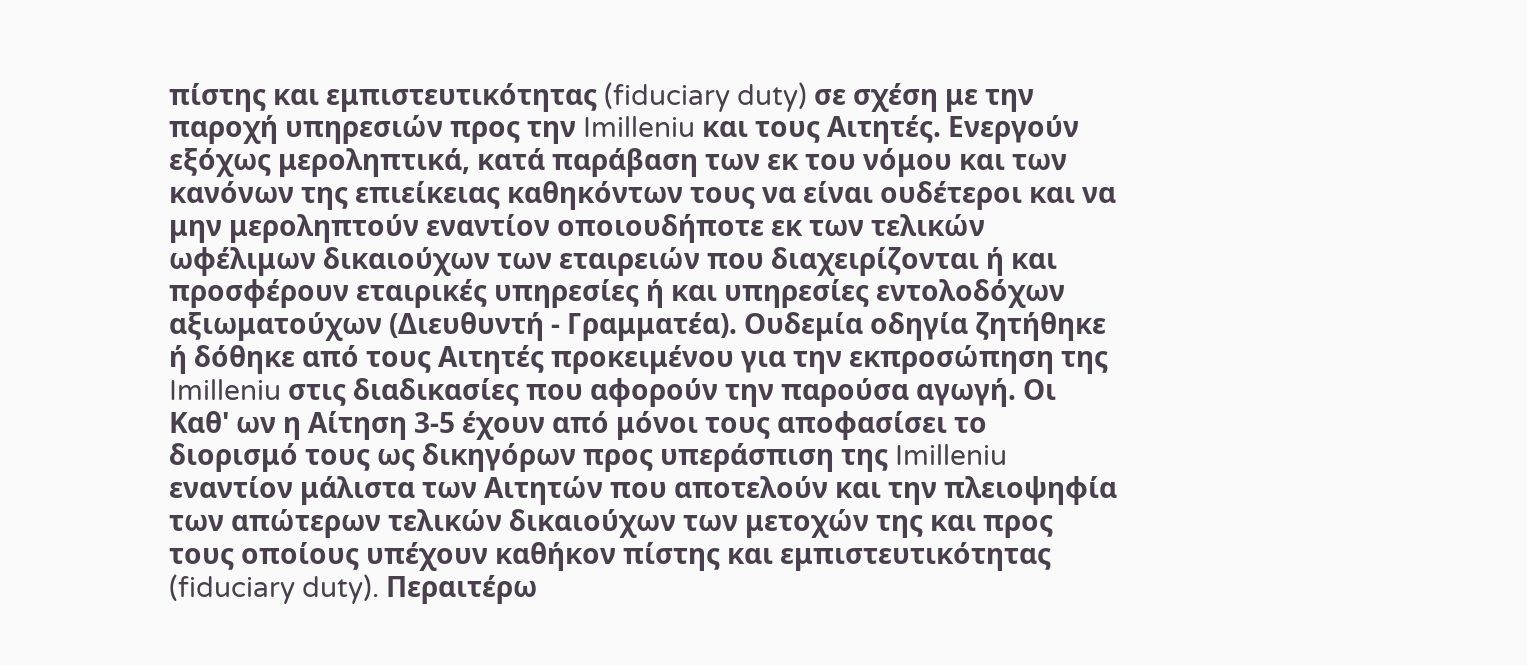πίστης και εμπιστευτικότητας (fiduciary duty) σε σχέση με την παροχή υπηρεσιών προς την Imilleniu και τους Αιτητές. Ενεργούν εξόχως μεροληπτικά, κατά παράβαση των εκ του νόμου και των κανόνων της επιείκειας καθηκόντων τους να είναι ουδέτεροι και να μην μεροληπτούν εναντίον οποιουδήποτε εκ των τελικών ωφέλιμων δικαιούχων των εταιρειών που διαχειρίζονται ή και προσφέρουν εταιρικές υπηρεσίες ή και υπηρεσίες εντολοδόχων αξιωματούχων (Διευθυντή - Γραμματέα). Ουδεμία οδηγία ζητήθηκε ή δόθηκε από τους Αιτητές προκειμένου για την εκπροσώπηση της Imilleniu στις διαδικασίες που αφορούν την παρούσα αγωγή. Οι Καθ' ων η Αίτηση 3-5 έχουν από μόνοι τους αποφασίσει το διορισμό τους ως δικηγόρων προς υπεράσπιση της Imilleniu εναντίον μάλιστα των Αιτητών που αποτελούν και την πλειοψηφία των απώτερων τελικών δικαιούχων των μετοχών της και προς τους οποίους υπέχουν καθήκον πίστης και εμπιστευτικότητας (fiduciary duty). Περαιτέρω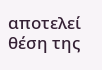αποτελεί θέση της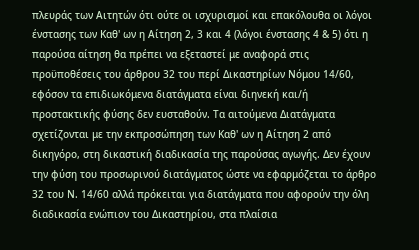πλευράς των Αιτητών ότι ούτε οι ισχυρισμοί και επακόλουθα οι λόγοι ένστασης των Καθ' ων η Αίτηση 2, 3 και 4 (λόγοι ένστασης 4 & 5) ότι η παρούσα αίτηση θα πρέπει να εξεταστεί με αναφορά στις προϋποθέσεις του άρθρου 32 του περί Δικαστηρίων Νόμου 14/60, εφόσον τα επιδιωκόμενα διατάγματα είναι διηνεκή και/ή προστακτικής φύσης δεν ευσταθούν. Τα αιτούμενα Διατάγματα σχετίζονται με την εκπροσώπηση των Καθ' ων η Αίτηση 2 από δικηγόρο, στη δικαστική διαδικασία της παρούσας αγωγής. Δεν έχουν την φύση του προσωρινού διατάγματος ώστε να εφαρμόζεται το άρθρο 32 του Ν. 14/60 αλλά πρόκειται για διατάγματα που αφορούν την όλη διαδικασία ενώπιον του Δικαστηρίου, στα πλαίσια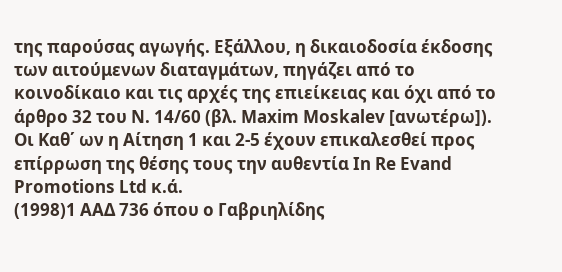της παρούσας αγωγής. Εξάλλου, η δικαιοδοσία έκδοσης των αιτούμενων διαταγμάτων, πηγάζει από το κοινοδίκαιο και τις αρχές της επιείκειας και όχι από το άρθρο 32 του Ν. 14/60 (βλ. Maxim Moskalev [ανωτέρω]). Οι Καθ΄ ων η Αίτηση 1 και 2-5 έχουν επικαλεσθεί προς επίρρωση της θέσης τους την αυθεντία In Re Evand Promotions Ltd κ.ά.
(1998)1 ΑΑΔ 736 όπου ο Γαβριηλίδης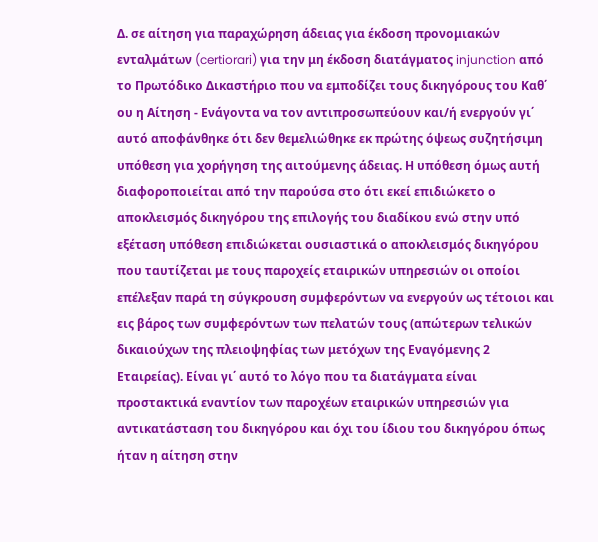Δ. σε αίτηση για παραχώρηση άδειας για έκδοση προνομιακών ενταλμάτων (certiorari) για την μη έκδοση διατάγματος injunction από το Πρωτόδικο Δικαστήριο που να εμποδίζει τους δικηγόρους του Καθ΄ ου η Αίτηση - Ενάγοντα να τον αντιπροσωπεύουν και/ή ενεργούν γι΄ αυτό αποφάνθηκε ότι δεν θεμελιώθηκε εκ πρώτης όψεως συζητήσιμη υπόθεση για χορήγηση της αιτούμενης άδειας. Η υπόθεση όμως αυτή διαφοροποιείται από την παρούσα στο ότι εκεί επιδιώκετο ο αποκλεισμός δικηγόρου της επιλογής του διαδίκου ενώ στην υπό εξέταση υπόθεση επιδιώκεται ουσιαστικά ο αποκλεισμός δικηγόρου που ταυτίζεται με τους παροχείς εταιρικών υπηρεσιών οι οποίοι επέλεξαν παρά τη σύγκρουση συμφερόντων να ενεργούν ως τέτοιοι και εις βάρος των συμφερόντων των πελατών τους (απώτερων τελικών δικαιούχων της πλειοψηφίας των μετόχων της Εναγόμενης 2 Εταιρείας). Είναι γι΄ αυτό το λόγο που τα διατάγματα είναι προστακτικά εναντίον των παροχέων εταιρικών υπηρεσιών για αντικατάσταση του δικηγόρου και όχι του ίδιου του δικηγόρου όπως ήταν η αίτηση στην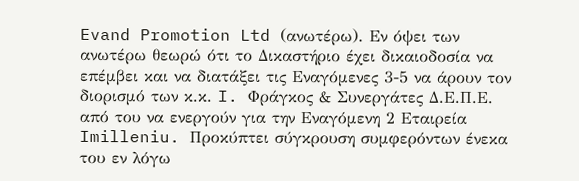Evand Promotion Ltd (ανωτέρω). Εν όψει των ανωτέρω θεωρώ ότι το Δικαστήριο έχει δικαιοδοσία να επέμβει και να διατάξει τις Εναγόμενες 3-5 να άρουν τον διορισμό των κ.κ. I. Φράγκος & Συνεργάτες Δ.Ε.Π.Ε. από του να ενεργούν για την Εναγόμενη 2 Εταιρεία Imilleniu. Προκύπτει σύγκρουση συμφερόντων ένεκα του εν λόγω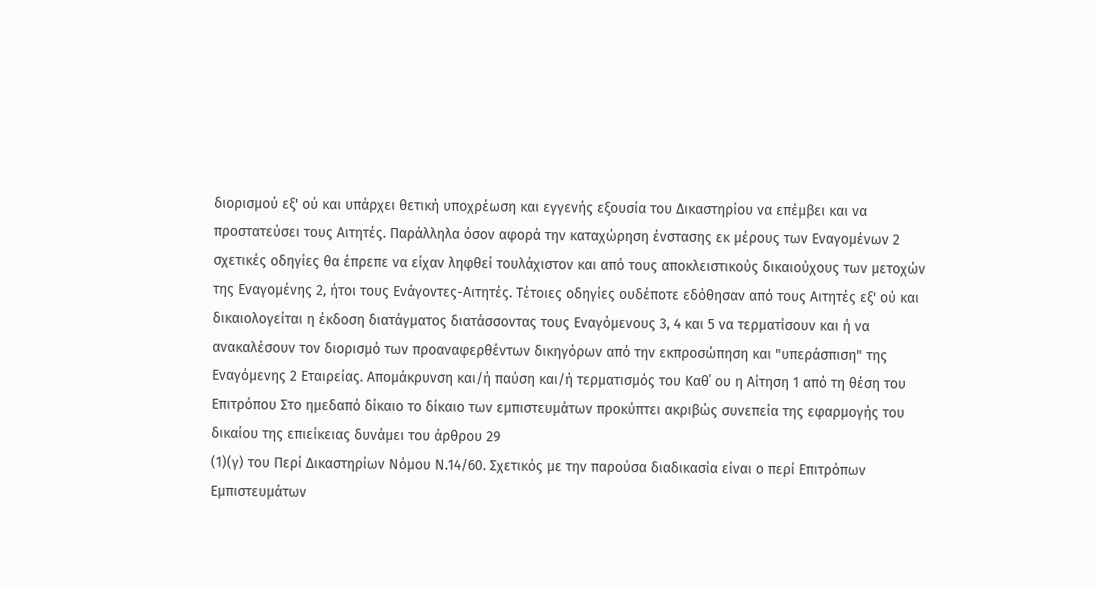διορισμού εξ' ού και υπάρχει θετική υποχρέωση και εγγενής εξουσία του Δικαστηρίου να επέμβει και να προστατεύσει τους Αιτητές. Παράλληλα όσον αφορά την καταχώρηση ένστασης εκ μέρους των Εναγομένων 2 σχετικές οδηγίες θα έπρεπε να είχαν ληφθεί τουλάχιστον και από τους αποκλειστικούς δικαιούχους των μετοχών της Εναγομένης 2, ήτοι τους Ενάγοντες-Αιτητές. Τέτοιες οδηγίες ουδέποτε εδόθησαν από τους Αιτητές εξ' ού και δικαιολογείται η έκδοση διατάγματος διατάσσοντας τους Εναγόμενους 3, 4 και 5 να τερματίσουν και ή να ανακαλέσουν τον διορισμό των προαναφερθέντων δικηγόρων από την εκπροσώπηση και "υπεράσπιση" της Εναγόμενης 2 Εταιρείας. Απομάκρυνση και/ή παύση και/ή τερματισμός του Καθ΄ ου η Αίτηση 1 από τη θέση του Επιτρόπου Στο ημεδαπό δίκαιο το δίκαιο των εμπιστευμάτων προκύπτει ακριβώς συνεπεία της εφαρμογής του δικαίου της επιείκειας δυνάμει του άρθρου 29
(1)(γ) του Περί Δικαστηρίων Νόμου Ν.14/60. Σχετικός με την παρούσα διαδικασία είναι ο περί Επιτρόπων Εμπιστευμάτων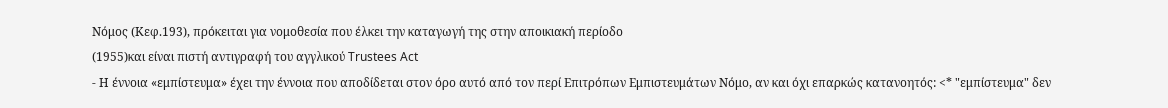Νόμος (Κεφ.193), πρόκειται για νομοθεσία που έλκει την καταγωγή της στην αποικιακή περίοδο
(1955)και είναι πιστή αντιγραφή του αγγλικού Trustees Act
- Η έννοια «εμπίστευμα» έχει την έννοια που αποδίδεται στον όρο αυτό από τον περί Επιτρόπων Εμπιστευμάτων Νόμο, αν και όχι επαρκώς κατανοητός: <* "εμπίστευμα" δεν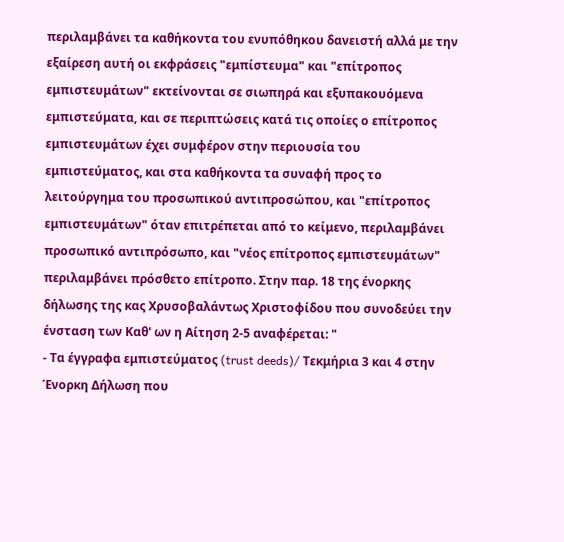περιλαμβάνει τα καθήκοντα του ενυπόθηκου δανειστή αλλά με την εξαίρεση αυτή οι εκφράσεις "εμπίστευμα" και "επίτροπος εμπιστευμάτων" εκτείνονται σε σιωπηρά και εξυπακουόμενα εμπιστεύματα, και σε περιπτώσεις κατά τις οποίες ο επίτροπος εμπιστευμάτων έχει συμφέρον στην περιουσία του εμπιστεύματος, και στα καθήκοντα τα συναφή προς το λειτούργημα του προσωπικού αντιπροσώπου, και "επίτροπος εμπιστευμάτων" όταν επιτρέπεται από το κείμενο, περιλαμβάνει προσωπικό αντιπρόσωπο, και "νέος επίτροπος εμπιστευμάτων" περιλαμβάνει πρόσθετο επίτροπο. Στην παρ. 18 της ένορκης δήλωσης της κας Χρυσοβαλάντως Χριστοφίδου που συνοδεύει την ένσταση των Καθ' ων η Αίτηση 2-5 αναφέρεται: "
- Τα έγγραφα εμπιστεύματος (trust deeds)/ Τεκμήρια 3 και 4 στην Ένορκη Δήλωση που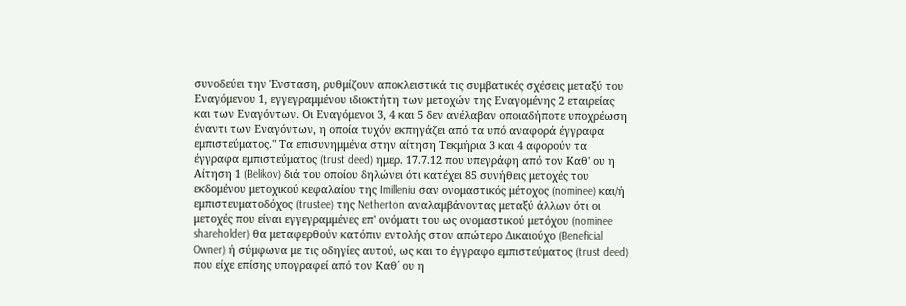συνοδεύει την Ένσταση, ρυθμίζουν αποκλειστικά τις συμβατικές σχέσεις μεταξύ του Εναγόμενου 1, εγγεγραμμένου ιδιοκτήτη των μετοχών της Εναγομένης 2 εταιρείας και των Εναγόντων. Οι Εναγόμενοι 3, 4 και 5 δεν ανέλαβαν οποιαδήποτε υποχρέωση έναντι των Εναγόντων, η οποία τυχόν εκπηγάζει από τα υπό αναφορά έγγραφα εμπιστεύματος." Τα επισυνημμένα στην αίτηση Τεκμήρια 3 και 4 αφορούν τα έγγραφα εμπιστεύματος (trust deed) ημερ. 17.7.12 που υπεγράφη από τον Καθ' ου η Αίτηση 1 (Belikov) διά του οποίου δηλώνει ότι κατέχει 85 συνήθεις μετοχές του εκδομένου μετοχικού κεφαλαίου της Imilleniu σαν ονομαστικός μέτοχος (nominee) και/ή εμπιστευματοδόχος (trustee) της Netherton αναλαμβάνοντας μεταξύ άλλων ότι οι μετοχές που είναι εγγεγραμμένες επ' ονόματι του ως ονομαστικού μετόχου (nominee shareholder) θα μεταφερθούν κατόπιν εντολής στον απώτερο Δικαιούχο (Beneficial Owner) ή σύμφωνα με τις οδηγίες αυτού, ως και το έγγραφο εμπιστεύματος (trust deed) που είχε επίσης υπογραφεί από τον Καθ΄ ου η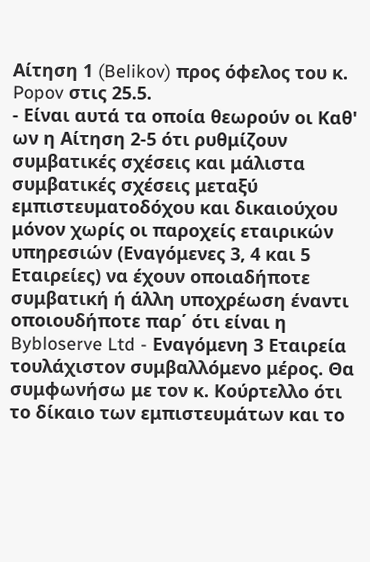Αίτηση 1 (Belikov) προς όφελος του κ. Popov στις 25.5.
- Είναι αυτά τα οποία θεωρούν οι Καθ' ων η Αίτηση 2-5 ότι ρυθμίζουν συμβατικές σχέσεις και μάλιστα συμβατικές σχέσεις μεταξύ εμπιστευματοδόχου και δικαιούχου μόνον χωρίς οι παροχείς εταιρικών υπηρεσιών (Εναγόμενες 3, 4 και 5 Εταιρείες) να έχουν οποιαδήποτε συμβατική ή άλλη υποχρέωση έναντι οποιουδήποτε παρ΄ ότι είναι η Bybloserve Ltd - Εναγόμενη 3 Εταιρεία τουλάχιστον συμβαλλόμενο μέρος. Θα συμφωνήσω με τον κ. Κούρτελλο ότι το δίκαιο των εμπιστευμάτων και το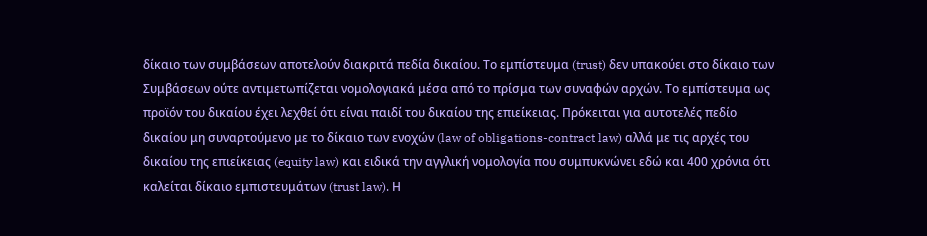δίκαιο των συμβάσεων αποτελούν διακριτά πεδία δικαίου. Το εμπίστευμα (trust) δεν υπακούει στο δίκαιο των Συμβάσεων ούτε αντιμετωπίζεται νομολογιακά μέσα από το πρίσμα των συναφών αρχών. Το εμπίστευμα ως προϊόν του δικαίου έχει λεχθεί ότι είναι παιδί του δικαίου της επιείκειας. Πρόκειται για αυτοτελές πεδίο δικαίου μη συναρτούμενο με το δίκαιο των ενοχών (law of obligations-contract law) αλλά με τις αρχές του δικαίου της επιείκειας (equity law) και ειδικά την αγγλική νομολογία που συμπυκνώνει εδώ και 400 χρόνια ότι καλείται δίκαιο εμπιστευμάτων (trust law). Η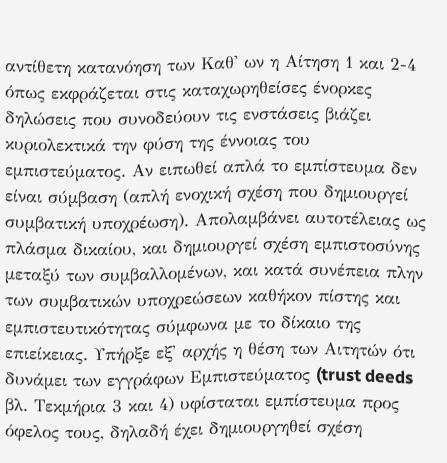αντίθετη κατανόηση των Καθ' ων η Αίτηση 1 και 2-4 όπως εκφράζεται στις καταχωρηθείσες ένορκες δηλώσεις που συνοδεύουν τις ενστάσεις βιάζει κυριολεκτικά την φύση της έννοιας του εμπιστεύματος. Αν ειπωθεί απλά το εμπίστευμα δεν είναι σύμβαση (απλή ενοχική σχέση που δημιουργεί συμβατική υποχρέωση). Απολαμβάνει αυτοτέλειας ως πλάσμα δικαίου, και δημιουργεί σχέση εμπιστοσύνης μεταξύ των συμβαλλομένων, και κατά συνέπεια πλην των συμβατικών υποχρεώσεων καθήκον πίστης και εμπιστευτικότητας σύμφωνα με το δίκαιο της επιείκειας. Υπήρξε εξ' αρχής η θέση των Αιτητών ότι δυνάμει των εγγράφων Εμπιστεύματος (trust deeds βλ. Τεκμήρια 3 και 4) υφίσταται εμπίστευμα προς όφελος τους, δηλαδή έχει δημιουργηθεί σχέση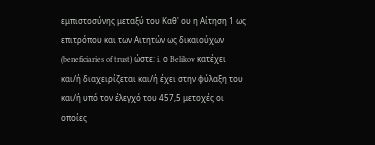εμπιστοσύνης μεταξύ του Καθ' ου η Αίτηση 1 ως επιτρόπου και των Αιτητών ως δικαιούχων (beneficiaries of trust) ώστε: i. ο Belikov κατέχει και/ή διαχειρίζεται και/ή έχει στην φύλαξη του και/ή υπό τον έλεγχό του 457,5 μετοχές οι οποίες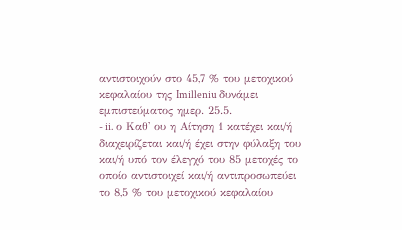αντιστοιχούν στο 45,7 % του μετοχικού κεφαλαίου της Imilleniu δυνάμει εμπιστεύματος ημερ. 25.5.
- ii. ο Καθ' ου η Αίτηση 1 κατέχει και/ή διαχειρίζεται και/ή έχει στην φύλαξη του και/ή υπό τον έλεγχό του 85 μετοχές το οποίο αντιστοιχεί και/ή αντιπροσωπεύει το 8,5 % του μετοχικού κεφαλαίου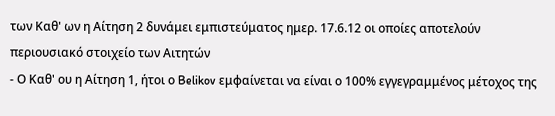των Καθ' ων η Αίτηση 2 δυνάμει εμπιστεύματος ημερ. 17.6.12 οι οποίες αποτελούν περιουσιακό στοιχείο των Αιτητών
- Ο Καθ' ου η Αίτηση 1, ήτοι ο Belikov εμφαίνεται να είναι ο 100% εγγεγραμμένος μέτοχος της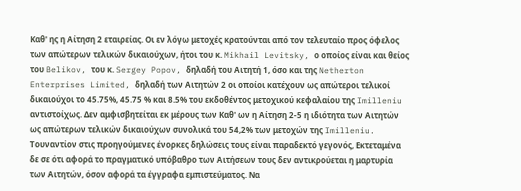Καθ' ης η Αίτηση 2 εταιρείας. Οι εν λόγω μετοχές κρατούνται από τον τελευταίο προς όφελος των απώτερων τελικών δικαιούχων, ήτοι του κ. Mikhail Levitsky, ο οποίος είναι και θείος του Belikov, του κ. Sergey Popov, δηλαδή του Αιτητή 1, όσο και της Netherton Enterprises Limited, δηλαδή των Αιτητών 2 οι οποίοι κατέχουν ως απώτεροι τελικοί δικαιούχοι το 45.75%, 45.75 % και 8.5% του εκδοθέντος μετοχικού κεφαλαίου της Imilleniu αντιστοίχως. Δεν αμφισβητείται εκ μέρους των Καθ' ων η Αίτηση 2-5 η ιδιότητα των Αιτητών ως απώτερων τελικών δικαιούχων συνολικά του 54,2% των μετοχών της Imilleniu. Τουναντίον στις προηγούμενες ένορκες δηλώσεις τους είναι παραδεκτό γεγονός, Εκτεταμένα δε σε ότι αφορά το πραγματικό υπόβαθρο των Αιτήσεων τους δεν αντικρούεται η μαρτυρία των Αιτητών, όσον αφορά τα έγγραφα εμπιστεύματος. Να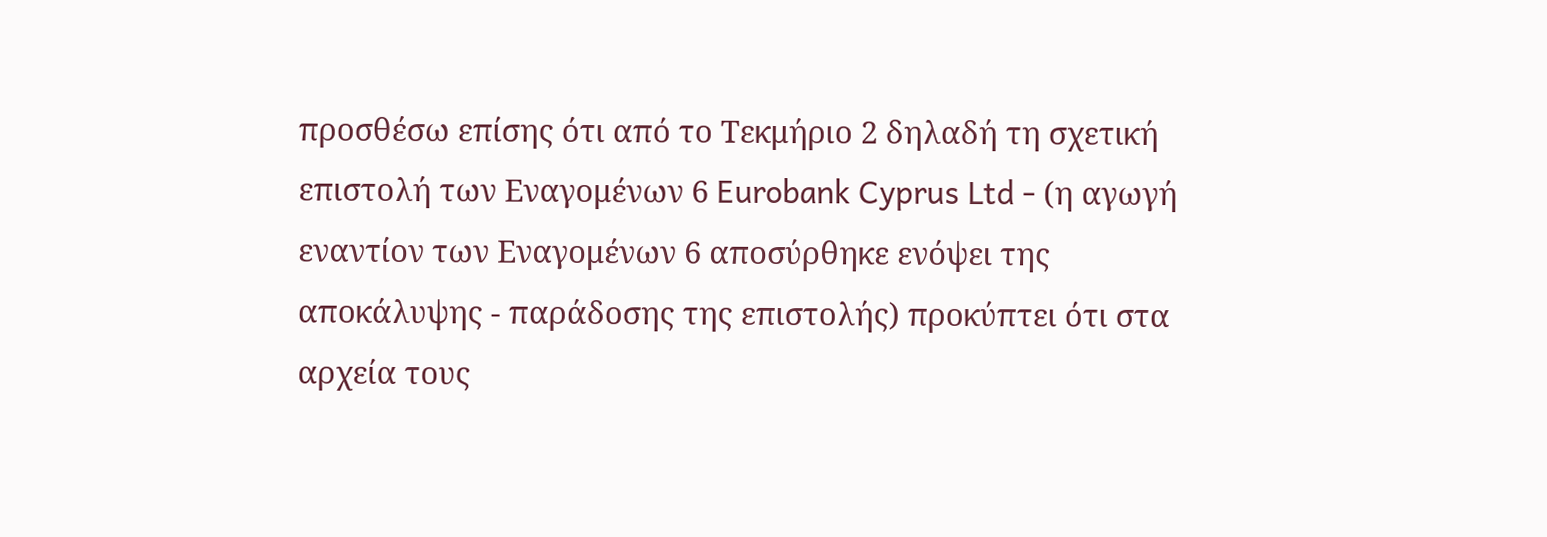προσθέσω επίσης ότι από το Τεκμήριο 2 δηλαδή τη σχετική επιστολή των Εναγομένων 6 Eurobank Cyprus Ltd - (η αγωγή εναντίον των Εναγομένων 6 αποσύρθηκε ενόψει της αποκάλυψης - παράδοσης της επιστολής) προκύπτει ότι στα αρχεία τους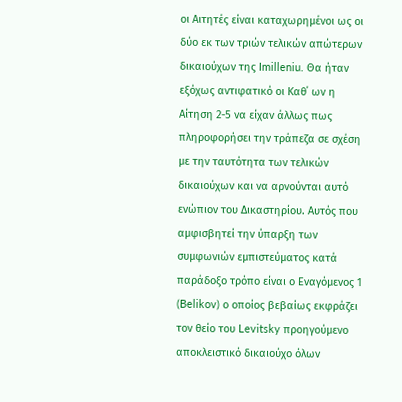οι Αιτητές είναι καταχωρημένοι ως οι δύο εκ των τριών τελικών απώτερων δικαιούχων της Imilleniu. Θα ήταν εξόχως αντιφατικό οι Καθ΄ ων η Αίτηση 2-5 να είχαν άλλως πως πληροφορήσει την τράπεζα σε σχέση με την ταυτότητα των τελικών δικαιούχων και να αρνούνται αυτό ενώπιον του Δικαστηρίου. Αυτός που αμφισβητεί την ύπαρξη των συμφωνιών εμπιστεύματος κατά παράδοξο τρόπο είναι ο Εναγόμενος 1 (Belikov) ο οποίος βεβαίως εκφράζει τον θείο του Levitsky προηγούμενο αποκλειστικό δικαιούχο όλων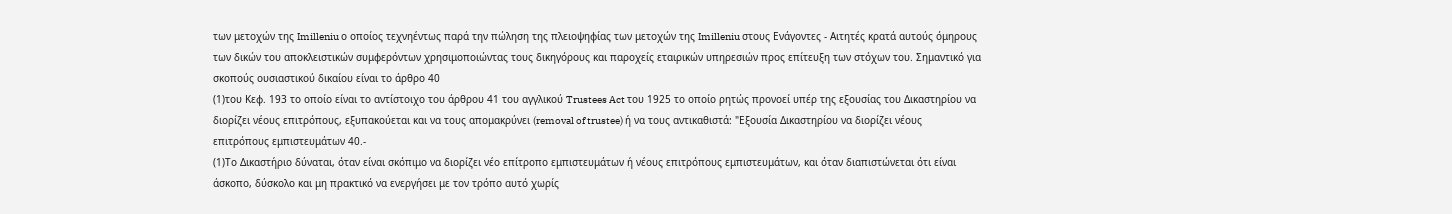των μετοχών της Imilleniu ο οποίος τεχνηέντως παρά την πώληση της πλειοψηφίας των μετοχών της Imilleniu στους Ενάγοντες - Αιτητές κρατά αυτούς όμηρους των δικών του αποκλειστικών συμφερόντων χρησιμοποιώντας τους δικηγόρους και παροχείς εταιρικών υπηρεσιών προς επίτευξη των στόχων του. Σημαντικό για σκοπούς ουσιαστικού δικαίου είναι το άρθρο 40
(1)του Κεφ. 193 το οποίο είναι το αντίστοιχο του άρθρου 41 του αγγλικού Trustees Act του 1925 το οποίο ρητώς προνοεί υπέρ της εξουσίας του Δικαστηρίου να διορίζει νέους επιτρόπους, εξυπακούεται και να τους απομακρύνει (removal of trustee) ή να τους αντικαθιστά: "Εξουσία Δικαστηρίου να διορίζει νέους επιτρόπους εμπιστευμάτων 40.-
(1)Το Δικαστήριο δύναται, όταν είναι σκόπιμο να διορίζει νέο επίτροπο εμπιστευμάτων ή νέους επιτρόπους εμπιστευμάτων, και όταν διαπιστώνεται ότι είναι άσκοπο, δύσκολο και μη πρακτικό να ενεργήσει με τον τρόπο αυτό χωρίς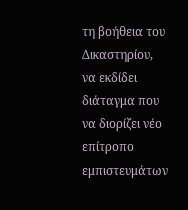τη βοήθεια του Δικαστηρίου, να εκδίδει διάταγμα που να διορίζει νέο επίτροπο εμπιστευμάτων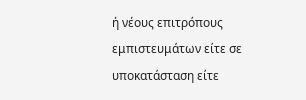ή νέους επιτρόπους εμπιστευμάτων είτε σε υποκατάσταση είτε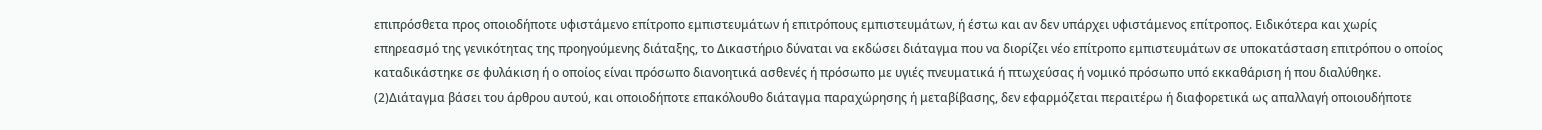επιπρόσθετα προς οποιοδήποτε υφιστάμενο επίτροπο εμπιστευμάτων ή επιτρόπους εμπιστευμάτων, ή έστω και αν δεν υπάρχει υφιστάμενος επίτροπος. Ειδικότερα και χωρίς επηρεασμό της γενικότητας της προηγούμενης διάταξης, το Δικαστήριο δύναται να εκδώσει διάταγμα που να διορίζει νέο επίτροπο εμπιστευμάτων σε υποκατάσταση επιτρόπου ο οποίος καταδικάστηκε σε φυλάκιση ή ο οποίος είναι πρόσωπο διανοητικά ασθενές ή πρόσωπο με υγιές πνευματικά ή πτωχεύσας ή νομικό πρόσωπο υπό εκκαθάριση ή που διαλύθηκε.
(2)Διάταγμα βάσει του άρθρου αυτού, και οποιοδήποτε επακόλουθο διάταγμα παραχώρησης ή μεταβίβασης, δεν εφαρμόζεται περαιτέρω ή διαφορετικά ως απαλλαγή οποιουδήποτε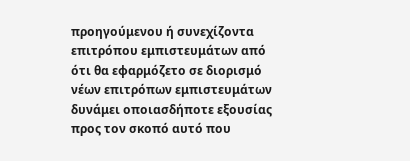προηγούμενου ή συνεχίζοντα επιτρόπου εμπιστευμάτων από ότι θα εφαρμόζετο σε διορισμό νέων επιτρόπων εμπιστευμάτων δυνάμει οποιασδήποτε εξουσίας προς τον σκοπό αυτό που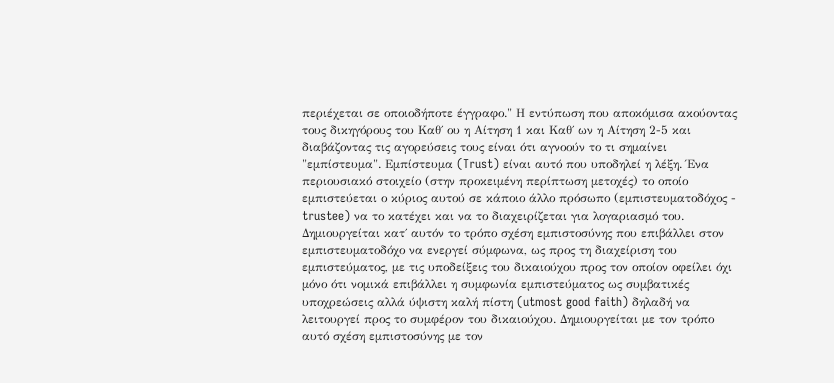περιέχεται σε οποιοδήποτε έγγραφο." Η εντύπωση που αποκόμισα ακούοντας τους δικηγόρους του Καθ΄ ου η Αίτηση 1 και Καθ΄ ων η Αίτηση 2-5 και διαβάζοντας τις αγορεύσεις τους είναι ότι αγνοούν το τι σημαίνει "εμπίστευμα". Εμπίστευμα (Trust) είναι αυτό που υποδηλεί η λέξη. Ένα περιουσιακό στοιχείο (στην προκειμένη περίπτωση μετοχές) το οποίο εμπιστεύεται ο κύριος αυτού σε κάποιο άλλο πρόσωπο (εμπιστευματοδόχος - trustee) να το κατέχει και να το διαχειρίζεται για λογαριασμό του. Δημιουργείται κατ΄ αυτόν το τρόπο σχέση εμπιστοσύνης που επιβάλλει στον εμπιστευματοδόχο να ενεργεί σύμφωνα, ως προς τη διαχείριση του εμπιστεύματος, με τις υποδείξεις του δικαιούχου προς τον οποίον οφείλει όχι μόνο ότι νομικά επιβάλλει η συμφωνία εμπιστεύματος ως συμβατικές υποχρεώσεις αλλά ύψιστη καλή πίστη (utmost good faith) δηλαδή να λειτουργεί προς το συμφέρον του δικαιούχου. Δημιουργείται με τον τρόπο αυτό σχέση εμπιστοσύνης με τον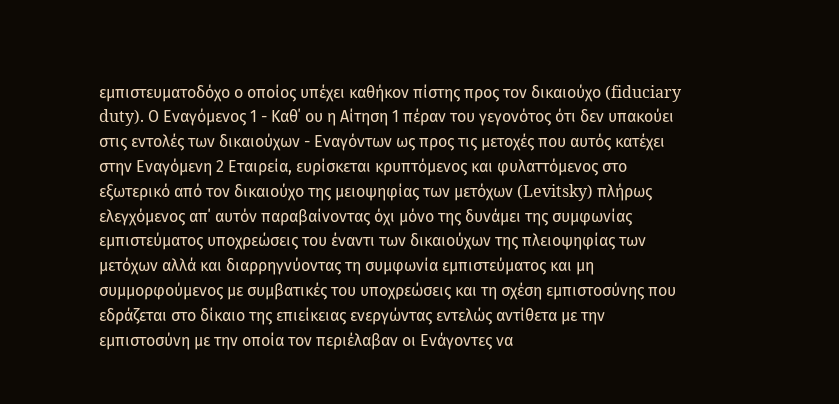εμπιστευματοδόχο ο οποίος υπέχει καθήκον πίστης προς τον δικαιούχο (fiduciary duty). Ο Εναγόμενος 1 - Καθ΄ ου η Αίτηση 1 πέραν του γεγονότος ότι δεν υπακούει στις εντολές των δικαιούχων - Εναγόντων ως προς τις μετοχές που αυτός κατέχει στην Εναγόμενη 2 Εταιρεία, ευρίσκεται κρυπτόμενος και φυλαττόμενος στο εξωτερικό από τον δικαιούχο της μειοψηφίας των μετόχων (Levitsky) πλήρως ελεγχόμενος απ΄ αυτόν παραβαίνοντας όχι μόνο της δυνάμει της συμφωνίας εμπιστεύματος υποχρεώσεις του έναντι των δικαιούχων της πλειοψηφίας των μετόχων αλλά και διαρρηγνύοντας τη συμφωνία εμπιστεύματος και μη συμμορφούμενος με συμβατικές του υποχρεώσεις και τη σχέση εμπιστοσύνης που εδράζεται στο δίκαιο της επιείκειας ενεργώντας εντελώς αντίθετα με την εμπιστοσύνη με την οποία τον περιέλαβαν οι Ενάγοντες να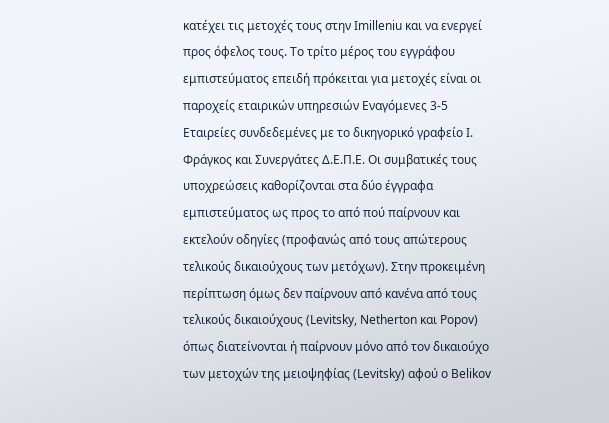κατέχει τις μετοχές τους στην Imilleniu και να ενεργεί προς όφελος τους. Το τρίτο μέρος του εγγράφου εμπιστεύματος επειδή πρόκειται για μετοχές είναι οι παροχείς εταιρικών υπηρεσιών Εναγόμενες 3-5 Εταιρείες συνδεδεμένες με το δικηγορικό γραφείο Ι. Φράγκος και Συνεργάτες Δ.Ε.Π.Ε. Οι συμβατικές τους υποχρεώσεις καθορίζονται στα δύο έγγραφα εμπιστεύματος ως προς το από πού παίρνουν και εκτελούν οδηγίες (προφανώς από τους απώτερους τελικούς δικαιούχους των μετόχων). Στην προκειμένη περίπτωση όμως δεν παίρνουν από κανένα από τους τελικούς δικαιούχους (Levitsky, Netherton και Popov) όπως διατείνονται ή παίρνουν μόνο από τον δικαιούχο των μετοχών της μειοψηφίας (Levitsky) αφού ο Belikov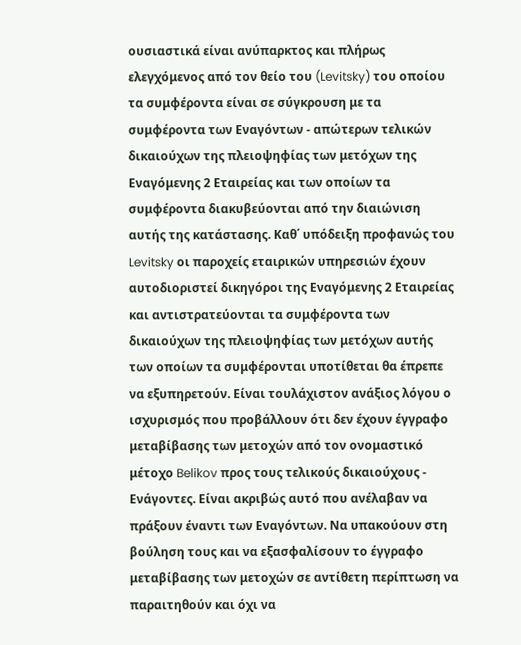ουσιαστικά είναι ανύπαρκτος και πλήρως ελεγχόμενος από τον θείο του (Levitsky) του οποίου τα συμφέροντα είναι σε σύγκρουση με τα συμφέροντα των Εναγόντων - απώτερων τελικών δικαιούχων της πλειοψηφίας των μετόχων της Εναγόμενης 2 Εταιρείας και των οποίων τα συμφέροντα διακυβεύονται από την διαιώνιση αυτής της κατάστασης. Καθ΄ υπόδειξη προφανώς του Levitsky οι παροχείς εταιρικών υπηρεσιών έχουν αυτοδιοριστεί δικηγόροι της Εναγόμενης 2 Εταιρείας και αντιστρατεύονται τα συμφέροντα των δικαιούχων της πλειοψηφίας των μετόχων αυτής των οποίων τα συμφέρονται υποτίθεται θα έπρεπε να εξυπηρετούν. Είναι τουλάχιστον ανάξιος λόγου ο ισχυρισμός που προβάλλουν ότι δεν έχουν έγγραφο μεταβίβασης των μετοχών από τον ονομαστικό μέτοχο Belikov προς τους τελικούς δικαιούχους - Ενάγοντες. Είναι ακριβώς αυτό που ανέλαβαν να πράξουν έναντι των Εναγόντων. Να υπακούουν στη βούληση τους και να εξασφαλίσουν το έγγραφο μεταβίβασης των μετοχών σε αντίθετη περίπτωση να παραιτηθούν και όχι να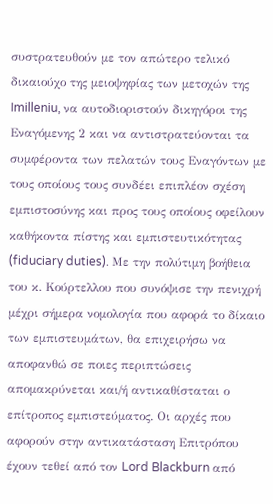συστρατευθούν με τον απώτερο τελικό δικαιούχο της μειοψηφίας των μετοχών της Imilleniu, να αυτοδιοριστούν δικηγόροι της Εναγόμενης 2 και να αντιστρατεύονται τα συμφέροντα των πελατών τους Εναγόντων με τους οποίους τους συνδέει επιπλέον σχέση εμπιστοσύνης και προς τους οποίους οφείλουν καθήκοντα πίστης και εμπιστευτικότητας (fiduciary duties). Με την πολύτιμη βοήθεια του κ. Κούρτελλου που συνόψισε την πενιχρή μέχρι σήμερα νομολογία που αφορά το δίκαιο των εμπιστευμάτων, θα επιχειρήσω να αποφανθώ σε ποιες περιπτώσεις απομακρύνεται και/ή αντικαθίσταται ο επίτροπος εμπιστεύματος. Οι αρχές που αφορούν στην αντικατάσταση Επιτρόπου έχουν τεθεί από τον Lord Blackburn από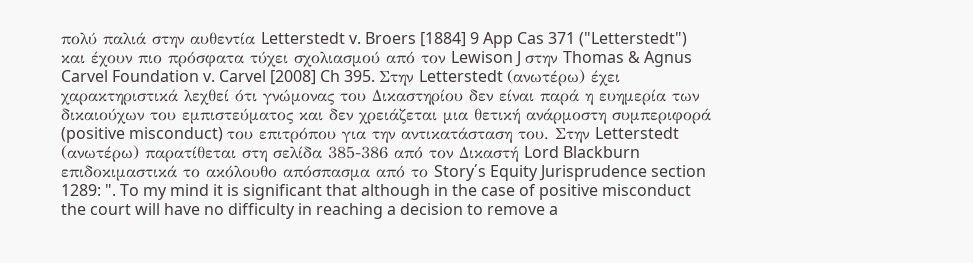πολύ παλιά στην αυθεντία Letterstedt v. Broers [1884] 9 App Cas 371 ("Letterstedt") και έχουν πιο πρόσφατα τύχει σχολιασμού από τον Lewison J στην Thomas & Agnus Carvel Foundation v. Carvel [2008] Ch 395. Στην Letterstedt (ανωτέρω) έχει χαρακτηριστικά λεχθεί ότι γνώμονας του Δικαστηρίου δεν είναι παρά η ευημερία των δικαιούχων του εμπιστεύματος και δεν χρειάζεται μια θετική ανάρμοστη συμπεριφορά (positive misconduct) του επιτρόπου για την αντικατάσταση του. Στην Letterstedt (ανωτέρω) παρατίθεται στη σελίδα 385-386 από τον Δικαστή Lord Blackburn επιδοκιμαστικά το ακόλουθο απόσπασμα από το Story΄s Equity Jurisprudence section 1289: ". To my mind it is significant that although in the case of positive misconduct the court will have no difficulty in reaching a decision to remove a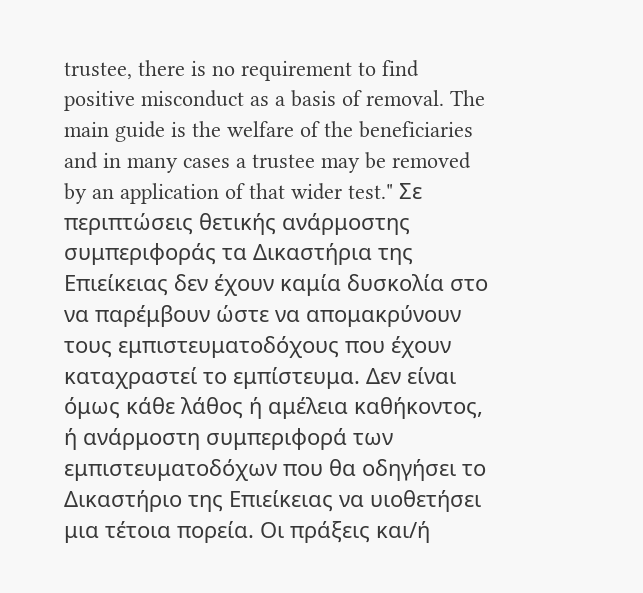trustee, there is no requirement to find positive misconduct as a basis of removal. The main guide is the welfare of the beneficiaries and in many cases a trustee may be removed by an application of that wider test." Σε περιπτώσεις θετικής ανάρμοστης συμπεριφοράς τα Δικαστήρια της Επιείκειας δεν έχουν καμία δυσκολία στο να παρέμβουν ώστε να απομακρύνουν τους εμπιστευματοδόχους που έχουν καταχραστεί το εμπίστευμα. Δεν είναι όμως κάθε λάθος ή αμέλεια καθήκοντος, ή ανάρμοστη συμπεριφορά των εμπιστευματοδόχων που θα οδηγήσει το Δικαστήριο της Επιείκειας να υιοθετήσει μια τέτοια πορεία. Οι πράξεις και/ή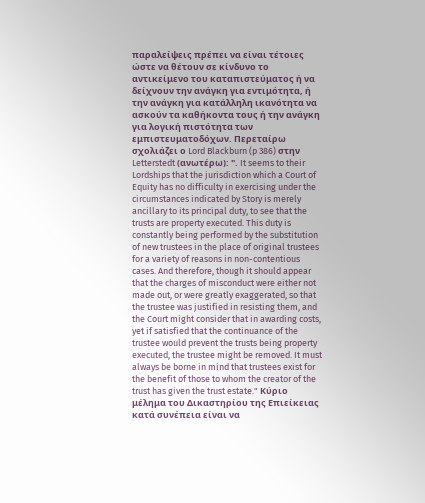παραλείψεις πρέπει να είναι τέτοιες ώστε να θέτουν σε κίνδυνο το αντικείμενο του καταπιστεύματος ή να δείχνουν την ανάγκη για εντιμότητα, ή την ανάγκη για κατάλληλη ικανότητα να ασκούν τα καθήκοντα τους ή την ανάγκη για λογική πιστότητα των εμπιστευματοδόχων. Περεταίρω σχολιάζει ο Lord Blackburn (p 386) στην Letterstedt (ανωτέρω): ". It seems to their Lordships that the jurisdiction which a Court of Equity has no difficulty in exercising under the circumstances indicated by Story is merely ancillary to its principal duty, to see that the trusts are property executed. This duty is constantly being performed by the substitution of new trustees in the place of original trustees for a variety of reasons in non-contentious cases. And therefore, though it should appear that the charges of misconduct were either not made out, or were greatly exaggerated, so that the trustee was justified in resisting them, and the Court might consider that in awarding costs, yet if satisfied that the continuance of the trustee would prevent the trusts being property executed, the trustee might be removed. It must always be borne in mind that trustees exist for the benefit of those to whom the creator of the trust has given the trust estate." Κύριο μέλημα του Δικαστηρίου της Επιείκειας κατά συνέπεια είναι να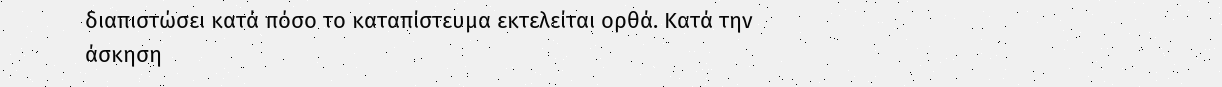διαπιστώσει κατά πόσο το καταπίστευμα εκτελείται ορθά. Κατά την άσκηση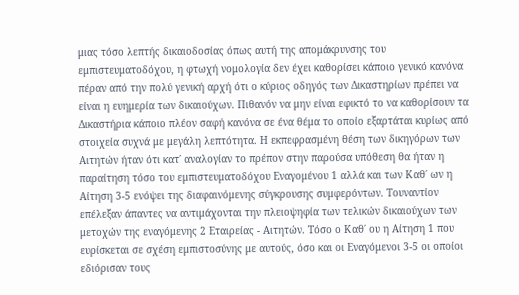μιας τόσο λεπτής δικαιοδοσίας όπως αυτή της απομάκρυνσης του εμπιστευματοδόχου, η φτωχή νομολογία δεν έχει καθορίσει κάποιο γενικό κανόνα πέραν από την πολύ γενική αρχή ότι ο κύριος οδηγός των Δικαστηρίων πρέπει να είναι η ευημερία των δικαιούχων. Πιθανόν να μην είναι εφικτό το να καθορίσουν τα Δικαστήρια κάποιο πλέον σαφή κανόνα σε ένα θέμα το οποίο εξαρτάται κυρίως από στοιχεία συχνά με μεγάλη λεπτότητα. Η εκπεφρασμένη θέση των δικηγόρων των Αιτητών ήταν ότι κατ΄ αναλογίαν το πρέπον στην παρούσα υπόθεση θα ήταν η παραίτηση τόσο του εμπιστευματοδόχου Εναγομένου 1 αλλά και των Καθ΄ ων η Αίτηση 3-5 ενόψει της διαφαινόμενης σύγκρουσης συμφερόντων. Τουναντίον επέλεξαν άπαντες να αντιμάχονται την πλειοψηφία των τελικών δικαιούχων των μετοχών της εναγόμενης 2 Εταιρείας - Αιτητών. Τόσο ο Καθ΄ ου η Αίτηση 1 που ευρίσκεται σε σχέση εμπιστοσύνης με αυτούς, όσο και οι Εναγόμενοι 3-5 οι οποίοι εδιόρισαν τους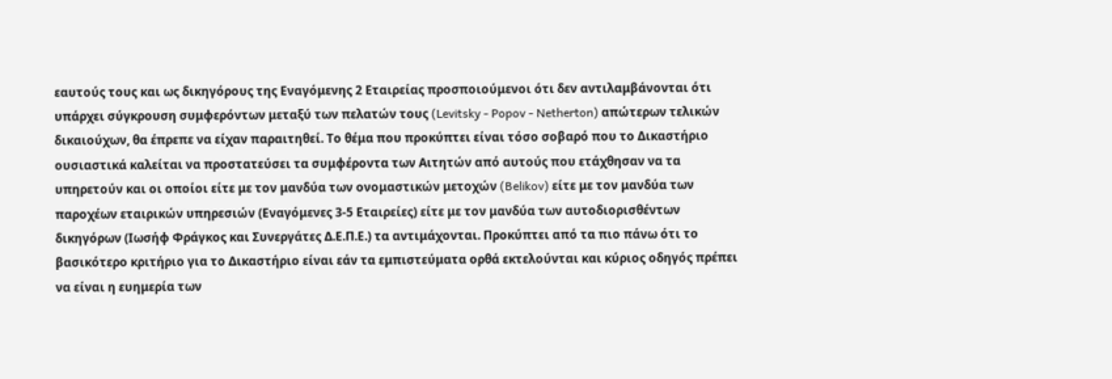εαυτούς τους και ως δικηγόρους της Εναγόμενης 2 Εταιρείας προσποιούμενοι ότι δεν αντιλαμβάνονται ότι υπάρχει σύγκρουση συμφερόντων μεταξύ των πελατών τους (Levitsky - Popov - Netherton) απώτερων τελικών δικαιούχων, θα έπρεπε να είχαν παραιτηθεί. Το θέμα που προκύπτει είναι τόσο σοβαρό που το Δικαστήριο ουσιαστικά καλείται να προστατεύσει τα συμφέροντα των Αιτητών από αυτούς που ετάχθησαν να τα υπηρετούν και οι οποίοι είτε με τον μανδύα των ονομαστικών μετοχών (Belikov) είτε με τον μανδύα των παροχέων εταιρικών υπηρεσιών (Εναγόμενες 3-5 Εταιρείες) είτε με τον μανδύα των αυτοδιορισθέντων δικηγόρων (Ιωσήφ Φράγκος και Συνεργάτες Δ.Ε.Π.Ε.) τα αντιμάχονται. Προκύπτει από τα πιο πάνω ότι το βασικότερο κριτήριο για το Δικαστήριο είναι εάν τα εμπιστεύματα ορθά εκτελούνται και κύριος οδηγός πρέπει να είναι η ευημερία των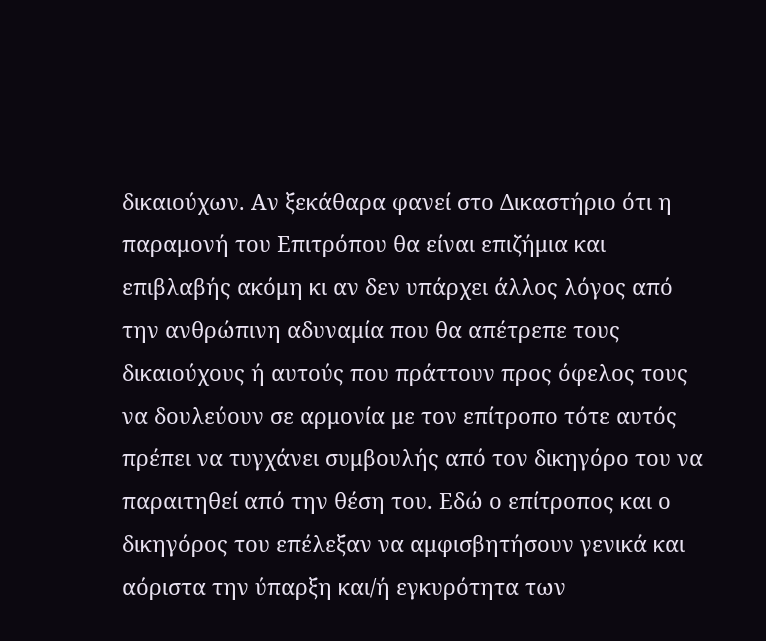δικαιούχων. Αν ξεκάθαρα φανεί στο Δικαστήριο ότι η παραμονή του Επιτρόπου θα είναι επιζήμια και επιβλαβής ακόμη κι αν δεν υπάρχει άλλος λόγος από την ανθρώπινη αδυναμία που θα απέτρεπε τους δικαιούχους ή αυτούς που πράττουν προς όφελος τους να δουλεύουν σε αρμονία με τον επίτροπο τότε αυτός πρέπει να τυγχάνει συμβουλής από τον δικηγόρο του να παραιτηθεί από την θέση του. Εδώ ο επίτροπος και ο δικηγόρος του επέλεξαν να αμφισβητήσουν γενικά και αόριστα την ύπαρξη και/ή εγκυρότητα των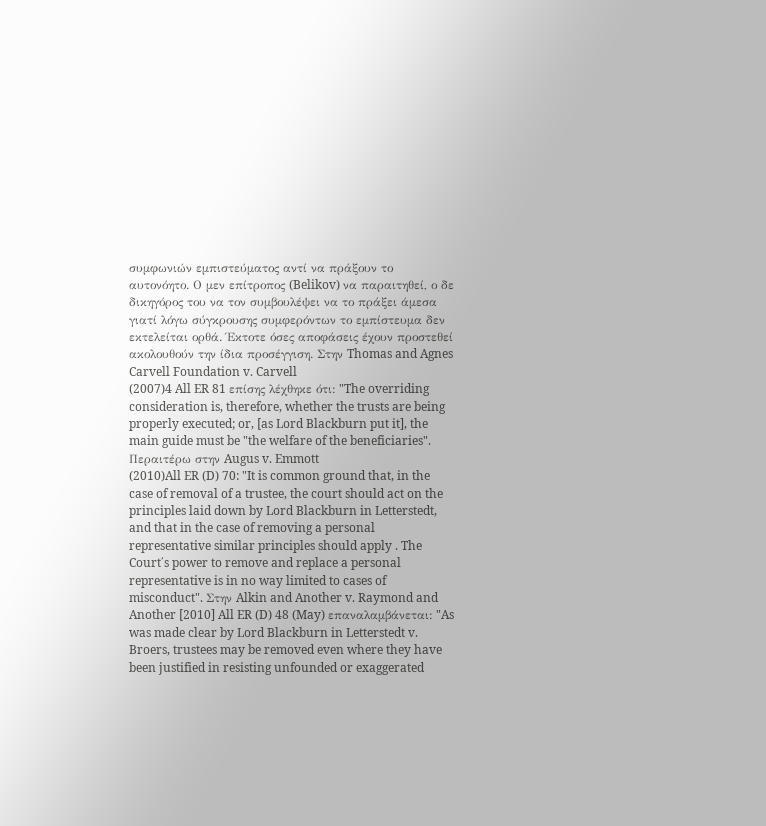συμφωνιών εμπιστεύματος αντί να πράξουν το αυτονόητο. Ο μεν επίτροπος (Belikov) να παραιτηθεί, ο δε δικηγόρος του να τον συμβουλέψει να το πράξει άμεσα γιατί λόγω σύγκρουσης συμφερόντων το εμπίστευμα δεν εκτελείται ορθά. Έκτοτε όσες αποφάσεις έχουν προστεθεί ακολουθούν την ίδια προσέγγιση. Στην Thomas and Agnes Carvell Foundation v. Carvell
(2007)4 All ER 81 επίσης λέχθηκε ότι: "The overriding consideration is, therefore, whether the trusts are being properly executed; or, [as Lord Blackburn put it], the main guide must be "the welfare of the beneficiaries". Περαιτέρω στην Augus v. Emmott
(2010)All ER (D) 70: "It is common ground that, in the case of removal of a trustee, the court should act on the principles laid down by Lord Blackburn in Letterstedt, and that in the case of removing a personal representative similar principles should apply . The Court΄s power to remove and replace a personal representative is in no way limited to cases of misconduct". Στην Alkin and Another v. Raymond and Another [2010] All ER (D) 48 (May) επαναλαμβάνεται: "As was made clear by Lord Blackburn in Letterstedt v. Broers, trustees may be removed even where they have been justified in resisting unfounded or exaggerated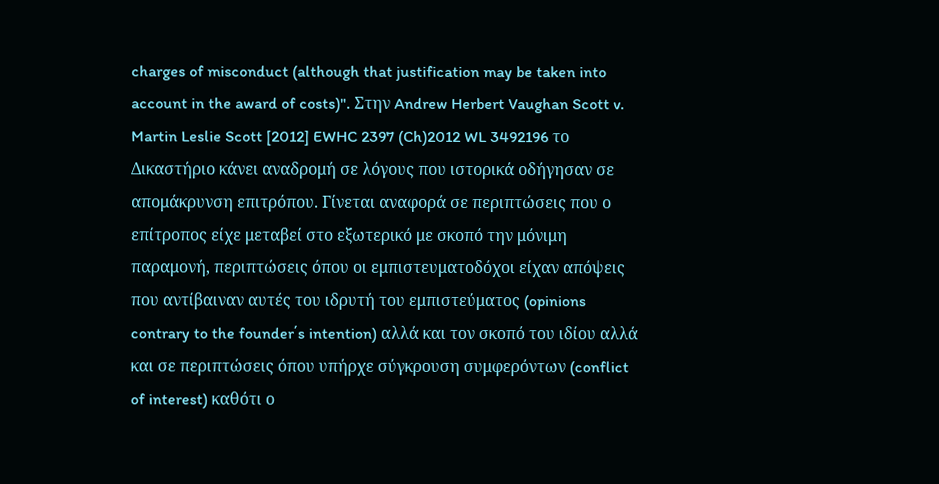charges of misconduct (although that justification may be taken into account in the award of costs)". Στην Andrew Herbert Vaughan Scott v. Martin Leslie Scott [2012] EWHC 2397 (Ch)2012 WL 3492196 το Δικαστήριο κάνει αναδρομή σε λόγους που ιστορικά οδήγησαν σε απομάκρυνση επιτρόπου. Γίνεται αναφορά σε περιπτώσεις που ο επίτροπος είχε μεταβεί στο εξωτερικό με σκοπό την μόνιμη παραμονή, περιπτώσεις όπου οι εμπιστευματοδόχοι είχαν απόψεις που αντίβαιναν αυτές του ιδρυτή του εμπιστεύματος (opinions contrary to the founder΄s intention) αλλά και τον σκοπό του ιδίου αλλά και σε περιπτώσεις όπου υπήρχε σύγκρουση συμφερόντων (conflict of interest) καθότι ο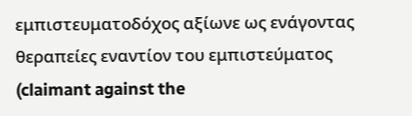εμπιστευματοδόχος αξίωνε ως ενάγοντας θεραπείες εναντίον του εμπιστεύματος (claimant against the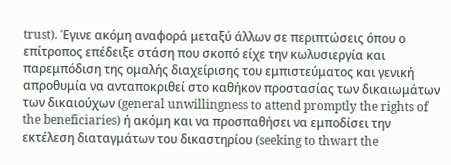trust). Έγινε ακόμη αναφορά μεταξύ άλλων σε περιπτώσεις όπου ο επίτροπος επέδειξε στάση που σκοπό είχε την κωλυσιεργία και παρεμπόδιση της ομαλής διαχείρισης του εμπιστεύματος και γενική απροθυμία να ανταποκριθεί στο καθήκον προστασίας των δικαιωμάτων των δικαιούχων (general unwillingness to attend promptly the rights of the beneficiaries) ή ακόμη και να προσπαθήσει να εμποδίσει την εκτέλεση διαταγμάτων του δικαστηρίου (seeking to thwart the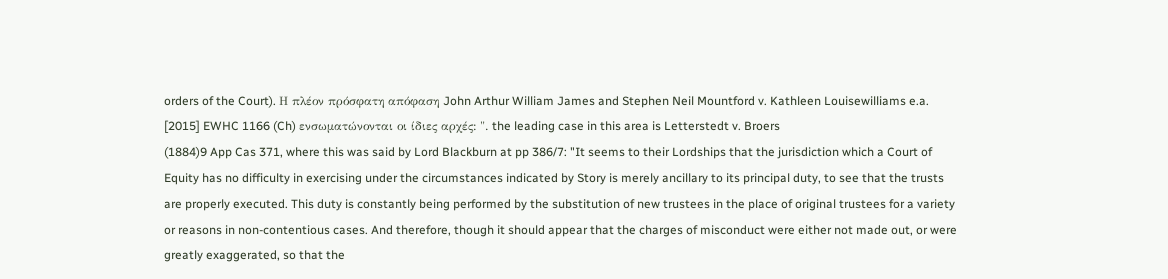orders of the Court). Η πλέον πρόσφατη απόφαση John Arthur William James and Stephen Neil Mountford v. Kathleen Louisewilliams e.a. [2015] EWHC 1166 (Ch) ενσωματώνονται οι ίδιες αρχές: ". the leading case in this area is Letterstedt v. Broers
(1884)9 App Cas 371, where this was said by Lord Blackburn at pp 386/7: "It seems to their Lordships that the jurisdiction which a Court of Equity has no difficulty in exercising under the circumstances indicated by Story is merely ancillary to its principal duty, to see that the trusts are properly executed. This duty is constantly being performed by the substitution of new trustees in the place of original trustees for a variety or reasons in non-contentious cases. And therefore, though it should appear that the charges of misconduct were either not made out, or were greatly exaggerated, so that the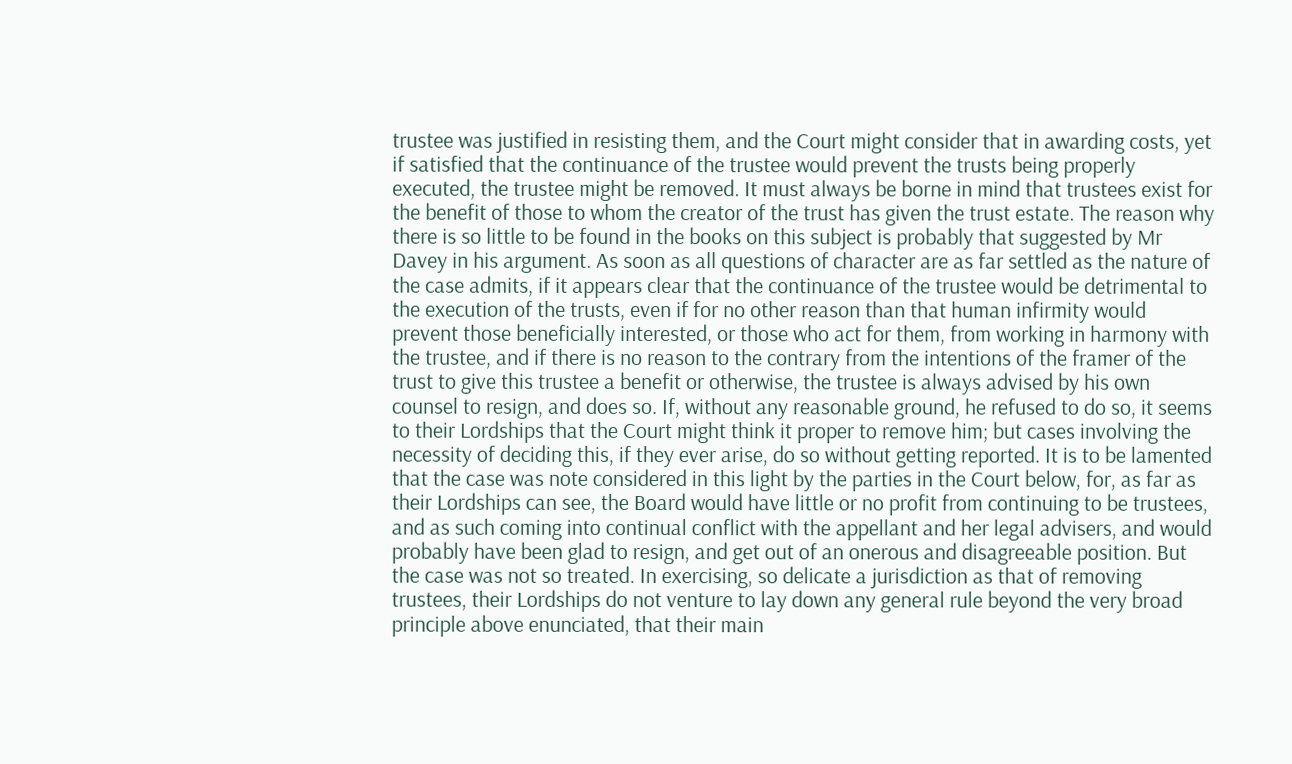trustee was justified in resisting them, and the Court might consider that in awarding costs, yet if satisfied that the continuance of the trustee would prevent the trusts being properly executed, the trustee might be removed. It must always be borne in mind that trustees exist for the benefit of those to whom the creator of the trust has given the trust estate. The reason why there is so little to be found in the books on this subject is probably that suggested by Mr Davey in his argument. As soon as all questions of character are as far settled as the nature of the case admits, if it appears clear that the continuance of the trustee would be detrimental to the execution of the trusts, even if for no other reason than that human infirmity would prevent those beneficially interested, or those who act for them, from working in harmony with the trustee, and if there is no reason to the contrary from the intentions of the framer of the trust to give this trustee a benefit or otherwise, the trustee is always advised by his own counsel to resign, and does so. If, without any reasonable ground, he refused to do so, it seems to their Lordships that the Court might think it proper to remove him; but cases involving the necessity of deciding this, if they ever arise, do so without getting reported. It is to be lamented that the case was note considered in this light by the parties in the Court below, for, as far as their Lordships can see, the Board would have little or no profit from continuing to be trustees, and as such coming into continual conflict with the appellant and her legal advisers, and would probably have been glad to resign, and get out of an onerous and disagreeable position. But the case was not so treated. In exercising, so delicate a jurisdiction as that of removing trustees, their Lordships do not venture to lay down any general rule beyond the very broad principle above enunciated, that their main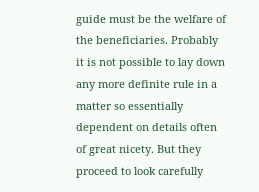guide must be the welfare of the beneficiaries. Probably it is not possible to lay down any more definite rule in a matter so essentially dependent on details often of great nicety. But they proceed to look carefully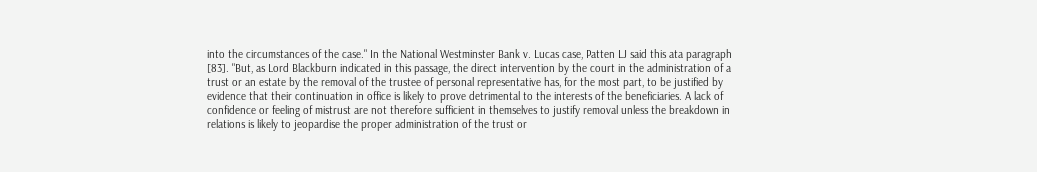into the circumstances of the case." In the National Westminster Bank v. Lucas case, Patten LJ said this ata paragraph [83]. "But, as Lord Blackburn indicated in this passage, the direct intervention by the court in the administration of a trust or an estate by the removal of the trustee of personal representative has, for the most part, to be justified by evidence that their continuation in office is likely to prove detrimental to the interests of the beneficiaries. A lack of confidence or feeling of mistrust are not therefore sufficient in themselves to justify removal unless the breakdown in relations is likely to jeopardise the proper administration of the trust or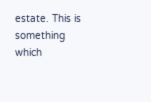estate. This is something which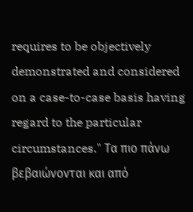requires to be objectively demonstrated and considered on a case-to-case basis having regard to the particular circumstances." Τα πιο πάνω βεβαιώνονται και από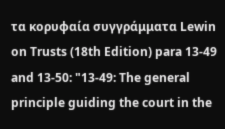τα κορυφαία συγγράμματα Lewin on Trusts (18th Edition) para 13-49 and 13-50: "13-49: The general principle guiding the court in the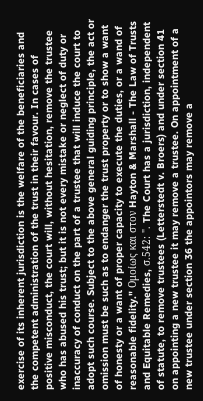exercise of its inherent jurisdiction is the welfare of the beneficiaries and the competent administration of the trust in their favour. In cases of positive misconduct, the court will, without hesitation, remove the trustee who has abused his trust; but it is not every mistake or neglect of duty or inaccuracy of conduct on the part of a trustee that will induce the court to adopt such course. Subject to the above general guiding principle, the act or omission must be such as to endanger the trust property or to show a want of honesty or a want of proper capacity to execute the duties, or a wand of reasonable fidelity." Ομοίως και στον Hayton & Marshall - The Law of Trusts and Equitable Remedies, σ.542: ". The Court has a jurisdiction, independent of statute, to remove trustees (Letterstedt v. Broers) and under section 41 on appointing a new trustee it may remove a trustee. On appointment of a new trustee under section 36 the appointors may remove a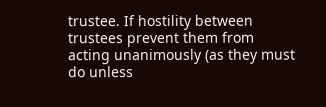trustee. If hostility between trustees prevent them from acting unanimously (as they must do unless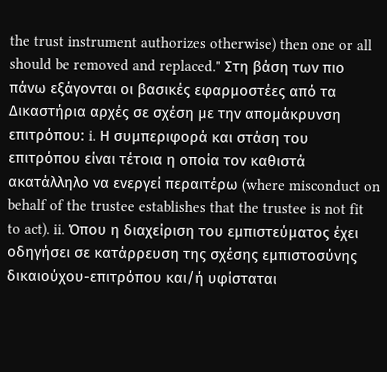the trust instrument authorizes otherwise) then one or all should be removed and replaced." Στη βάση των πιο πάνω εξάγονται οι βασικές εφαρμοστέες από τα Δικαστήρια αρχές σε σχέση με την απομάκρυνση επιτρόπου: i. Η συμπεριφορά και στάση του επιτρόπου είναι τέτοια η οποία τον καθιστά ακατάλληλο να ενεργεί περαιτέρω (where misconduct on behalf of the trustee establishes that the trustee is not fit to act). ii. Όπου η διαχείριση του εμπιστεύματος έχει οδηγήσει σε κατάρρευση της σχέσης εμπιστοσύνης δικαιούχου-επιτρόπου και/ή υφίσταται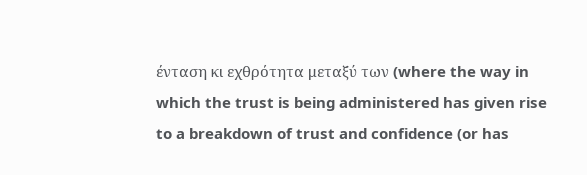ένταση κι εχθρότητα μεταξύ των (where the way in which the trust is being administered has given rise to a breakdown of trust and confidence (or has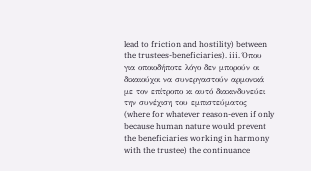lead to friction and hostility) between the trustees-beneficiaries). iii. Όπου για οποιοδήποτε λόγο δεν μπορούν οι δικαιούχοι να συνεργαστούν αρμονικά με τον επίτροπο κι αυτό διακινδυνεύει την συνέχιση του εμπιστεύματος (where for whatever reason-even if only because human nature would prevent the beneficiaries working in harmony with the trustee) the continuance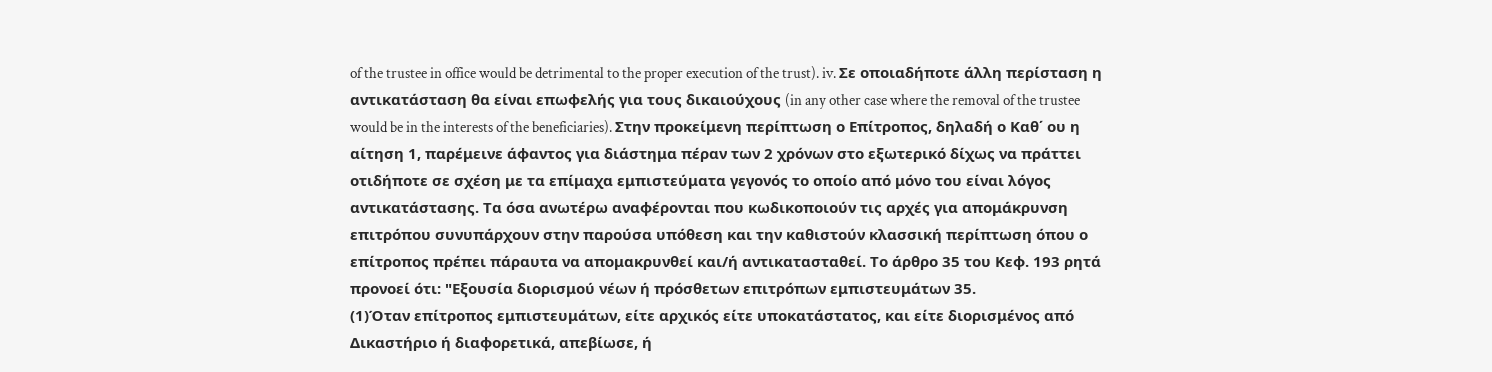of the trustee in office would be detrimental to the proper execution of the trust). iv. Σε οποιαδήποτε άλλη περίσταση η αντικατάσταση θα είναι επωφελής για τους δικαιούχους (in any other case where the removal of the trustee would be in the interests of the beneficiaries). Στην προκείμενη περίπτωση ο Επίτροπος, δηλαδή ο Καθ΄ ου η αίτηση 1, παρέμεινε άφαντος για διάστημα πέραν των 2 χρόνων στο εξωτερικό δίχως να πράττει οτιδήποτε σε σχέση με τα επίμαχα εμπιστεύματα γεγονός το οποίο από μόνο του είναι λόγος αντικατάστασης. Τα όσα ανωτέρω αναφέρονται που κωδικοποιούν τις αρχές για απομάκρυνση επιτρόπου συνυπάρχουν στην παρούσα υπόθεση και την καθιστούν κλασσική περίπτωση όπου ο επίτροπος πρέπει πάραυτα να απομακρυνθεί και/ή αντικατασταθεί. Το άρθρο 35 του Κεφ. 193 ρητά προνοεί ότι: "Εξουσία διορισμού νέων ή πρόσθετων επιτρόπων εμπιστευμάτων 35.
(1)Όταν επίτροπος εμπιστευμάτων, είτε αρχικός είτε υποκατάστατος, και είτε διορισμένος από Δικαστήριο ή διαφορετικά, απεβίωσε, ή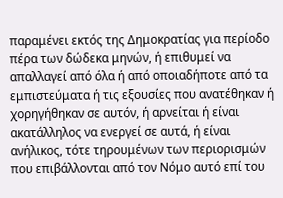παραμένει εκτός της Δημοκρατίας για περίοδο πέρα των δώδεκα μηνών, ή επιθυμεί να απαλλαγεί από όλα ή από οποιαδήποτε από τα εμπιστεύματα ή τις εξουσίες που ανατέθηκαν ή χορηγήθηκαν σε αυτόν, ή αρνείται ή είναι ακατάλληλος να ενεργεί σε αυτά, ή είναι ανήλικος, τότε τηρουμένων των περιορισμών που επιβάλλονται από τον Νόμο αυτό επί του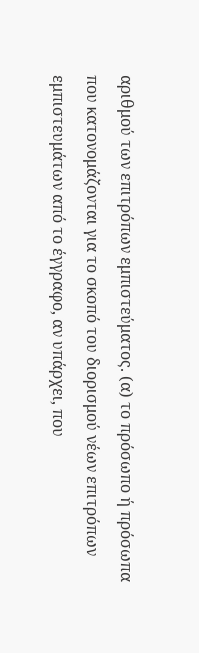αριθμού των επιτρόπων εμπιστεύματος. (α) το πρόσωπο ή πρόσωπα που κατονομάζονται για το σκοπό του διορισμού νέων επιτρόπων εμπιστευμάτων από το έγγραφο, αν υπάρχει, που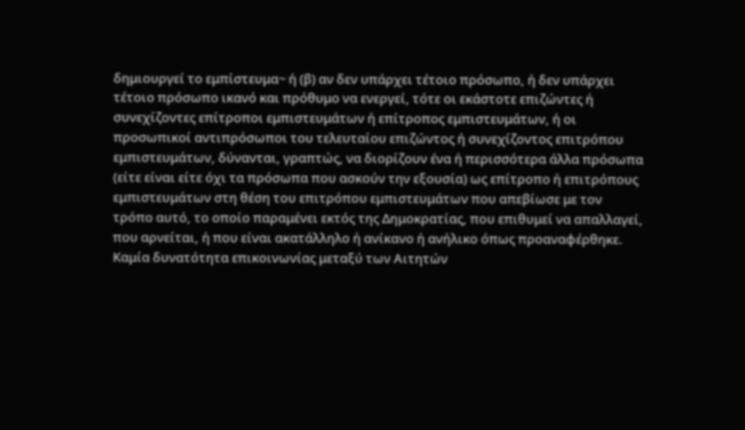δημιουργεί το εμπίστευμα~ ή (β) αν δεν υπάρχει τέτοιο πρόσωπο, ή δεν υπάρχει τέτοιο πρόσωπο ικανό και πρόθυμο να ενεργεί, τότε οι εκάστοτε επιζώντες ή συνεχίζοντες επίτροποι εμπιστευμάτων ή επίτροπος εμπιστευμάτων, ή οι προσωπικοί αντιπρόσωποι του τελευταίου επιζώντος ή συνεχίζοντος επιτρόπου εμπιστευμάτων, δύνανται, γραπτώς, να διορίζουν ένα ή περισσότερα άλλα πρόσωπα (είτε είναι είτε όχι τα πρόσωπα που ασκούν την εξουσία) ως επίτροπο ή επιτρόπους εμπιστευμάτων στη θέση του επιτρόπου εμπιστευμάτων που απεβίωσε με τον τρόπο αυτό, το οποίο παραμένει εκτός της Δημοκρατίας, που επιθυμεί να απαλλαγεί, που αρνείται, ή που είναι ακατάλληλο ή ανίκανο ή ανήλικο όπως προαναφέρθηκε. Καμία δυνατότητα επικοινωνίας μεταξύ των Αιτητών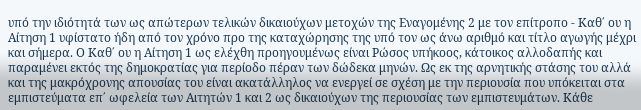υπό την ιδιότητά των ως απώτερων τελικών δικαιούχων μετοχών της Εναγομένης 2 με τον επίτροπο - Καθ΄ ου η Αίτηση 1 υφίστατο ήδη από τον χρόνο προ της καταχώρησης της υπό τον ως άνω αριθμό και τίτλο αγωγής μέχρι και σήμερα. Ο Καθ΄ ου η Αίτηση 1 ως ελέχθη προηγουμένως είναι Ρώσος υπήκοος, κάτοικος αλλοδαπής και παραμένει εκτός της δημοκρατίας για περίοδο πέραν των δώδεκα μηνών. Ως εκ της αρνητικής στάσης του αλλά και της μακρόχρονης απουσίας του είναι ακατάλληλος να ενεργεί σε σχέση με την περιουσία που υπόκειται στα εμπιστεύματα επ΄ ωφελεία των Αιτητών 1 και 2 ως δικαιούχων της περιουσίας των εμπιστευμάτων. Κάθε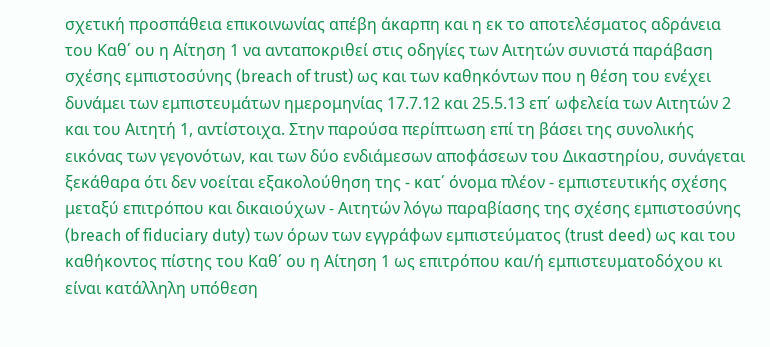σχετική προσπάθεια επικοινωνίας απέβη άκαρπη και η εκ το αποτελέσματος αδράνεια του Καθ΄ ου η Αίτηση 1 να ανταποκριθεί στις οδηγίες των Αιτητών συνιστά παράβαση σχέσης εμπιστοσύνης (breach of trust) ως και των καθηκόντων που η θέση του ενέχει δυνάμει των εμπιστευμάτων ημερομηνίας 17.7.12 και 25.5.13 επ΄ ωφελεία των Αιτητών 2 και του Αιτητή 1, αντίστοιχα. Στην παρούσα περίπτωση επί τη βάσει της συνολικής εικόνας των γεγονότων, και των δύο ενδιάμεσων αποφάσεων του Δικαστηρίου, συνάγεται ξεκάθαρα ότι δεν νοείται εξακολούθηση της - κατ΄ όνομα πλέον - εμπιστευτικής σχέσης μεταξύ επιτρόπου και δικαιούχων - Αιτητών λόγω παραβίασης της σχέσης εμπιστοσύνης (breach of fiduciary duty) των όρων των εγγράφων εμπιστεύματος (trust deed) ως και του καθήκοντος πίστης του Καθ΄ ου η Αίτηση 1 ως επιτρόπου και/ή εμπιστευματοδόχου κι είναι κατάλληλη υπόθεση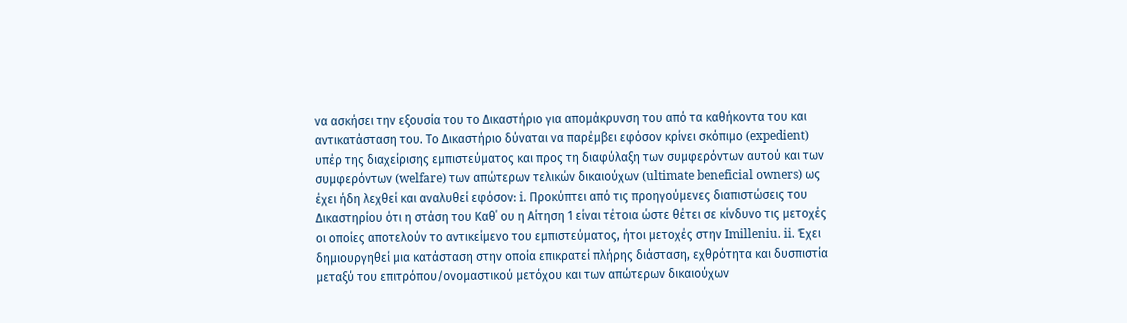να ασκήσει την εξουσία του το Δικαστήριο για απομάκρυνση του από τα καθήκοντα του και αντικατάσταση του. Το Δικαστήριο δύναται να παρέμβει εφόσον κρίνει σκόπιμο (expedient) υπέρ της διαχείρισης εμπιστεύματος και προς τη διαφύλαξη των συμφερόντων αυτού και των συμφερόντων (welfare) των απώτερων τελικών δικαιούχων (ultimate beneficial owners) ως έχει ήδη λεχθεί και αναλυθεί εφόσον: i. Προκύπτει από τις προηγούμενες διαπιστώσεις του Δικαστηρίου ότι η στάση του Καθ΄ ου η Αίτηση 1 είναι τέτοια ώστε θέτει σε κίνδυνο τις μετοχές οι οποίες αποτελούν το αντικείμενο του εμπιστεύματος, ήτοι μετοχές στην Imilleniu. ii. Έχει δημιουργηθεί μια κατάσταση στην οποία επικρατεί πλήρης διάσταση, εχθρότητα και δυσπιστία μεταξύ του επιτρόπου/ονομαστικού μετόχου και των απώτερων δικαιούχων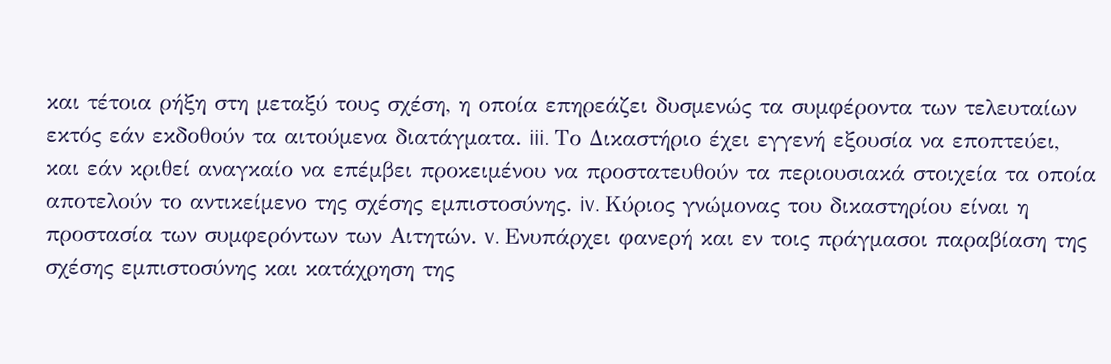και τέτοια ρήξη στη μεταξύ τους σχέση, η οποία επηρεάζει δυσμενώς τα συμφέροντα των τελευταίων εκτός εάν εκδοθούν τα αιτούμενα διατάγματα. iii. Το Δικαστήριο έχει εγγενή εξουσία να εποπτεύει, και εάν κριθεί αναγκαίο να επέμβει προκειμένου να προστατευθούν τα περιουσιακά στοιχεία τα οποία αποτελούν το αντικείμενο της σχέσης εμπιστοσύνης. iv. Κύριος γνώμονας του δικαστηρίου είναι η προστασία των συμφερόντων των Αιτητών. v. Ενυπάρχει φανερή και εν τοις πράγμασοι παραβίαση της σχέσης εμπιστοσύνης και κατάχρηση της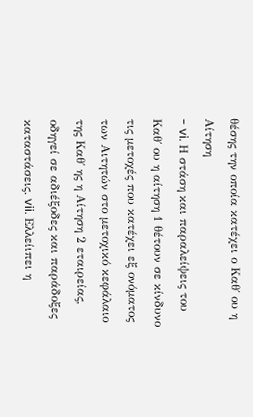θέσης την οποία κατέχει ο Καθ΄ ου η Αίτηση
- vi. Η στάση και παραλείψεις του Καθ΄ ου η αίτηση 1 θέτουν σε κίνδυνο τις μετοχές που κατέχει εξ ονόματος των Αιτητών στο μετοχικό κεφάλαιο της Καθ΄ ης η Αίτηση 2 εταιρείας, οδηγεί σε αδιέξοδες και παράδοξες καταστάσεις. vii. Ελλείιπει η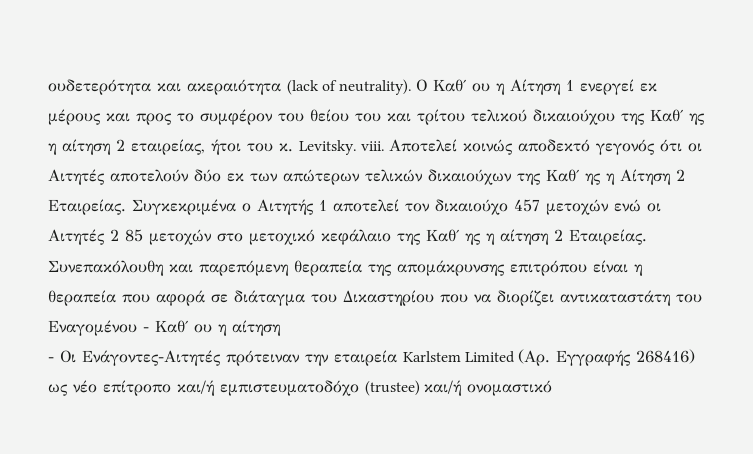ουδετερότητα και ακεραιότητα (lack of neutrality). Ο Καθ΄ ου η Αίτηση 1 ενεργεί εκ μέρους και προς το συμφέρον του θείου του και τρίτου τελικού δικαιούχου της Καθ΄ ης η αίτηση 2 εταιρείας, ήτοι του κ. Levitsky. viii. Αποτελεί κοινώς αποδεκτό γεγονός ότι οι Αιτητές αποτελούν δύο εκ των απώτερων τελικών δικαιούχων της Καθ΄ ης η Αίτηση 2 Εταιρείας. Συγκεκριμένα ο Αιτητής 1 αποτελεί τον δικαιούχο 457 μετοχών ενώ οι Αιτητές 2 85 μετοχών στο μετοχικό κεφάλαιο της Καθ΄ ης η αίτηση 2 Εταιρείας. Συνεπακόλουθη και παρεπόμενη θεραπεία της απομάκρυνσης επιτρόπου είναι η θεραπεία που αφορά σε διάταγμα του Δικαστηρίου που να διορίζει αντικαταστάτη του Εναγομένου - Καθ΄ ου η αίτηση
- Οι Ενάγοντες-Αιτητές πρότειναν την εταιρεία Karlstem Limited (Αρ. Εγγραφής 268416) ως νέο επίτροπο και/ή εμπιστευματοδόχο (trustee) και/ή ονομαστικό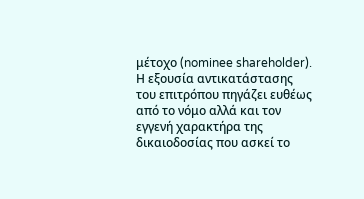μέτοχο (nominee shareholder). Η εξουσία αντικατάστασης του επιτρόπου πηγάζει ευθέως από το νόμο αλλά και τον εγγενή χαρακτήρα της δικαιοδοσίας που ασκεί το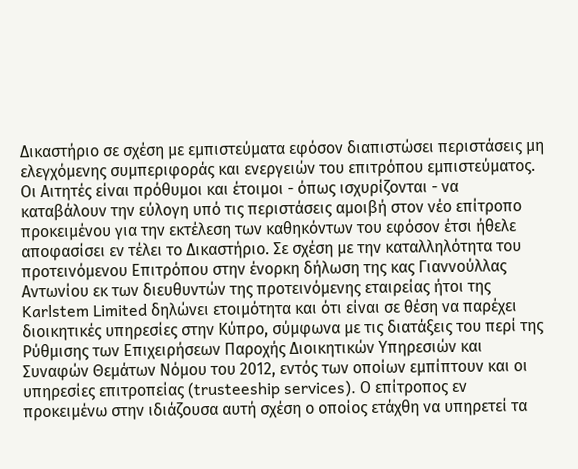Δικαστήριο σε σχέση με εμπιστεύματα εφόσον διαπιστώσει περιστάσεις μη ελεγχόμενης συμπεριφοράς και ενεργειών του επιτρόπου εμπιστεύματος. Οι Αιτητές είναι πρόθυμοι και έτοιμοι - όπως ισχυρίζονται - να καταβάλουν την εύλογη υπό τις περιστάσεις αμοιβή στον νέο επίτροπο προκειμένου για την εκτέλεση των καθηκόντων του εφόσον έτσι ήθελε αποφασίσει εν τέλει το Δικαστήριο. Σε σχέση με την καταλληλότητα του προτεινόμενου Επιτρόπου στην ένορκη δήλωση της κας Γιαννούλλας Αντωνίου εκ των διευθυντών της προτεινόμενης εταιρείας ήτοι της Karlstem Limited δηλώνει ετοιμότητα και ότι είναι σε θέση να παρέχει διοικητικές υπηρεσίες στην Κύπρο, σύμφωνα με τις διατάξεις του περί της Ρύθμισης των Επιχειρήσεων Παροχής Διοικητικών Υπηρεσιών και Συναφών Θεμάτων Νόμου του 2012, εντός των οποίων εμπίπτουν και οι υπηρεσίες επιτροπείας (trusteeship services). Ο επίτροπος εν προκειμένω στην ιδιάζουσα αυτή σχέση ο οποίος ετάχθη να υπηρετεί τα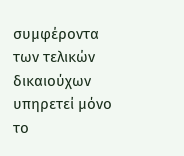συμφέροντα των τελικών δικαιούχων υπηρετεί μόνο το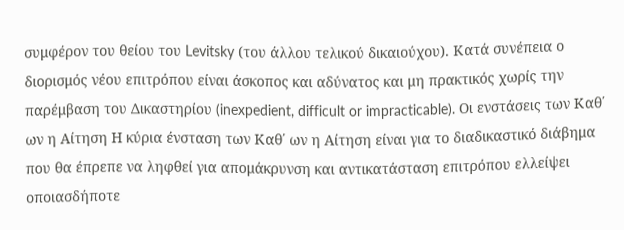συμφέρον του θείου του Levitsky (του άλλου τελικού δικαιούχου). Κατά συνέπεια ο διορισμός νέου επιτρόπου είναι άσκοπος και αδύνατος και μη πρακτικός χωρίς την παρέμβαση του Δικαστηρίου (inexpedient, difficult or impracticable). Οι ενστάσεις των Καθ΄ ων η Αίτηση Η κύρια ένσταση των Καθ΄ ων η Αίτηση είναι για το διαδικαστικό διάβημα που θα έπρεπε να ληφθεί για απομάκρυνση και αντικατάσταση επιτρόπου ελλείψει οποιασδήποτε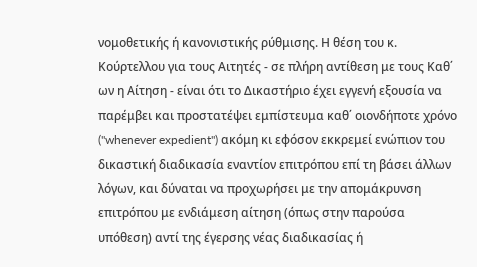νομοθετικής ή κανονιστικής ρύθμισης. Η θέση του κ. Κούρτελλου για τους Αιτητές - σε πλήρη αντίθεση με τους Καθ΄ ων η Αίτηση - είναι ότι το Δικαστήριο έχει εγγενή εξουσία να παρέμβει και προστατέψει εμπίστευμα καθ΄ οιονδήποτε χρόνο ("whenever expedient") ακόμη κι εφόσον εκκρεμεί ενώπιον του δικαστική διαδικασία εναντίον επιτρόπου επί τη βάσει άλλων λόγων, και δύναται να προχωρήσει με την απομάκρυνση επιτρόπου με ενδιάμεση αίτηση (όπως στην παρούσα υπόθεση) αντί της έγερσης νέας διαδικασίας ή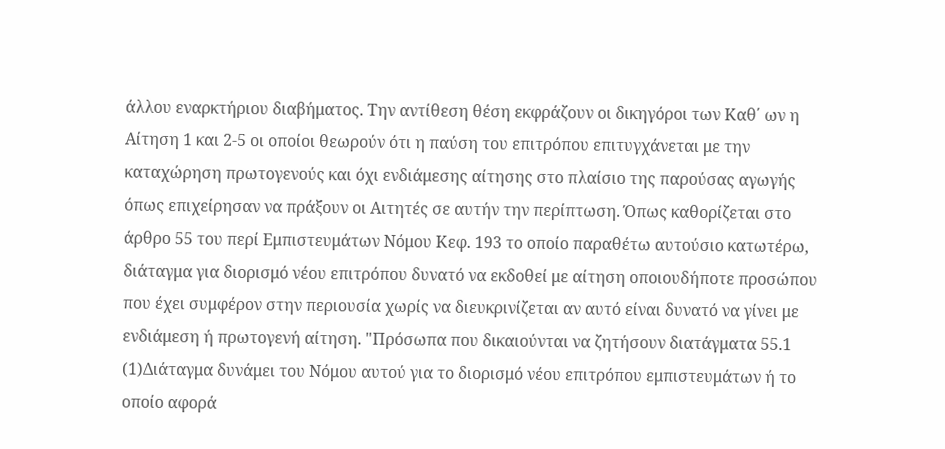άλλου εναρκτήριου διαβήματος. Την αντίθεση θέση εκφράζουν οι δικηγόροι των Καθ΄ ων η Αίτηση 1 και 2-5 οι οποίοι θεωρούν ότι η παύση του επιτρόπου επιτυγχάνεται με την καταχώρηση πρωτογενούς και όχι ενδιάμεσης αίτησης στο πλαίσιο της παρούσας αγωγής όπως επιχείρησαν να πράξουν οι Αιτητές σε αυτήν την περίπτωση. Όπως καθορίζεται στο άρθρο 55 του περί Εμπιστευμάτων Νόμου Κεφ. 193 το οποίο παραθέτω αυτούσιο κατωτέρω, διάταγμα για διορισμό νέου επιτρόπου δυνατό να εκδοθεί με αίτηση οποιουδήποτε προσώπου που έχει συμφέρον στην περιουσία χωρίς να διευκρινίζεται αν αυτό είναι δυνατό να γίνει με ενδιάμεση ή πρωτογενή αίτηση. "Πρόσωπα που δικαιούνται να ζητήσουν διατάγματα 55.1
(1)Διάταγμα δυνάμει του Νόμου αυτού για το διορισμό νέου επιτρόπου εμπιστευμάτων ή το οποίο αφορά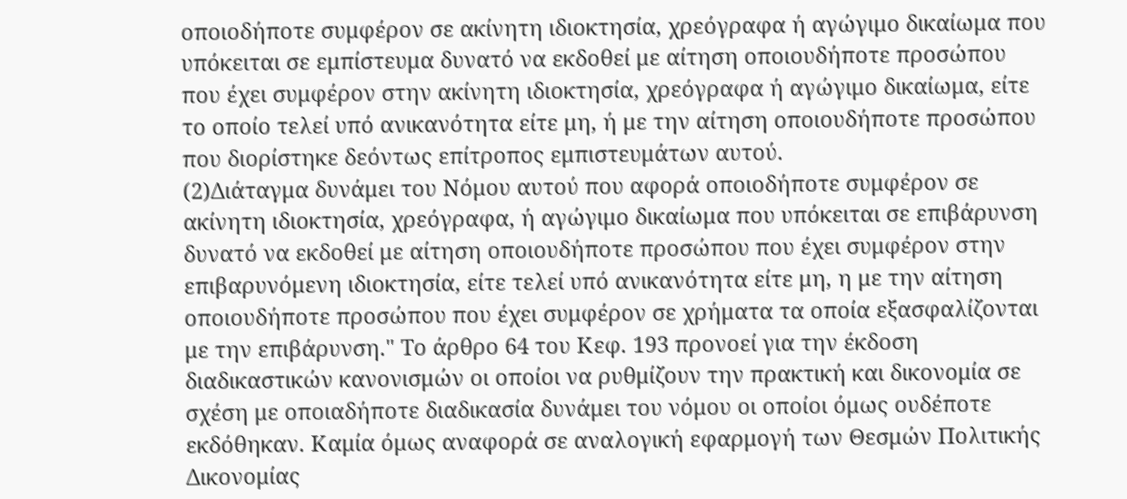οποιοδήποτε συμφέρον σε ακίνητη ιδιοκτησία, χρεόγραφα ή αγώγιμο δικαίωμα που υπόκειται σε εμπίστευμα δυνατό να εκδοθεί με αίτηση οποιουδήποτε προσώπου που έχει συμφέρον στην ακίνητη ιδιοκτησία, χρεόγραφα ή αγώγιμο δικαίωμα, είτε το οποίο τελεί υπό ανικανότητα είτε μη, ή με την αίτηση οποιουδήποτε προσώπου που διορίστηκε δεόντως επίτροπος εμπιστευμάτων αυτού.
(2)Διάταγμα δυνάμει του Νόμου αυτού που αφορά οποιοδήποτε συμφέρον σε ακίνητη ιδιοκτησία, χρεόγραφα, ή αγώγιμο δικαίωμα που υπόκειται σε επιβάρυνση δυνατό να εκδοθεί με αίτηση οποιουδήποτε προσώπου που έχει συμφέρον στην επιβαρυνόμενη ιδιοκτησία, είτε τελεί υπό ανικανότητα είτε μη, η με την αίτηση οποιουδήποτε προσώπου που έχει συμφέρον σε χρήματα τα οποία εξασφαλίζονται με την επιβάρυνση." Το άρθρο 64 του Κεφ. 193 προνοεί για την έκδοση διαδικαστικών κανονισμών οι οποίοι να ρυθμίζουν την πρακτική και δικονομία σε σχέση με οποιαδήποτε διαδικασία δυνάμει του νόμου οι οποίοι όμως ουδέποτε εκδόθηκαν. Καμία όμως αναφορά σε αναλογική εφαρμογή των Θεσμών Πολιτικής Δικονομίας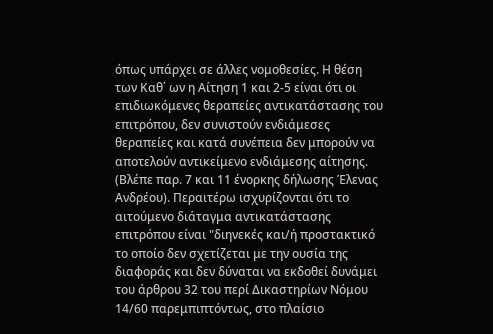όπως υπάρχει σε άλλες νομοθεσίες. Η θέση των Καθ΄ ων η Αίτηση 1 και 2-5 είναι ότι οι επιδιωκόμενες θεραπείες αντικατάστασης του επιτρόπου, δεν συνιστούν ενδιάμεσες θεραπείες και κατά συνέπεια δεν μπορούν να αποτελούν αντικείμενο ενδιάμεσης αίτησης. (Βλέπε παρ. 7 και 11 ένορκης δήλωσης Έλενας Ανδρέου). Περαιτέρω ισχυρίζονται ότι το αιτούμενο διάταγμα αντικατάστασης επιτρόπου είναι "διηνεκές και/ή προστακτικό το οποίο δεν σχετίζεται με την ουσία της διαφοράς και δεν δύναται να εκδοθεί δυνάμει του άρθρου 32 του περί Δικαστηρίων Νόμου 14/60 παρεμπιπτόντως, στο πλαίσιο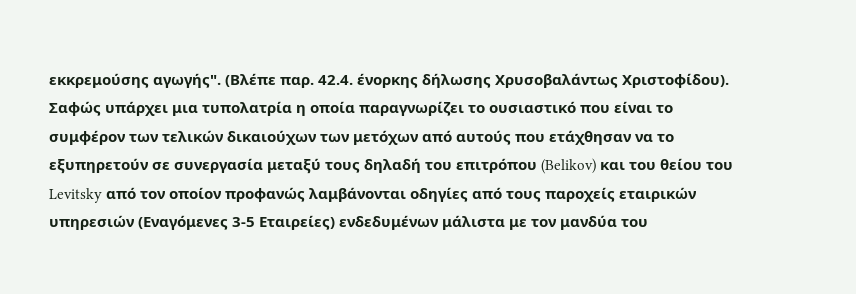εκκρεμούσης αγωγής". (Βλέπε παρ. 42.4. ένορκης δήλωσης Χρυσοβαλάντως Χριστοφίδου). Σαφώς υπάρχει μια τυπολατρία η οποία παραγνωρίζει το ουσιαστικό που είναι το συμφέρον των τελικών δικαιούχων των μετόχων από αυτούς που ετάχθησαν να το εξυπηρετούν σε συνεργασία μεταξύ τους δηλαδή του επιτρόπου (Belikov) και του θείου του Levitsky από τον οποίον προφανώς λαμβάνονται οδηγίες από τους παροχείς εταιρικών υπηρεσιών (Εναγόμενες 3-5 Εταιρείες) ενδεδυμένων μάλιστα με τον μανδύα του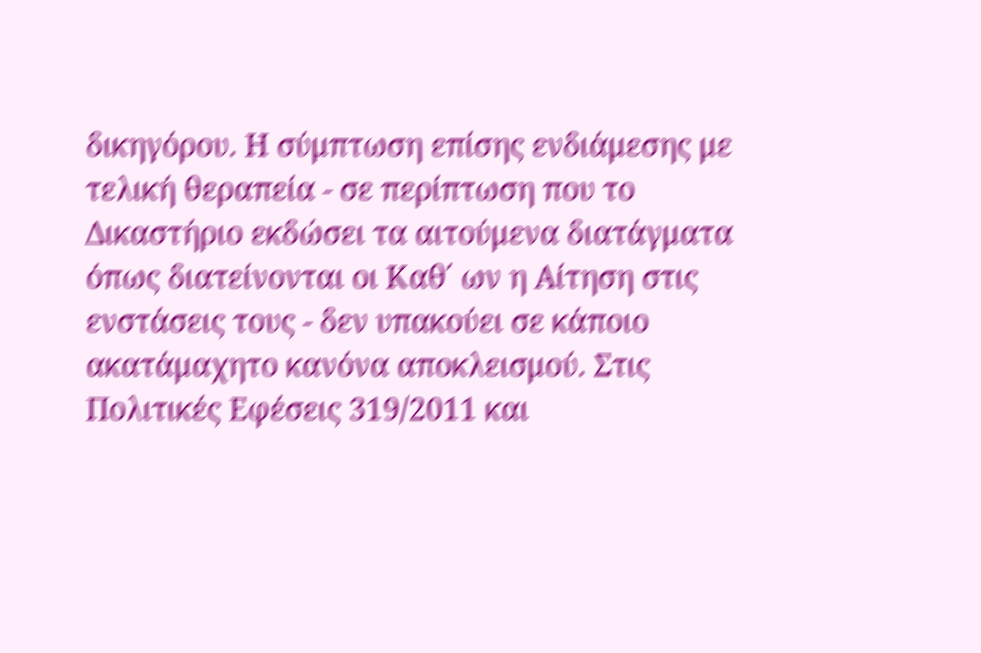δικηγόρου. Η σύμπτωση επίσης ενδιάμεσης με τελική θεραπεία - σε περίπτωση που το Δικαστήριο εκδώσει τα αιτούμενα διατάγματα όπως διατείνονται οι Καθ΄ ων η Αίτηση στις ενστάσεις τους - δεν υπακούει σε κάποιο ακατάμαχητο κανόνα αποκλεισμού. Στις Πολιτικές Εφέσεις 319/2011 και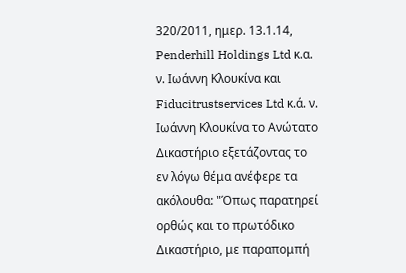320/2011, ημερ. 13.1.14, Penderhill Holdings Ltd κ.α. ν. Ιωάννη Κλουκίνα και Fiducitrustservices Ltd κ.ά. ν. Ιωάννη Κλουκίνα το Ανώτατο Δικαστήριο εξετάζοντας το εν λόγω θέμα ανέφερε τα ακόλουθα: "Όπως παρατηρεί ορθώς και το πρωτόδικο Δικαστήριο, με παραπομπή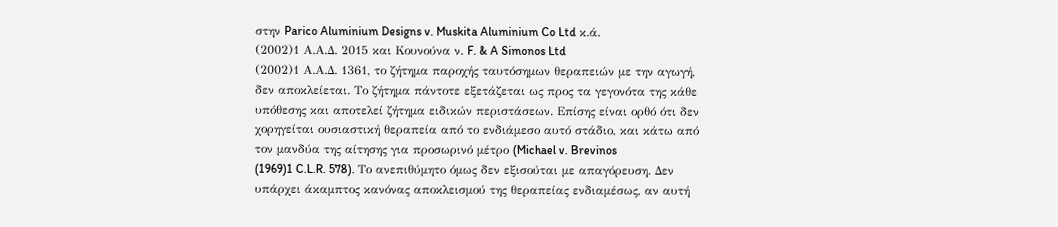στην Parico Aluminium Designs v. Muskita Aluminium Co Ltd κ.ά.
(2002)1 Α.Α.Δ. 2015 και Κουνούνα ν. F. & A Simonos Ltd
(2002)1 Α.Α.Δ. 1361, το ζήτημα παροχής ταυτόσημων θεραπειών με την αγωγή, δεν αποκλείεται. Το ζήτημα πάντοτε εξετάζεται ως προς τα γεγονότα της κάθε υπόθεσης και αποτελεί ζήτημα ειδικών περιστάσεων. Επίσης είναι ορθό ότι δεν χορηγείται ουσιαστική θεραπεία από το ενδιάμεσο αυτό στάδιο, και κάτω από τον μανδύα της αίτησης για προσωρινό μέτρο (Michael v. Brevinos
(1969)1 C.L.R. 578). Το ανεπιθύμητο όμως δεν εξισούται με απαγόρευση. Δεν υπάρχει άκαμπτος κανόνας αποκλεισμού της θεραπείας ενδιαμέσως, αν αυτή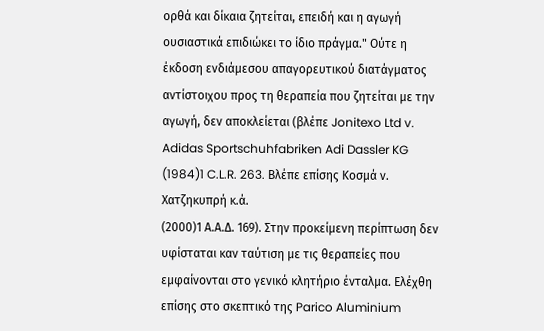ορθά και δίκαια ζητείται, επειδή και η αγωγή ουσιαστικά επιδιώκει το ίδιο πράγμα." Ούτε η έκδοση ενδιάμεσου απαγορευτικού διατάγματος αντίστοιχου προς τη θεραπεία που ζητείται με την αγωγή, δεν αποκλείεται (βλέπε Jonitexo Ltd v. Adidas Sportschuhfabriken Adi Dassler KG
(1984)1 C.L.R. 263. Βλέπε επίσης Κοσμά ν. Χατζηκυπρή κ.ά.
(2000)1 Α.Α.Δ. 169). Στην προκείμενη περίπτωση δεν υφίσταται καν ταύτιση με τις θεραπείες που εμφαίνονται στο γενικό κλητήριο ένταλμα. Ελέχθη επίσης στο σκεπτικό της Parico Aluminium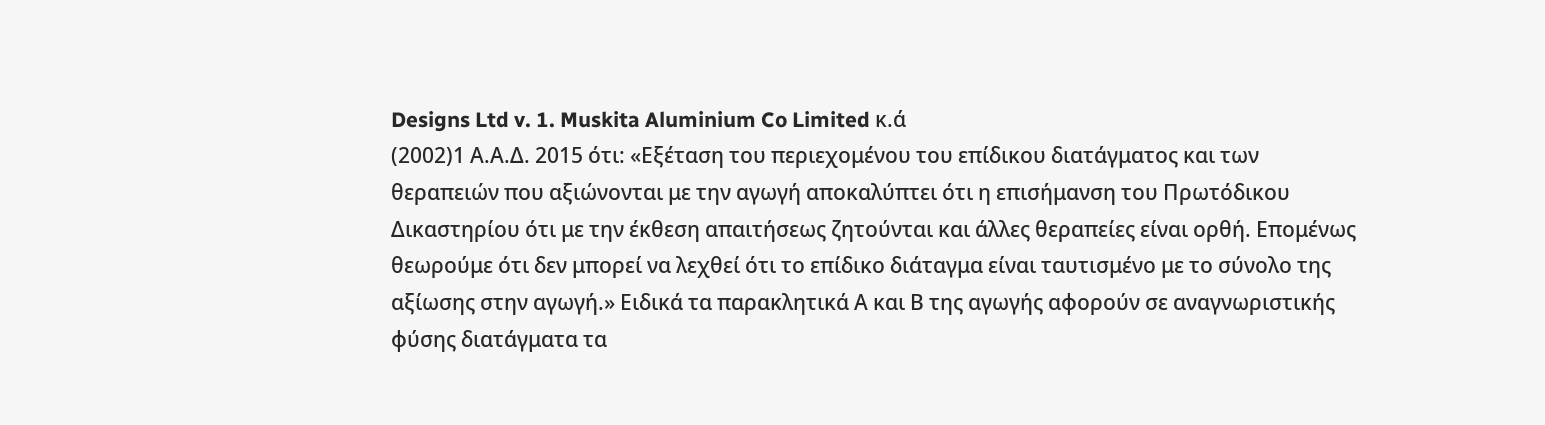Designs Ltd v. 1. Muskita Aluminium Co Limited κ.ά
(2002)1 Α.Α.Δ. 2015 ότι: «Εξέταση του περιεχομένου του επίδικου διατάγματος και των θεραπειών που αξιώνονται με την αγωγή αποκαλύπτει ότι η επισήμανση του Πρωτόδικου Δικαστηρίου ότι με την έκθεση απαιτήσεως ζητούνται και άλλες θεραπείες είναι ορθή. Επομένως θεωρούμε ότι δεν μπορεί να λεχθεί ότι το επίδικο διάταγμα είναι ταυτισμένο με το σύνολο της αξίωσης στην αγωγή.» Ειδικά τα παρακλητικά Α και Β της αγωγής αφορούν σε αναγνωριστικής φύσης διατάγματα τα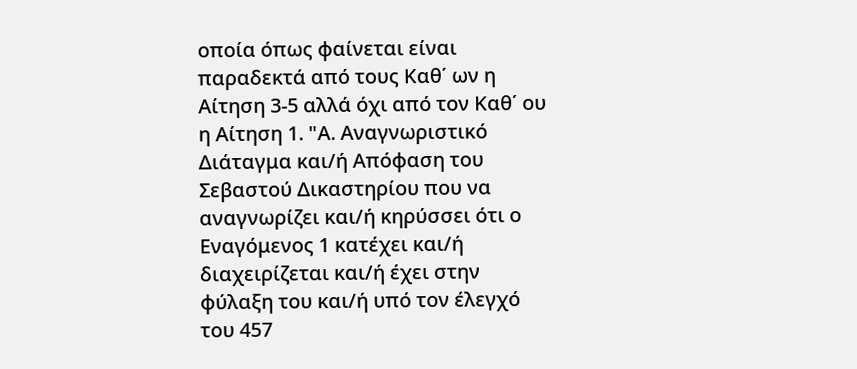οποία όπως φαίνεται είναι παραδεκτά από τους Καθ΄ ων η Αίτηση 3-5 αλλά όχι από τον Καθ΄ ου η Αίτηση 1. "Α. Αναγνωριστικό Διάταγμα και/ή Απόφαση του Σεβαστού Δικαστηρίου που να αναγνωρίζει και/ή κηρύσσει ότι ο Εναγόμενος 1 κατέχει και/ή διαχειρίζεται και/ή έχει στην φύλαξη του και/ή υπό τον έλεγχό του 457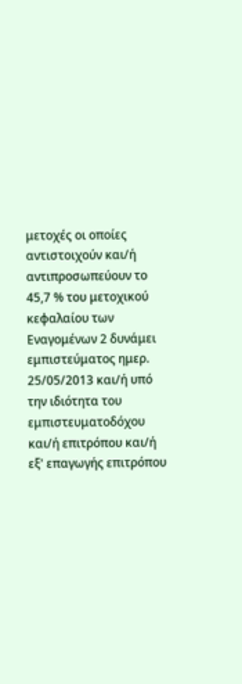μετοχές οι οποίες αντιστοιχούν και/ή αντιπροσωπεύουν το 45,7 % του μετοχικού κεφαλαίου των Εναγομένων 2 δυνάμει εμπιστεύματος ημερ. 25/05/2013 και/ή υπό την ιδιότητα του εμπιστευματοδόχου και/ή επιτρόπου και/ή εξ' επαγωγής επιτρόπου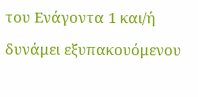του Ενάγοντα 1 και/ή δυνάμει εξυπακουόμενου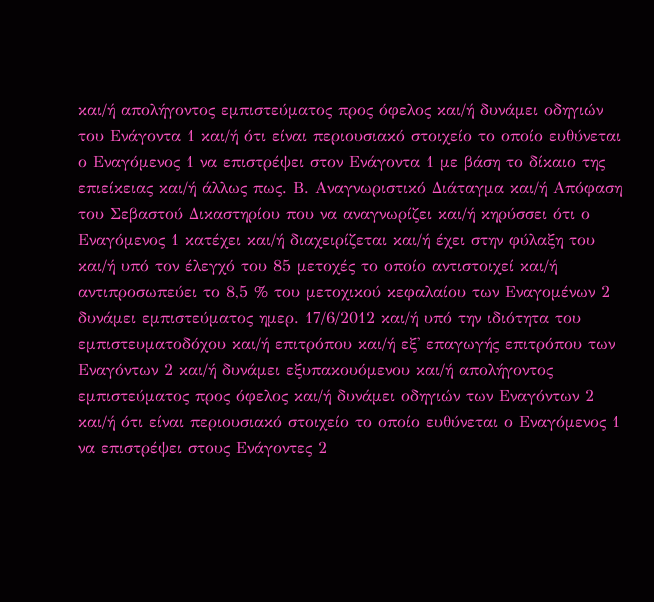και/ή απολήγοντος εμπιστεύματος προς όφελος και/ή δυνάμει οδηγιών του Ενάγοντα 1 και/ή ότι είναι περιουσιακό στοιχείο το οποίο ευθύνεται ο Εναγόμενος 1 να επιστρέψει στον Ενάγοντα 1 με βάση το δίκαιο της επιείκειας και/ή άλλως πως. Β. Αναγνωριστικό Διάταγμα και/ή Απόφαση του Σεβαστού Δικαστηρίου που να αναγνωρίζει και/ή κηρύσσει ότι ο Εναγόμενος 1 κατέχει και/ή διαχειρίζεται και/ή έχει στην φύλαξη του και/ή υπό τον έλεγχό του 85 μετοχές το οποίο αντιστοιχεί και/ή αντιπροσωπεύει το 8,5 % του μετοχικού κεφαλαίου των Εναγομένων 2 δυνάμει εμπιστεύματος ημερ. 17/6/2012 και/ή υπό την ιδιότητα του εμπιστευματοδόχου και/ή επιτρόπου και/ή εξ' επαγωγής επιτρόπου των Εναγόντων 2 και/ή δυνάμει εξυπακουόμενου και/ή απολήγοντος εμπιστεύματος προς όφελος και/ή δυνάμει οδηγιών των Εναγόντων 2 και/ή ότι είναι περιουσιακό στοιχείο το οποίο ευθύνεται ο Εναγόμενος 1 να επιστρέψει στους Ενάγοντες 2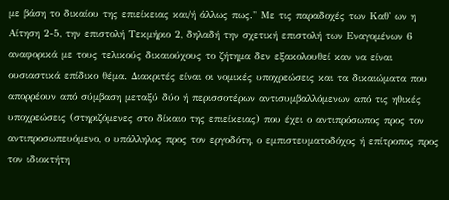με βάση το δικαίου της επιείκειας και/ή άλλως πως." Με τις παραδοχές των Καθ' ων η Αίτηση 2-5, την επιστολή Τεκμήριο 2, δηλαδή την σχετική επιστολή των Εναγομένων 6 αναφορικά με τους τελικούς δικαιούχους το ζήτημα δεν εξακολουθεί καν να είναι ουσιαστικά επίδικο θέμα. Διακριτές είναι οι νομικές υποχρεώσεις και τα δικαιώματα που απορρέουν από σύμβαση μεταξύ δύο ή περισσοτέρων αντισυμβαλλόμενων από τις ηθικές υποχρεώσεις (στηριζόμενες στο δίκαιο της επιείκειας) που έχει ο αντιπρόσωπος προς τον αντιπροσωπευόμενο, ο υπάλληλος προς τον εργοδότη, ο εμπιστευματοδόχος ή επίτροπος προς τον ιδιοκτήτη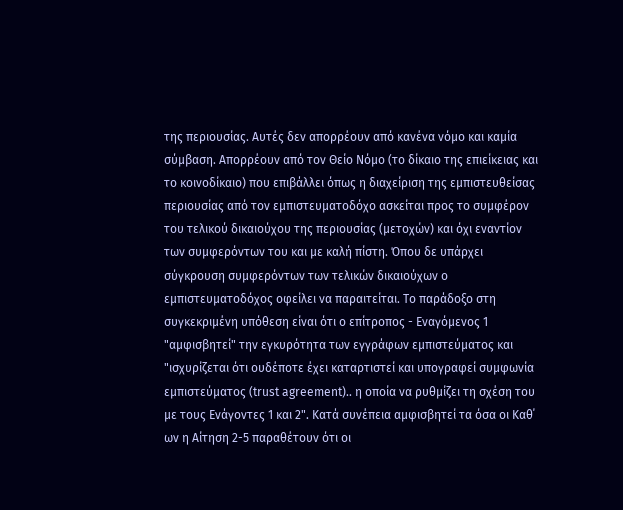της περιουσίας. Αυτές δεν απορρέουν από κανένα νόμο και καμία σύμβαση. Απορρέουν από τον Θείο Νόμο (το δίκαιο της επιείκειας και το κοινοδίκαιο) που επιβάλλει όπως η διαχείριση της εμπιστευθείσας περιουσίας από τον εμπιστευματοδόχο ασκείται προς το συμφέρον του τελικού δικαιούχου της περιουσίας (μετοχών) και όχι εναντίον των συμφερόντων του και με καλή πίστη. Όπου δε υπάρχει σύγκρουση συμφερόντων των τελικών δικαιούχων ο εμπιστευματοδόχος οφείλει να παραιτείται. Το παράδοξο στη συγκεκριμένη υπόθεση είναι ότι ο επίτροπος - Εναγόμενος 1 "αμφισβητεί" την εγκυρότητα των εγγράφων εμπιστεύματος και "ισχυρίζεται ότι ουδέποτε έχει καταρτιστεί και υπογραφεί συμφωνία εμπιστεύματος (trust agreement).. η οποία να ρυθμίζει τη σχέση του με τους Ενάγοντες 1 και 2". Κατά συνέπεια αμφισβητεί τα όσα οι Καθ΄ ων η Αίτηση 2-5 παραθέτουν ότι οι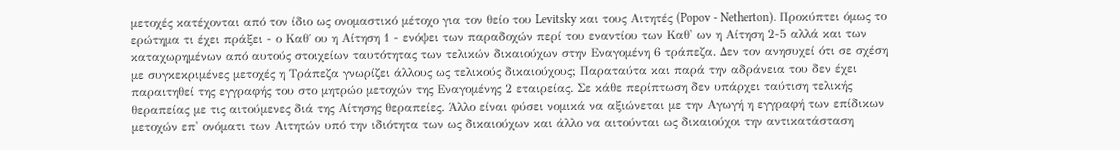μετοχές κατέχονται από τον ίδιο ως ονομαστικό μέτοχο για τον θείο του Levitsky και τους Αιτητές (Popov - Netherton). Προκύπτει όμως το ερώτημα τι έχει πράξει - ο Καθ΄ ου η Αίτηση 1 - ενόψει των παραδοχών περί του εναντίου των Καθ' ων η Αίτηση 2-5 αλλά και των καταχωρημένων από αυτούς στοιχείων ταυτότητας των τελικών δικαιούχων στην Εναγομένη 6 τράπεζα. Δεν τον ανησυχεί ότι σε σχέση με συγκεκριμένες μετοχές η Τράπεζα γνωρίζει άλλους ως τελικούς δικαιούχους; Παραταύτα και παρά την αδράνεια του δεν έχει παραιτηθεί της εγγραφής του στο μητρώο μετοχών της Εναγομένης 2 εταιρείας. Σε κάθε περίπτωση δεν υπάρχει ταύτιση τελικής θεραπείας με τις αιτούμενες διά της Αίτησης θεραπείες. Άλλο είναι φύσει νομικά να αξιώνεται με την Αγωγή η εγγραφή των επίδικων μετοχών επ' ονόματι των Αιτητών υπό την ιδιότητα των ως δικαιούχων και άλλο να αιτούνται ως δικαιούχοι την αντικατάσταση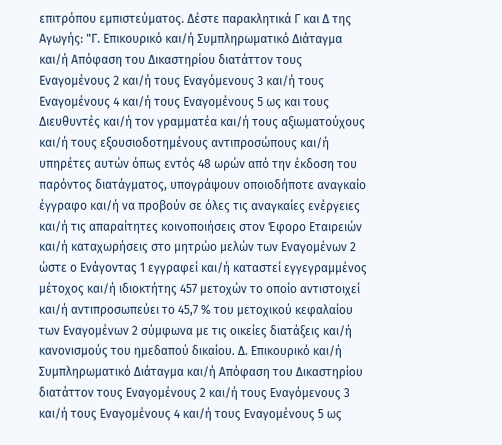επιτρόπου εμπιστεύματος. Δέστε παρακλητικά Γ και Δ της Αγωγής: "Γ. Επικουρικό και/ή Συμπληρωματικό Διάταγμα και/ή Απόφαση του Δικαστηρίου διατάττον τους Εναγομένους 2 και/ή τους Εναγόμενους 3 και/ή τους Εναγομένους 4 και/ή τους Εναγομένους 5 ως και τους Διευθυντές και/ή τον γραμματέα και/ή τους αξιωματούχους και/ή τους εξουσιοδοτημένους αντιπροσώπους και/ή υπηρέτες αυτών όπως εντός 48 ωρών από την έκδοση του παρόντος διατάγματος, υπογράψουν οποιοδήποτε αναγκαίο έγγραφο και/ή να προβούν σε όλες τις αναγκαίες ενέργειες και/ή τις απαραίτητες κοινοποιήσεις στον Έφορο Εταιρειών και/ή καταχωρήσεις στο μητρώο μελών των Εναγομένων 2 ώστε ο Ενάγοντας 1 εγγραφεί και/ή καταστεί εγγεγραμμένος μέτοχος και/ή ιδιοκτήτης 457 μετοχών το οποίο αντιστοιχεί και/ή αντιπροσωπεύει το 45,7 % του μετοχικού κεφαλαίου των Εναγομένων 2 σύμφωνα με τις οικείες διατάξεις και/ή κανονισμούς του ημεδαπού δικαίου. Δ. Επικουρικό και/ή Συμπληρωματικό Διάταγμα και/ή Απόφαση του Δικαστηρίου διατάττον τους Εναγομένους 2 και/ή τους Εναγόμενους 3 και/ή τους Εναγομένους 4 και/ή τους Εναγομένους 5 ως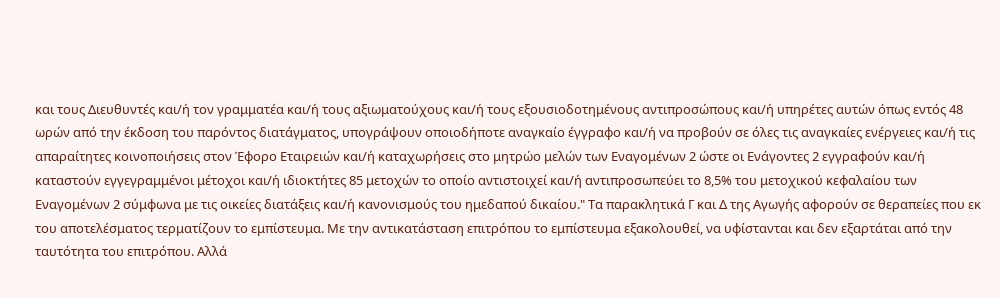και τους Διευθυντές και/ή τον γραμματέα και/ή τους αξιωματούχους και/ή τους εξουσιοδοτημένους αντιπροσώπους και/ή υπηρέτες αυτών όπως εντός 48 ωρών από την έκδοση του παρόντος διατάγματος, υπογράψουν οποιοδήποτε αναγκαίο έγγραφο και/ή να προβούν σε όλες τις αναγκαίες ενέργειες και/ή τις απαραίτητες κοινοποιήσεις στον Έφορο Εταιρειών και/ή καταχωρήσεις στο μητρώο μελών των Εναγομένων 2 ώστε οι Ενάγοντες 2 εγγραφούν και/ή καταστούν εγγεγραμμένοι μέτοχοι και/ή ιδιοκτήτες 85 μετοχών το οποίο αντιστοιχεί και/ή αντιπροσωπεύει το 8,5% του μετοχικού κεφαλαίου των Εναγομένων 2 σύμφωνα με τις οικείες διατάξεις και/ή κανονισμούς του ημεδαπού δικαίου." Τα παρακλητικά Γ και Δ της Αγωγής αφορούν σε θεραπείες που εκ του αποτελέσματος τερματίζουν το εμπίστευμα. Με την αντικατάσταση επιτρόπου το εμπίστευμα εξακολουθεί, να υφίστανται και δεν εξαρτάται από την ταυτότητα του επιτρόπου. Αλλά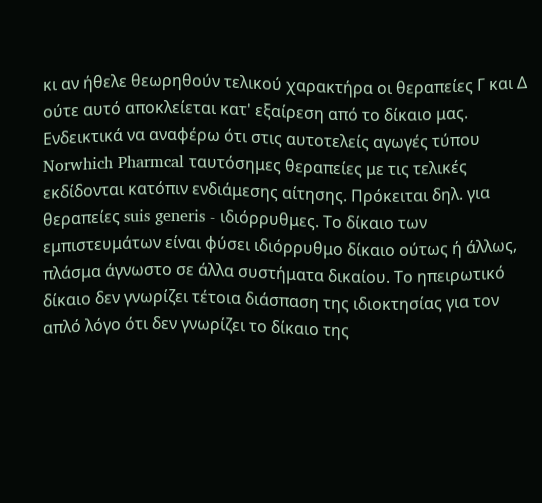κι αν ήθελε θεωρηθούν τελικού χαρακτήρα οι θεραπείες Γ και Δ ούτε αυτό αποκλείεται κατ' εξαίρεση από το δίκαιο μας. Ενδεικτικά να αναφέρω ότι στις αυτοτελείς αγωγές τύπου Norwhich Pharmcal ταυτόσημες θεραπείες με τις τελικές εκδίδονται κατόπιν ενδιάμεσης αίτησης. Πρόκειται δηλ. για θεραπείες suis generis - ιδιόρρυθμες. Το δίκαιο των εμπιστευμάτων είναι φύσει ιδιόρρυθμο δίκαιο ούτως ή άλλως, πλάσμα άγνωστο σε άλλα συστήματα δικαίου. Το ηπειρωτικό δίκαιο δεν γνωρίζει τέτοια διάσπαση της ιδιοκτησίας για τον απλό λόγο ότι δεν γνωρίζει το δίκαιο της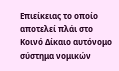Επιείκειας το οποίο αποτελεί πλάι στο Κοινό Δίκαιο αυτόνομο σύστημα νομικών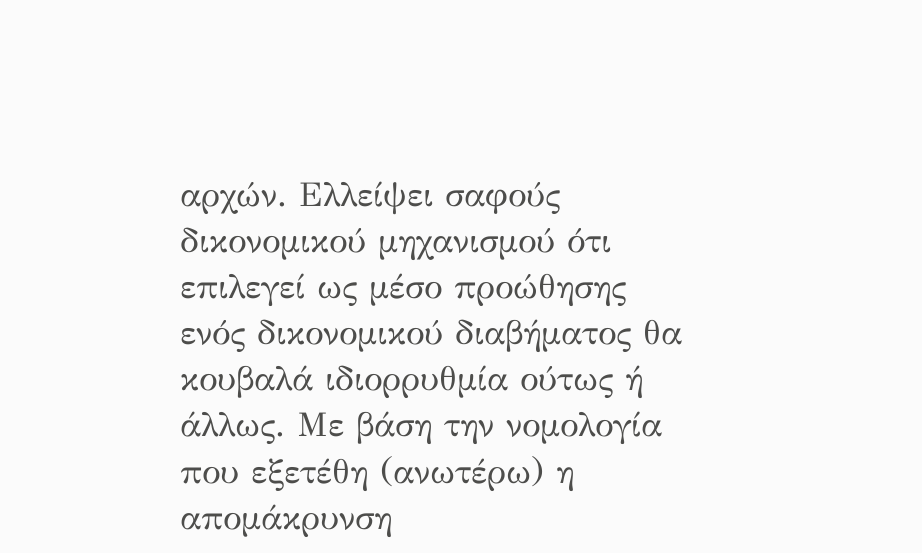αρχών. Ελλείψει σαφούς δικονομικού μηχανισμού ότι επιλεγεί ως μέσο προώθησης ενός δικονομικού διαβήματος θα κουβαλά ιδιορρυθμία ούτως ή άλλως. Με βάση την νομολογία που εξετέθη (ανωτέρω) η απομάκρυνση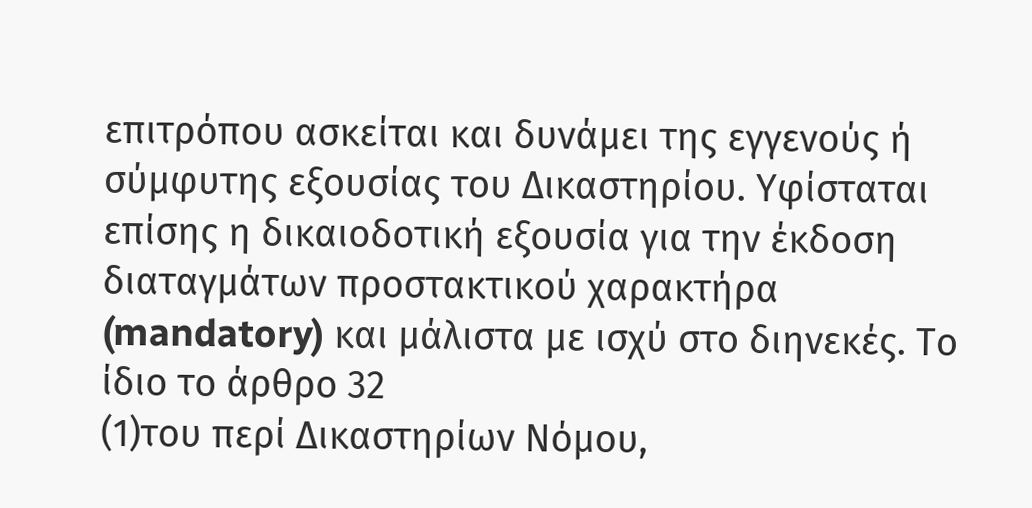επιτρόπου ασκείται και δυνάμει της εγγενούς ή σύμφυτης εξουσίας του Δικαστηρίου. Υφίσταται επίσης η δικαιοδοτική εξουσία για την έκδοση διαταγμάτων προστακτικού χαρακτήρα (mandatory) και μάλιστα με ισχύ στο διηνεκές. Το ίδιο το άρθρο 32
(1)του περί Δικαστηρίων Νόμου,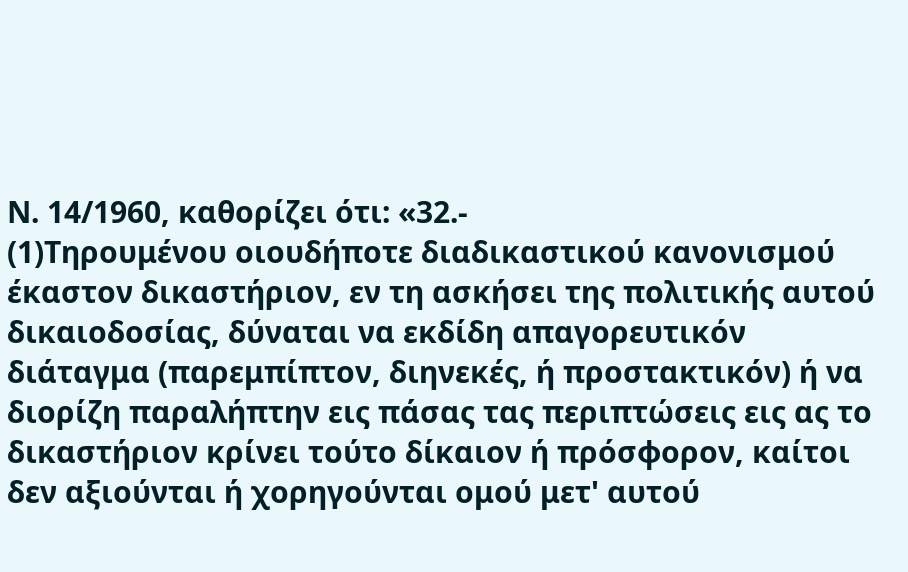Ν. 14/1960, καθορίζει ότι: «32.-
(1)Τηρουμένου οιουδήποτε διαδικαστικού κανονισμού έκαστον δικαστήριον, εν τη ασκήσει της πολιτικής αυτού δικαιοδοσίας, δύναται να εκδίδη απαγορευτικόν διάταγμα (παρεμπίπτον, διηνεκές, ή προστακτικόν) ή να διορίζη παραλήπτην εις πάσας τας περιπτώσεις εις ας το δικαστήριον κρίνει τούτο δίκαιον ή πρόσφορον, καίτοι δεν αξιούνται ή χορηγούνται ομού μετ' αυτού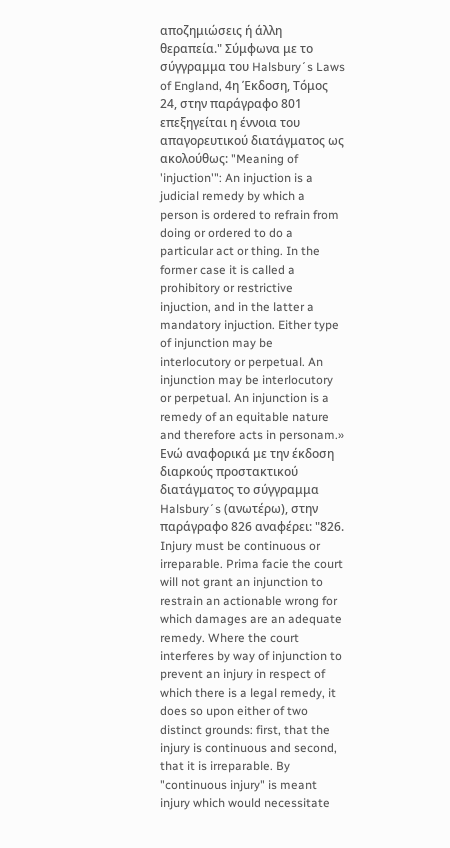αποζημιώσεις ή άλλη θεραπεία." Σύμφωνα με το σύγγραμμα του Halsbury´s Laws of England, 4η Έκδοση, Τόμος 24, στην παράγραφο 801 επεξηγείται η έννοια του απαγορευτικού διατάγματος ως ακολούθως: "Meaning of 'injuction'": An injuction is a judicial remedy by which a person is ordered to refrain from doing or ordered to do a particular act or thing. In the former case it is called a prohibitory or restrictive injuction, and in the latter a mandatory injuction. Either type of injunction may be interlocutory or perpetual. An injunction may be interlocutory or perpetual. An injunction is a remedy of an equitable nature and therefore acts in personam.» Ενώ αναφορικά με την έκδοση διαρκούς προστακτικού διατάγματος το σύγγραμμα Halsbury´s (ανωτέρω), στην παράγραφο 826 αναφέρει: "826. Injury must be continuous or irreparable. Prima facie the court will not grant an injunction to restrain an actionable wrong for which damages are an adequate remedy. Where the court interferes by way of injunction to prevent an injury in respect of which there is a legal remedy, it does so upon either of two distinct grounds: first, that the injury is continuous and second, that it is irreparable. By "continuous injury" is meant injury which would necessitate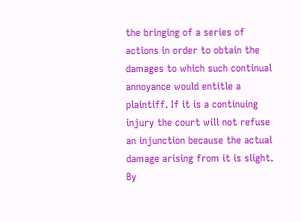the bringing of a series of actions in order to obtain the damages to which such continual annoyance would entitle a plaintiff. If it is a continuing injury the court will not refuse an injunction because the actual damage arising from it is slight. By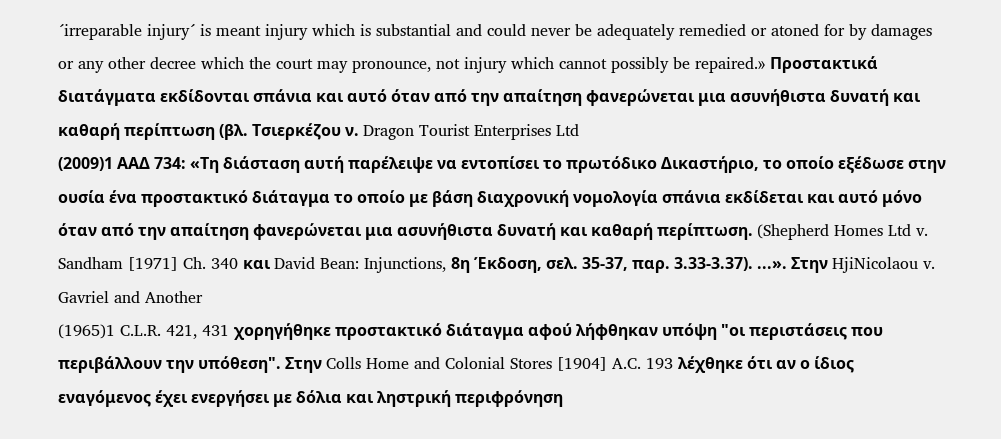´irreparable injury´ is meant injury which is substantial and could never be adequately remedied or atoned for by damages or any other decree which the court may pronounce, not injury which cannot possibly be repaired.» Προστακτικά διατάγματα εκδίδονται σπάνια και αυτό όταν από την απαίτηση φανερώνεται μια ασυνήθιστα δυνατή και καθαρή περίπτωση (βλ. Τσιερκέζου ν. Dragon Tourist Enterprises Ltd
(2009)1 ΑΑΔ 734: «Τη διάσταση αυτή παρέλειψε να εντοπίσει το πρωτόδικο Δικαστήριο, το οποίο εξέδωσε στην ουσία ένα προστακτικό διάταγμα το οποίο με βάση διαχρονική νομολογία σπάνια εκδίδεται και αυτό μόνο όταν από την απαίτηση φανερώνεται μια ασυνήθιστα δυνατή και καθαρή περίπτωση. (Shepherd Homes Ltd v. Sandham [1971] Ch. 340 και David Bean: Injunctions, 8η Έκδοση, σελ. 35-37, παρ. 3.33-3.37). ...». Στην HjiNicolaou v. Gavriel and Another
(1965)1 C.L.R. 421, 431 χορηγήθηκε προστακτικό διάταγμα αφού λήφθηκαν υπόψη "οι περιστάσεις που περιβάλλουν την υπόθεση". Στην Colls Home and Colonial Stores [1904] A.C. 193 λέχθηκε ότι αν ο ίδιος εναγόμενος έχει ενεργήσει με δόλια και ληστρική περιφρόνηση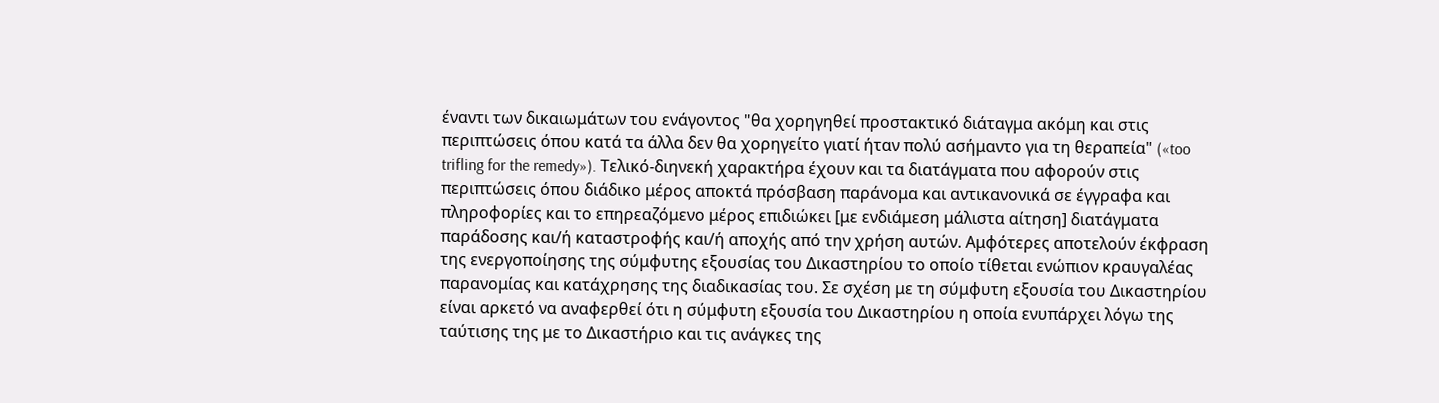έναντι των δικαιωμάτων του ενάγοντος "θα χορηγηθεί προστακτικό διάταγμα ακόμη και στις περιπτώσεις όπου κατά τα άλλα δεν θα χορηγείτο γιατί ήταν πολύ ασήμαντο για τη θεραπεία" («too trifling for the remedy»). Τελικό-διηνεκή χαρακτήρα έχουν και τα διατάγματα που αφορούν στις περιπτώσεις όπου διάδικο μέρος αποκτά πρόσβαση παράνομα και αντικανονικά σε έγγραφα και πληροφορίες και το επηρεαζόμενο μέρος επιδιώκει [με ενδιάμεση μάλιστα αίτηση] διατάγματα παράδοσης και/ή καταστροφής και/ή αποχής από την χρήση αυτών. Αμφότερες αποτελούν έκφραση της ενεργοποίησης της σύμφυτης εξουσίας του Δικαστηρίου το οποίο τίθεται ενώπιον κραυγαλέας παρανομίας και κατάχρησης της διαδικασίας του. Σε σχέση με τη σύμφυτη εξουσία του Δικαστηρίου είναι αρκετό να αναφερθεί ότι η σύμφυτη εξουσία του Δικαστηρίου η οποία ενυπάρχει λόγω της ταύτισης της με το Δικαστήριο και τις ανάγκες της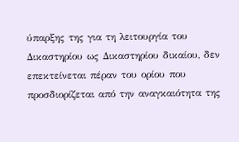ύπαρξης της για τη λειτουργία του Δικαστηρίου ως Δικαστηρίου δικαίου, δεν επεκτείνεται πέραν του ορίου που προσδιορίζεται από την αναγκαιότητα της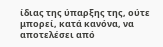ίδιας της ύπαρξης της, ούτε μπορεί, κατά κανόνα, να αποτελέσει από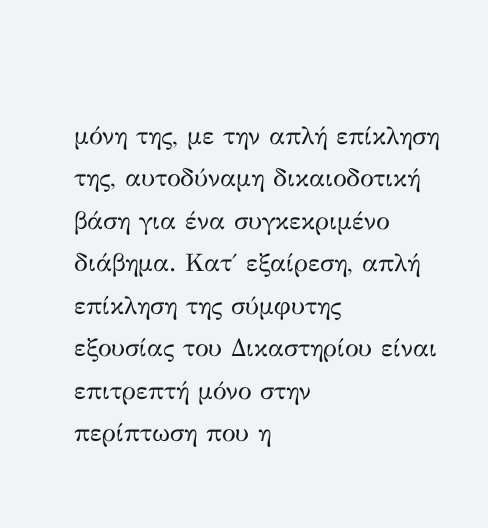μόνη της, με την απλή επίκληση της, αυτοδύναμη δικαιοδοτική βάση για ένα συγκεκριμένο διάβημα. Κατ΄ εξαίρεση, απλή επίκληση της σύμφυτης εξουσίας του Δικαστηρίου είναι επιτρεπτή μόνο στην περίπτωση που η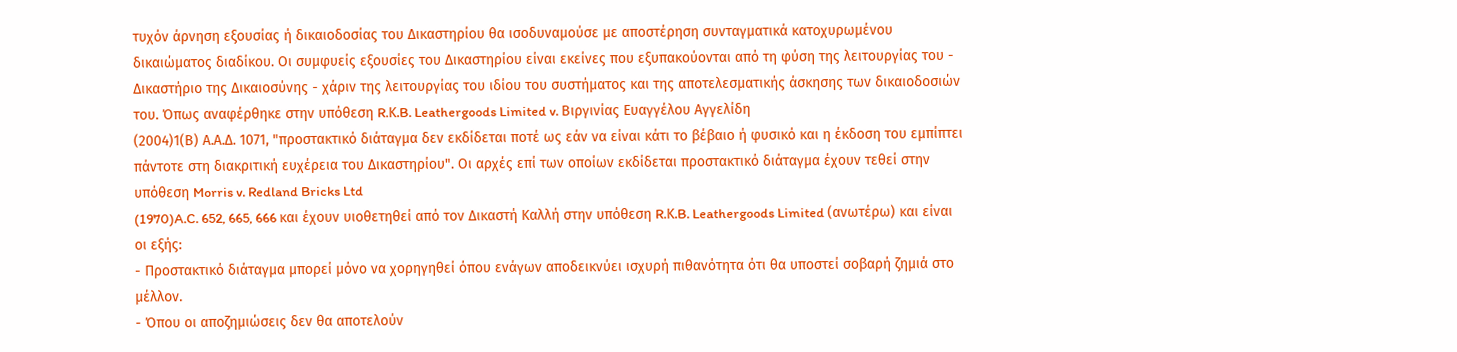τυχόν άρνηση εξουσίας ή δικαιοδοσίας του Δικαστηρίου θα ισοδυναμούσε με αποστέρηση συνταγματικά κατοχυρωμένου δικαιώματος διαδίκου. Οι συμφυείς εξουσίες του Δικαστηρίου είναι εκείνες που εξυπακούονται από τη φύση της λειτουργίας του - Δικαστήριο της Δικαιοσύνης - χάριν της λειτουργίας του ιδίου του συστήματος και της αποτελεσματικής άσκησης των δικαιοδοσιών του. Όπως αναφέρθηκε στην υπόθεση R.Κ.B. Leathergoods Limited v. Βιργινίας Ευαγγέλου Αγγελίδη
(2004)1(Β) Α.Α.Δ. 1071, "προστακτικό διάταγμα δεν εκδίδεται ποτέ ως εάν να είναι κάτι το βέβαιο ή φυσικό και η έκδοση του εμπίπτει πάντοτε στη διακριτική ευχέρεια του Δικαστηρίου". Οι αρχές επί των οποίων εκδίδεται προστακτικό διάταγμα έχουν τεθεί στην υπόθεση Morris v. Redland Bricks Ltd
(1970)A.C. 652, 665, 666 και έχουν υιοθετηθεί από τον Δικαστή Καλλή στην υπόθεση R.Κ.B. Leathergoods Limited (ανωτέρω) και είναι οι εξής:
- Προστακτικό διάταγμα μπορεί μόνο να χορηγηθεί όπου ενάγων αποδεικνύει ισχυρή πιθανότητα ότι θα υποστεί σοβαρή ζημιά στο μέλλον.
- Όπου οι αποζημιώσεις δεν θα αποτελούν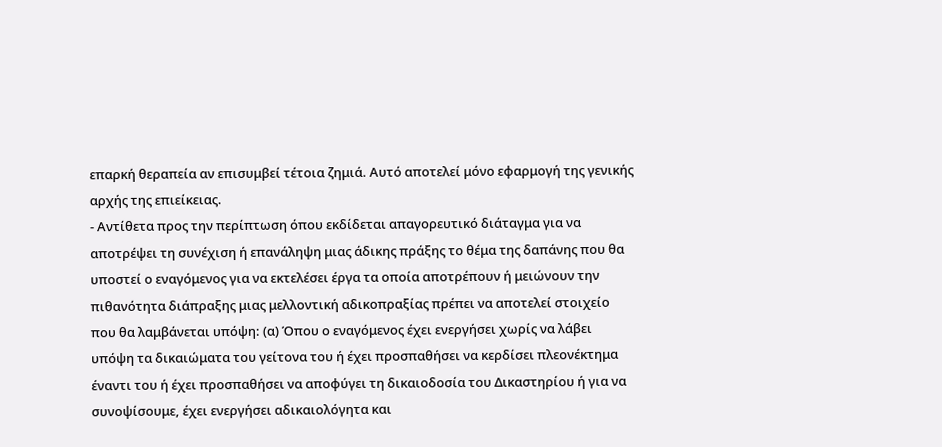επαρκή θεραπεία αν επισυμβεί τέτοια ζημιά. Αυτό αποτελεί μόνο εφαρμογή της γενικής αρχής της επιείκειας.
- Αντίθετα προς την περίπτωση όπου εκδίδεται απαγορευτικό διάταγμα για να αποτρέψει τη συνέχιση ή επανάληψη μιας άδικης πράξης το θέμα της δαπάνης που θα υποστεί ο εναγόμενος για να εκτελέσει έργα τα οποία αποτρέπουν ή μειώνουν την πιθανότητα διάπραξης μιας μελλοντική αδικοπραξίας πρέπει να αποτελεί στοιχείο που θα λαμβάνεται υπόψη: (α) Όπου ο εναγόμενος έχει ενεργήσει χωρίς να λάβει υπόψη τα δικαιώματα του γείτονα του ή έχει προσπαθήσει να κερδίσει πλεονέκτημα έναντι του ή έχει προσπαθήσει να αποφύγει τη δικαιοδοσία του Δικαστηρίου ή για να συνοψίσουμε, έχει ενεργήσει αδικαιολόγητα και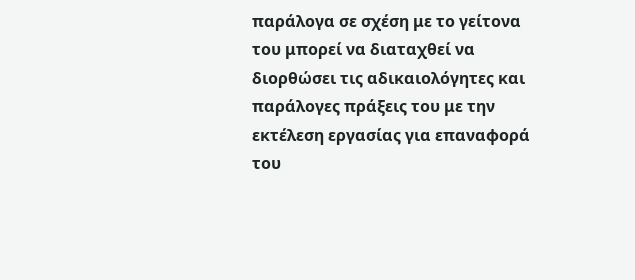παράλογα σε σχέση με το γείτονα του μπορεί να διαταχθεί να διορθώσει τις αδικαιολόγητες και παράλογες πράξεις του με την εκτέλεση εργασίας για επαναφορά του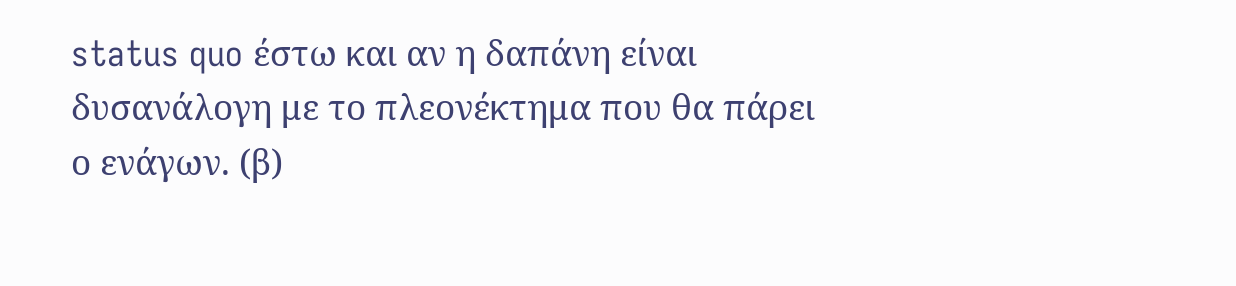status quo έστω και αν η δαπάνη είναι δυσανάλογη με το πλεονέκτημα που θα πάρει ο ενάγων. (β)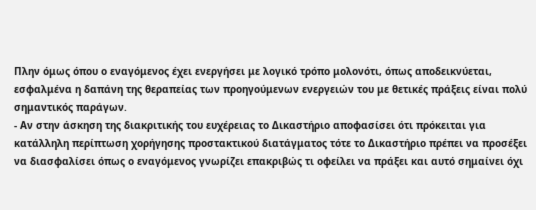Πλην όμως όπου ο εναγόμενος έχει ενεργήσει με λογικό τρόπο μολονότι, όπως αποδεικνύεται, εσφαλμένα η δαπάνη της θεραπείας των προηγούμενων ενεργειών του με θετικές πράξεις είναι πολύ σημαντικός παράγων.
- Αν στην άσκηση της διακριτικής του ευχέρειας το Δικαστήριο αποφασίσει ότι πρόκειται για κατάλληλη περίπτωση χορήγησης προστακτικού διατάγματος τότε το Δικαστήριο πρέπει να προσέξει να διασφαλίσει όπως ο εναγόμενος γνωρίζει επακριβώς τι οφείλει να πράξει και αυτό σημαίνει όχι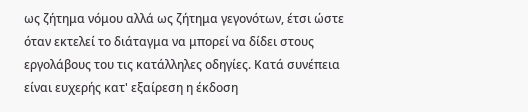ως ζήτημα νόμου αλλά ως ζήτημα γεγονότων, έτσι ώστε όταν εκτελεί το διάταγμα να μπορεί να δίδει στους εργολάβους του τις κατάλληλες οδηγίες. Κατά συνέπεια είναι ευχερής κατ' εξαίρεση η έκδοση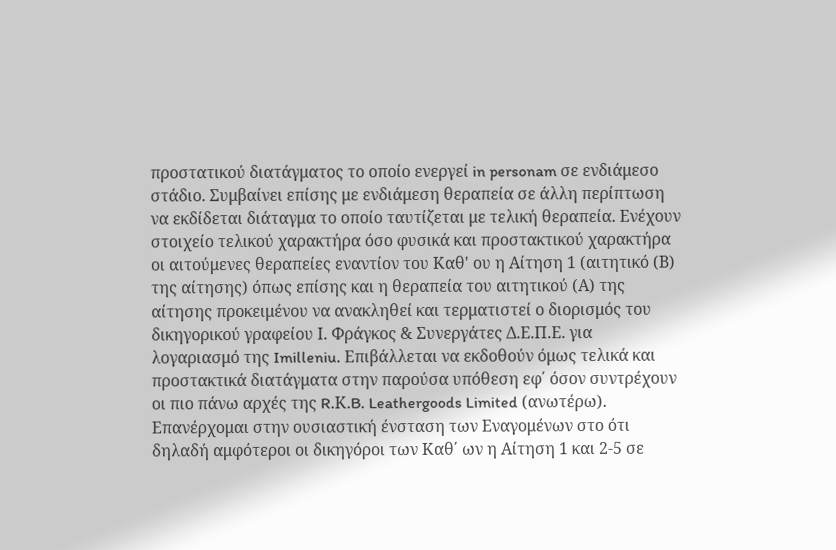προστατικού διατάγματος το οποίο ενεργεί in personam σε ενδιάμεσο στάδιο. Συμβαίνει επίσης με ενδιάμεση θεραπεία σε άλλη περίπτωση να εκδίδεται διάταγμα το οποίο ταυτίζεται με τελική θεραπεία. Ενέχουν στοιχείο τελικού χαρακτήρα όσο φυσικά και προστακτικού χαρακτήρα οι αιτούμενες θεραπείες εναντίον του Καθ' ου η Αίτηση 1 (αιτητικό (Β) της αίτησης) όπως επίσης και η θεραπεία του αιτητικού (Α) της αίτησης προκειμένου να ανακληθεί και τερματιστεί ο διορισμός του δικηγορικού γραφείου Ι. Φράγκος & Συνεργάτες Δ.Ε.Π.Ε. για λογαριασμό της Imilleniu. Επιβάλλεται να εκδοθούν όμως τελικά και προστακτικά διατάγματα στην παρούσα υπόθεση εφ΄ όσον συντρέχουν οι πιο πάνω αρχές της R.Κ.B. Leathergoods Limited (ανωτέρω). Επανέρχομαι στην ουσιαστική ένσταση των Εναγομένων στο ότι δηλαδή αμφότεροι οι δικηγόροι των Καθ΄ ων η Αίτηση 1 και 2-5 σε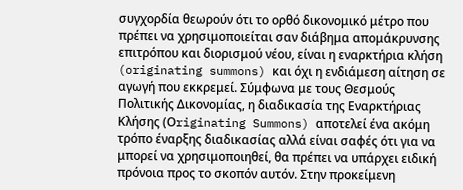συγχορδία θεωρούν ότι το ορθό δικονομικό μέτρο που πρέπει να χρησιμοποιείται σαν διάβημα απομάκρυνσης επιτρόπου και διορισμού νέου, είναι η εναρκτήρια κλήση (originating summons) και όχι η ενδιάμεση αίτηση σε αγωγή που εκκρεμεί. Σύμφωνα με τους Θεσμούς Πολιτικής Δικονομίας, η διαδικασία της Εναρκτήριας Κλήσης (Οriginating Summons) αποτελεί ένα ακόμη τρόπο έναρξης διαδικασίας αλλά είναι σαφές ότι για να μπορεί να χρησιμοποιηθεί, θα πρέπει να υπάρχει ειδική πρόνοια προς το σκοπόν αυτόν. Στην προκείμενη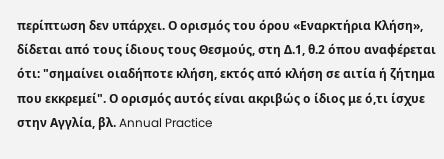περίπτωση δεν υπάρχει. Ο ορισμός του όρου «Εναρκτήρια Κλήση», δίδεται από τους ίδιους τους Θεσμούς, στη Δ.1, θ.2 όπου αναφέρεται ότι: "σημαίνει οιαδήποτε κλήση, εκτός από κλήση σε αιτία ή ζήτημα που εκκρεμεί". Ο ορισμός αυτός είναι ακριβώς ο ίδιος με ό,τι ίσχυε στην Αγγλία, βλ. Annual Practice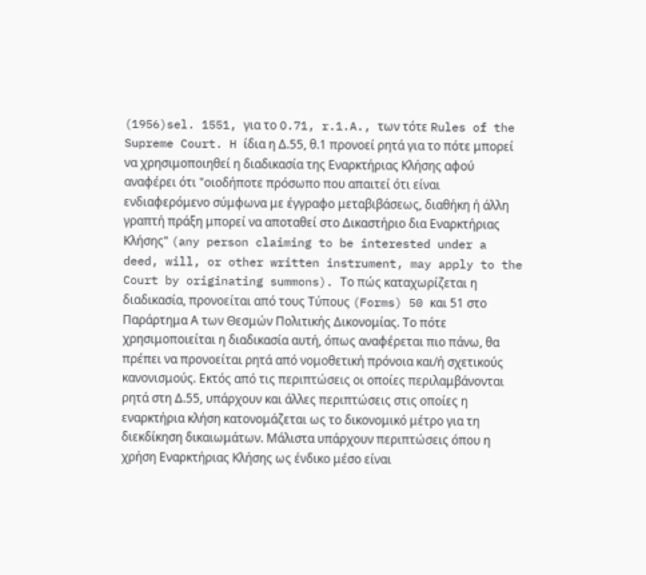(1956)sel. 1551, για το O.71, r.1.A., των τότε Rules of the Supreme Court. H ίδια η Δ.55, θ.1 προνοεί ρητά για το πότε μπορεί να χρησιμοποιηθεί η διαδικασία της Εναρκτήριας Κλήσης αφού αναφέρει ότι "οιοδήποτε πρόσωπο που απαιτεί ότι είναι ενδιαφερόμενο σύμφωνα με έγγραφο μεταβιβάσεως, διαθήκη ή άλλη γραπτή πράξη μπορεί να αποταθεί στο Δικαστήριο δια Εναρκτήριας Κλήσης" (any person claiming to be interested under a deed, will, or other written instrument, may apply to the Court by originating summons). Το πώς καταχωρίζεται η διαδικασία, προνοείται από τους Τύπους (Forms) 50 και 51 στο Παράρτημα Α των Θεσμών Πολιτικής Δικονομίας. Το πότε χρησιμοποιείται η διαδικασία αυτή, όπως αναφέρεται πιο πάνω, θα πρέπει να προνοείται ρητά από νομοθετική πρόνοια και/ή σχετικούς κανονισμούς. Εκτός από τις περιπτώσεις οι οποίες περιλαμβάνονται ρητά στη Δ.55, υπάρχουν και άλλες περιπτώσεις στις οποίες η εναρκτήρια κλήση κατονομάζεται ως το δικονομικό μέτρο για τη διεκδίκηση δικαιωμάτων. Μάλιστα υπάρχουν περιπτώσεις όπου η χρήση Εναρκτήριας Κλήσης ως ένδικο μέσο είναι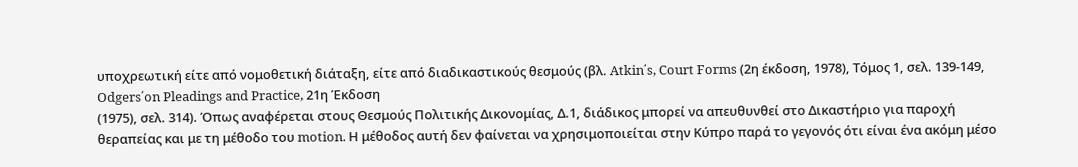υποχρεωτική είτε από νομοθετική διάταξη, είτε από διαδικαστικούς θεσμούς (βλ. Atkin΄s, Court Forms (2η έκδοση, 1978), Τόμος 1, σελ. 139-149, Odgers΄on Pleadings and Practice, 21η Έκδοση
(1975), σελ. 314). Όπως αναφέρεται στους Θεσμούς Πολιτικής Δικονομίας, Δ.1, διάδικος μπορεί να απευθυνθεί στο Δικαστήριο για παροχή θεραπείας και με τη μέθοδο του motion. Η μέθοδος αυτή δεν φαίνεται να χρησιμοποιείται στην Κύπρο παρά το γεγονός ότι είναι ένα ακόμη μέσο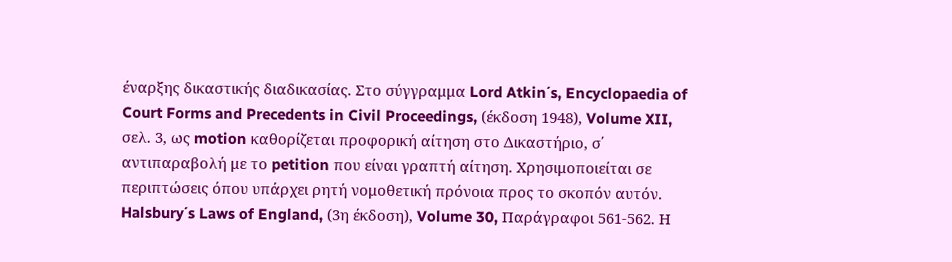έναρξης δικαστικής διαδικασίας. Στο σύγγραμμα Lord Atkin΄s, Encyclopaedia of Court Forms and Precedents in Civil Proceedings, (έκδοση 1948), Volume XII, σελ. 3, ως motion καθορίζεται προφορική αίτηση στο Δικαστήριο, σ΄ αντιπαραβολή με το petition που είναι γραπτή αίτηση. Χρησιμοποιείται σε περιπτώσεις όπου υπάρχει ρητή νομοθετική πρόνοια προς το σκοπόν αυτόν. Halsbury΄s Laws of England, (3η έκδοση), Volume 30, Παράγραφοι 561-562. Η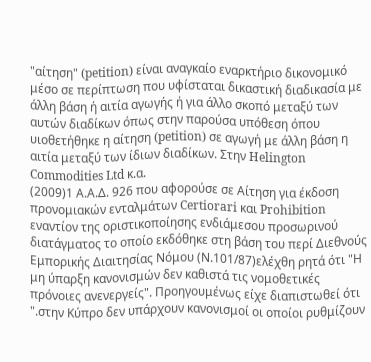"αίτηση" (petition) είναι αναγκαίo εναρκτήριο δικονομικό μέσο σε περίπτωση που υφίσταται δικαστική διαδικασία με άλλη βάση ή αιτία αγωγής ή για άλλο σκοπό μεταξύ των αυτών διαδίκων όπως στην παρούσα υπόθεση όπου υιοθετήθηκε η αίτηση (petition) σε αγωγή με άλλη βάση η αιτία μεταξύ των ίδιων διαδίκων. Στην Helington Commodities Ltd κ.α.
(2009)1 Α.Α.Δ. 926 που αφορούσε σε Αίτηση για έκδοση προνομιακών ενταλμάτων Certiorari και Prohibition εναντίον της οριστικοποίησης ενδιάμεσου προσωρινού διατάγματος το οποίο εκδόθηκε στη βάση του περί Διεθνούς Εμπορικής Διαιτησίας Νόμου (Ν.101/87)ελέχθη ρητά ότι "Η μη ύπαρξη κανονισμών δεν καθιστά τις νομοθετικές πρόνοιες ανενεργείς". Προηγουμένως είχε διαπιστωθεί ότι ".στην Κύπρο δεν υπάρχουν κανονισμοί οι οποίοι ρυθμίζουν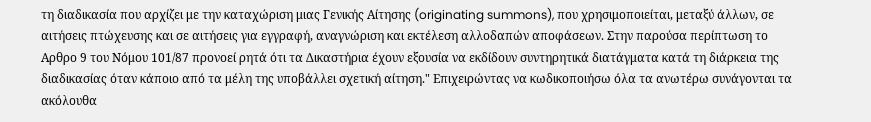τη διαδικασία που αρχίζει με την καταχώριση μιας Γενικής Αίτησης (originating summons), που χρησιμοποιείται, μεταξύ άλλων, σε αιτήσεις πτώχευσης και σε αιτήσεις για εγγραφή, αναγνώριση και εκτέλεση αλλοδαπών αποφάσεων. Στην παρούσα περίπτωση το Αρθρο 9 του Νόμου 101/87 προνοεί ρητά ότι τα Δικαστήρια έχουν εξουσία να εκδίδουν συντηρητικά διατάγματα κατά τη διάρκεια της διαδικασίας όταν κάποιο από τα μέλη της υποβάλλει σχετική αίτηση." Επιχειρώντας να κωδικοποιήσω όλα τα ανωτέρω συνάγονται τα ακόλουθα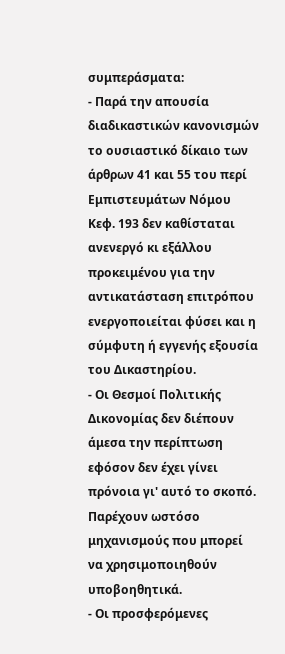συμπεράσματα:
- Παρά την απουσία διαδικαστικών κανονισμών το ουσιαστικό δίκαιο των άρθρων 41 και 55 του περί Εμπιστευμάτων Νόμου Κεφ. 193 δεν καθίσταται ανενεργό κι εξάλλου προκειμένου για την αντικατάσταση επιτρόπου ενεργοποιείται φύσει και η σύμφυτη ή εγγενής εξουσία του Δικαστηρίου.
- Οι Θεσμοί Πολιτικής Δικονομίας δεν διέπουν άμεσα την περίπτωση εφόσον δεν έχει γίνει πρόνοια γι' αυτό το σκοπό. Παρέχουν ωστόσο μηχανισμούς που μπορεί να χρησιμοποιηθούν υποβοηθητικά.
- Οι προσφερόμενες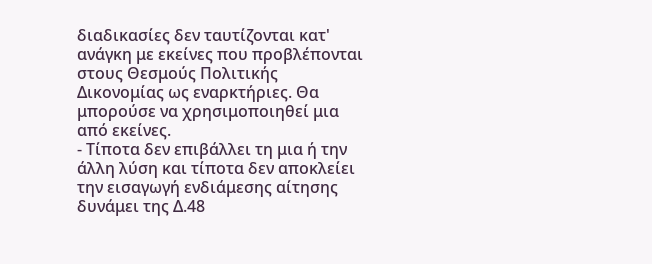διαδικασίες δεν ταυτίζονται κατ' ανάγκη με εκείνες που προβλέπονται στους Θεσμούς Πολιτικής Δικονομίας ως εναρκτήριες. Θα μπορούσε να χρησιμοποιηθεί μια από εκείνες.
- Τίποτα δεν επιβάλλει τη μια ή την άλλη λύση και τίποτα δεν αποκλείει την εισαγωγή ενδιάμεσης αίτησης δυνάμει της Δ.48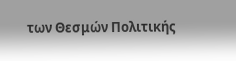των Θεσμών Πολιτικής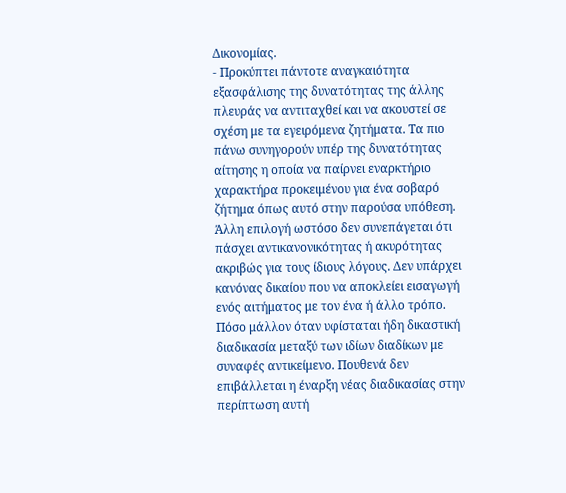Δικονομίας.
- Προκύπτει πάντοτε αναγκαιότητα εξασφάλισης της δυνατότητας της άλλης πλευράς να αντιταχθεί και να ακουστεί σε σχέση με τα εγειρόμενα ζητήματα. Τα πιο πάνω συνηγορούν υπέρ της δυνατότητας αίτησης η οποία να παίρνει εναρκτήριο χαρακτήρα προκειμένου για ένα σοβαρό ζήτημα όπως αυτό στην παρούσα υπόθεση. Άλλη επιλογή ωστόσο δεν συνεπάγεται ότι πάσχει αντικανονικότητας ή ακυρότητας ακριβώς για τους ίδιους λόγους. Δεν υπάρχει κανόνας δικαίου που να αποκλείει εισαγωγή ενός αιτήματος με τον ένα ή άλλο τρόπο. Πόσο μάλλον όταν υφίσταται ήδη δικαστική διαδικασία μεταξύ των ιδίων διαδίκων με συναφές αντικείμενο. Πουθενά δεν επιβάλλεται η έναρξη νέας διαδικασίας στην περίπτωση αυτή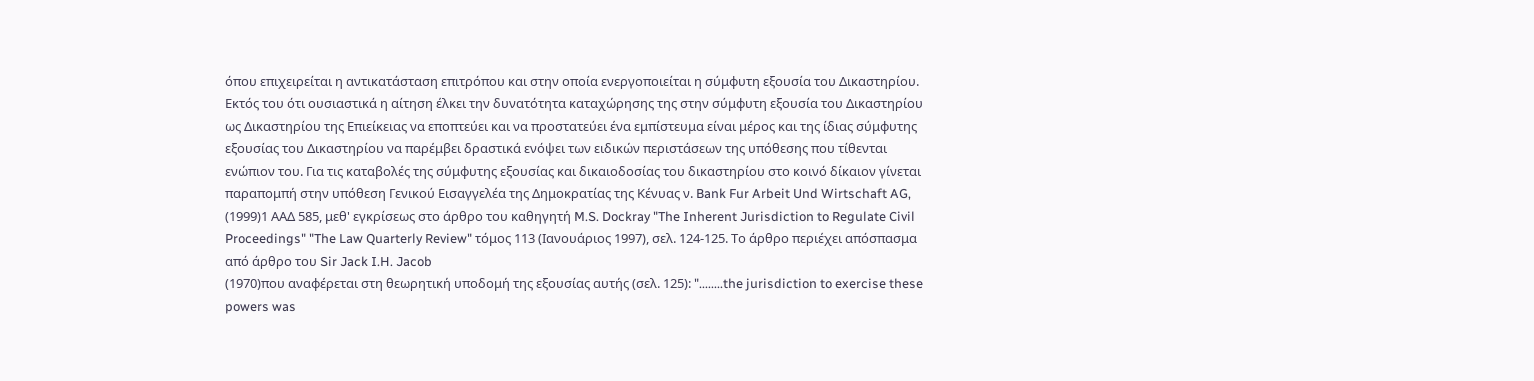όπου επιχειρείται η αντικατάσταση επιτρόπου και στην οποία ενεργοποιείται η σύμφυτη εξουσία του Δικαστηρίου. Εκτός του ότι ουσιαστικά η αίτηση έλκει την δυνατότητα καταχώρησης της στην σύμφυτη εξουσία του Δικαστηρίου ως Δικαστηρίου της Επιείκειας να εποπτεύει και να προστατεύει ένα εμπίστευμα είναι μέρος και της ίδιας σύμφυτης εξουσίας του Δικαστηρίου να παρέμβει δραστικά ενόψει των ειδικών περιστάσεων της υπόθεσης που τίθενται ενώπιον του. Για τις καταβολές της σύμφυτης εξουσίας και δικαιοδοσίας του δικαστηρίου στο κοινό δίκαιον γίνεται παραπομπή στην υπόθεση Γενικού Εισαγγελέα της Δημοκρατίας της Κένυας ν. Bank Fur Arbeit Und Wirtschaft AG,
(1999)1 ΑΑΔ 585, μεθ' εγκρίσεως στο άρθρο του καθηγητή M.S. Dockray "The Inherent Jurisdiction to Regulate Civil Proceedings" "The Law Quarterly Review" τόμος 113 (Ιανουάριος 1997), σελ. 124-125. Το άρθρο περιέχει απόσπασμα από άρθρο του Sir Jack I.H. Jacob
(1970)που αναφέρεται στη θεωρητική υποδομή της εξουσίας αυτής (σελ. 125): "........the jurisdiction to exercise these powers was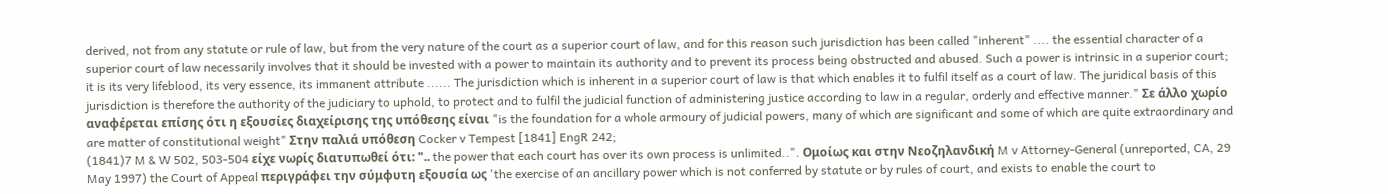derived, not from any statute or rule of law, but from the very nature of the court as a superior court of law, and for this reason such jurisdiction has been called "inherent" .... the essential character of a superior court of law necessarily involves that it should be invested with a power to maintain its authority and to prevent its process being obstructed and abused. Such a power is intrinsic in a superior court; it is its very lifeblood, its very essence, its immanent attribute ...... The jurisdiction which is inherent in a superior court of law is that which enables it to fulfil itself as a court of law. The juridical basis of this jurisdiction is therefore the authority of the judiciary to uphold, to protect and to fulfil the judicial function of administering justice according to law in a regular, orderly and effective manner." Σε άλλο χωρίο αναφέρεται επίσης ότι η εξουσίες διαχείρισης της υπόθεσης είναι "is the foundation for a whole armoury of judicial powers, many of which are significant and some of which are quite extraordinary and are matter of constitutional weight" Στην παλιά υπόθεση Cocker v Tempest [1841] EngR 242;
(1841)7 M & W 502, 503-504 είχε νωρίς διατυπωθεί ότι: ".. the power that each court has over its own process is unlimited..". Ομοίως και στην Νεοζηλανδική M v Attorney-General (unreported, CA, 29 May 1997) the Court of Appeal περιγράφει την σύμφυτη εξουσία ως 'the exercise of an ancillary power which is not conferred by statute or by rules of court, and exists to enable the court to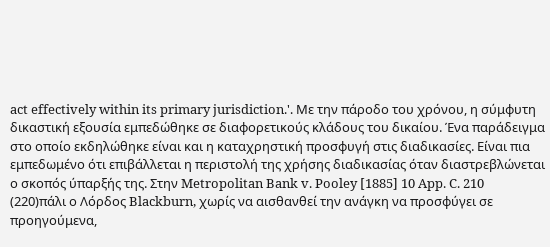act effectively within its primary jurisdiction.'. Με την πάροδο του χρόνου, η σύμφυτη δικαστική εξουσία εμπεδώθηκε σε διαφορετικούς κλάδους του δικαίου. Ένα παράδειγμα στο οποίο εκδηλώθηκε είναι και η καταχρηστική προσφυγή στις διαδικασίες. Είναι πια εμπεδωμένο ότι επιβάλλεται η περιστολή της χρήσης διαδικασίας όταν διαστρεβλώνεται ο σκοπός ύπαρξής της. Στην Metropolitan Bank v. Pooley [1885] 10 App. C. 210
(220)πάλι ο Λόρδος Blackburn, χωρίς να αισθανθεί την ανάγκη να προσφύγει σε προηγούμενα,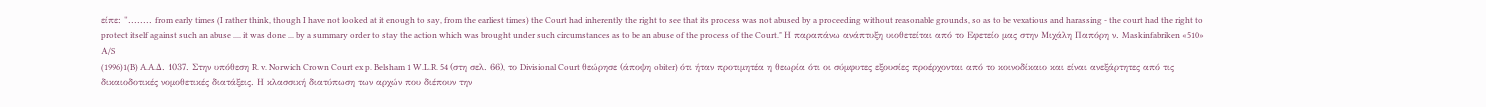είπε: "........ from early times (I rather think, though I have not looked at it enough to say, from the earliest times) the Court had inherently the right to see that its process was not abused by a proceeding without reasonable grounds, so as to be vexatious and harassing - the court had the right to protect itself against such an abuse .... it was done ... by a summary order to stay the action which was brought under such circumstances as to be an abuse of the process of the Court." Η παραπάνω ανάπτυξη υιοθετείται από το Εφετείο μας στην Μιχάλη Παπόρη ν. Maskinfabriken «510» Α/S
(1996)1(B) A.A.Δ. 1037. Στην υπόθεση R. v. Norwich Crown Court ex p. Belsham 1 W.L.R. 54 (στη σελ. 66), το Divisional Court θεώρησε (άποψη obiter) ότι ήταν προτιμητέα η θεωρία ότι οι σύμφυτες εξουσίες προέρχονται από το κοινοδίκαιο και είναι ανεξάρτητες από τις δικαιοδοτικές νομοθετικές διατάξεις. Η κλασσική διατύπωση των αρχών που διέπουν την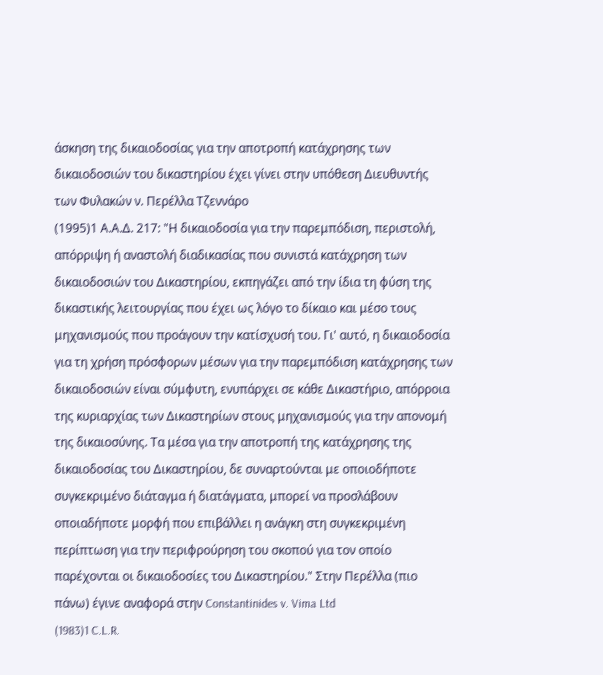άσκηση της δικαιοδοσίας για την αποτροπή κατάχρησης των δικαιοδοσιών του δικαστηρίου έχει γίνει στην υπόθεση Διευθυντής των Φυλακών ν. Περέλλα Τζεννάρο
(1995)1 Α.Α.Δ. 217: "Η δικαιοδοσία για την παρεμπόδιση, περιστολή, απόρριψη ή αναστολή διαδικασίας που συνιστά κατάχρηση των δικαιοδοσιών του Δικαστηρίου, εκπηγάζει από την ίδια τη φύση της δικαστικής λειτουργίας που έχει ως λόγο το δίκαιο και μέσο τους μηχανισμούς που προάγουν την κατίσχυσή του. Γι' αυτό, η δικαιοδοσία για τη χρήση πρόσφορων μέσων για την παρεμπόδιση κατάχρησης των δικαιοδοσιών είναι σύμφυτη, ενυπάρχει σε κάθε Δικαστήριο, απόρροια της κυριαρχίας των Δικαστηρίων στους μηχανισμούς για την απονομή της δικαιοσύνης. Τα μέσα για την αποτροπή της κατάχρησης της δικαιοδοσίας του Δικαστηρίου, δε συναρτούνται με οποιοδήποτε συγκεκριμένο διάταγμα ή διατάγματα, μπορεί να προσλάβουν οποιαδήποτε μορφή που επιβάλλει η ανάγκη στη συγκεκριμένη περίπτωση για την περιφρούρηση του σκοπού για τον οποίο παρέχονται οι δικαιοδοσίες του Δικαστηρίου." Στην Περέλλα (πιο πάνω) έγινε αναφορά στην Constantinides v. Vima Ltd
(1983)1 C.L.R.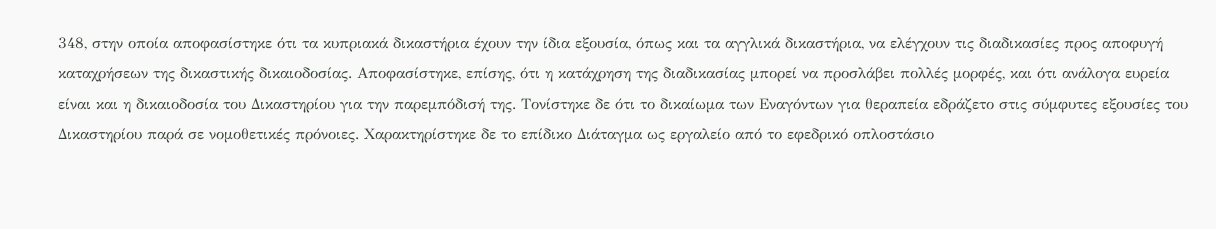348, στην οποία αποφασίστηκε ότι τα κυπριακά δικαστήρια έχουν την ίδια εξουσία, όπως και τα αγγλικά δικαστήρια, να ελέγχουν τις διαδικασίες προς αποφυγή καταχρήσεων της δικαστικής δικαιοδοσίας. Αποφασίστηκε, επίσης, ότι η κατάχρηση της διαδικασίας μπορεί να προσλάβει πολλές μορφές, και ότι ανάλογα ευρεία είναι και η δικαιοδοσία του Δικαστηρίου για την παρεμπόδισή της. Τονίστηκε δε ότι το δικαίωμα των Εναγόντων για θεραπεία εδράζετο στις σύμφυτες εξουσίες του Δικαστηρίου παρά σε νομοθετικές πρόνοιες. Χαρακτηρίστηκε δε το επίδικο Διάταγμα ως εργαλείο από το εφεδρικό οπλοστάσιο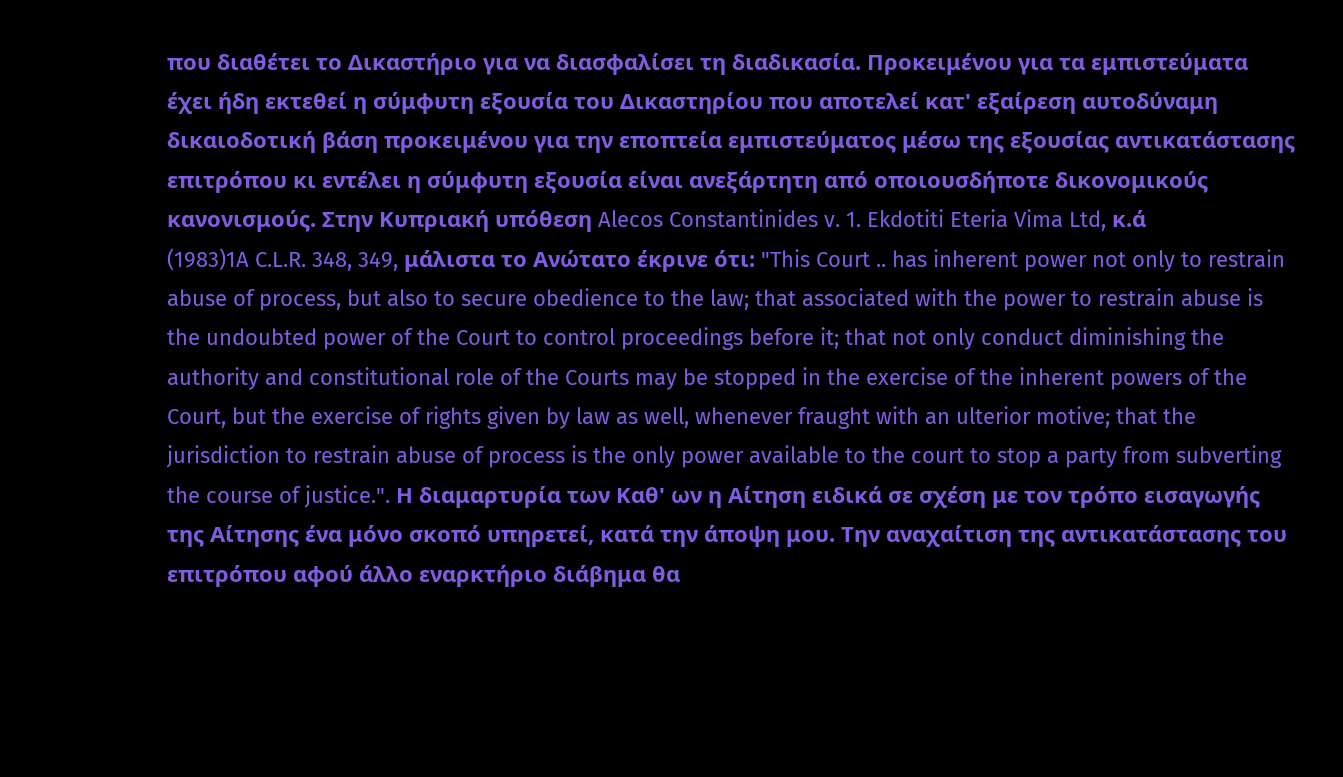που διαθέτει το Δικαστήριο για να διασφαλίσει τη διαδικασία. Προκειμένου για τα εμπιστεύματα έχει ήδη εκτεθεί η σύμφυτη εξουσία του Δικαστηρίου που αποτελεί κατ' εξαίρεση αυτοδύναμη δικαιοδοτική βάση προκειμένου για την εποπτεία εμπιστεύματος μέσω της εξουσίας αντικατάστασης επιτρόπου κι εντέλει η σύμφυτη εξουσία είναι ανεξάρτητη από οποιουσδήποτε δικονομικούς κανονισμούς. Στην Κυπριακή υπόθεση Alecos Constantinides v. 1. Ekdotiti Eteria Vima Ltd, κ.ά
(1983)1A C.L.R. 348, 349, μάλιστα το Ανώτατο έκρινε ότι: "This Court .. has inherent power not only to restrain abuse of process, but also to secure obedience to the law; that associated with the power to restrain abuse is the undoubted power of the Court to control proceedings before it; that not only conduct diminishing the authority and constitutional role of the Courts may be stopped in the exercise of the inherent powers of the Court, but the exercise of rights given by law as well, whenever fraught with an ulterior motive; that the jurisdiction to restrain abuse of process is the only power available to the court to stop a party from subverting the course of justice.". Η διαμαρτυρία των Καθ' ων η Αίτηση ειδικά σε σχέση με τον τρόπο εισαγωγής της Αίτησης ένα μόνο σκοπό υπηρετεί, κατά την άποψη μου. Την αναχαίτιση της αντικατάστασης του επιτρόπου αφού άλλο εναρκτήριο διάβημα θα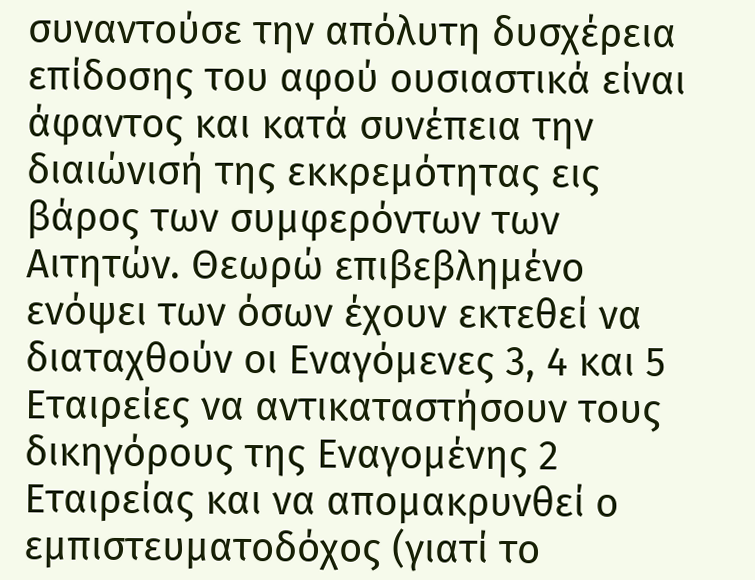συναντούσε την απόλυτη δυσχέρεια επίδοσης του αφού ουσιαστικά είναι άφαντος και κατά συνέπεια την διαιώνισή της εκκρεμότητας εις βάρος των συμφερόντων των Αιτητών. Θεωρώ επιβεβλημένο ενόψει των όσων έχουν εκτεθεί να διαταχθούν οι Εναγόμενες 3, 4 και 5 Εταιρείες να αντικαταστήσουν τους δικηγόρους της Εναγομένης 2 Εταιρείας και να απομακρυνθεί ο εμπιστευματοδόχος (γιατί το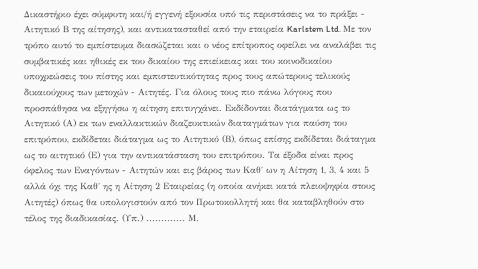Δικαστήριο έχει σύμφυτη και/ή εγγενή εξουσία υπό τις περιστάσεις να το πράξει - Αιτητικό Β της αίτησης), και αντικατασταθεί από την εταιρεία Karlstem Ltd. Με τον τρόπο αυτό το εμπίστευμα διασώζεται και ο νέος επίτροπος οφείλει να αναλάβει τις συμβατικές και ηθικές εκ του δικαίου της επιείκειας και του κοινοδικαίου υποχρεώσεις του πίστης και εμπιστευτικότητας προς τους απώτερους τελικούς δικαιούχους των μετοχών - Αιτητές. Για όλους τους πιο πάνω λόγους που προσπάθησα να εξηγήσω η αίτηση επιτυγχάνει. Εκδίδονται διατάγματα ως το Αιτητικό (Α) εκ των εναλλακτικών διαζευκτικών διαταγμάτων για παύση του επιτρόπου, εκδίδεται διάταγμα ως το Αιτητικό (Β), όπως επίσης εκδίδεται διάταγμα ως το αιτητικό (Ε) για την αντικατάσταση του επιτρόπου. Τα έξοδα είναι προς όφελος των Εναγόντων - Αιτητών και εις βάρος των Καθ΄ ων η Αίτηση 1, 3, 4 και 5 αλλά όχι της Καθ΄ ης η Αίτηση 2 Εταιρείας (η οποία ανήκει κατά πλειοψηφία στους Αιτητές) όπως θα υπολογιστούν από τον Πρωτοκολλητή και θα καταβληθούν στο τέλος της διαδικασίας. (Υπ.) ............. Μ.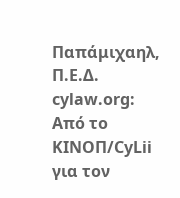Παπάμιχαηλ, Π.Ε.Δ. cylaw.org: Από το ΚΙΝOΠ/CyLii για τον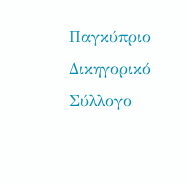Παγκύπριο Δικηγορικό Σύλλογο